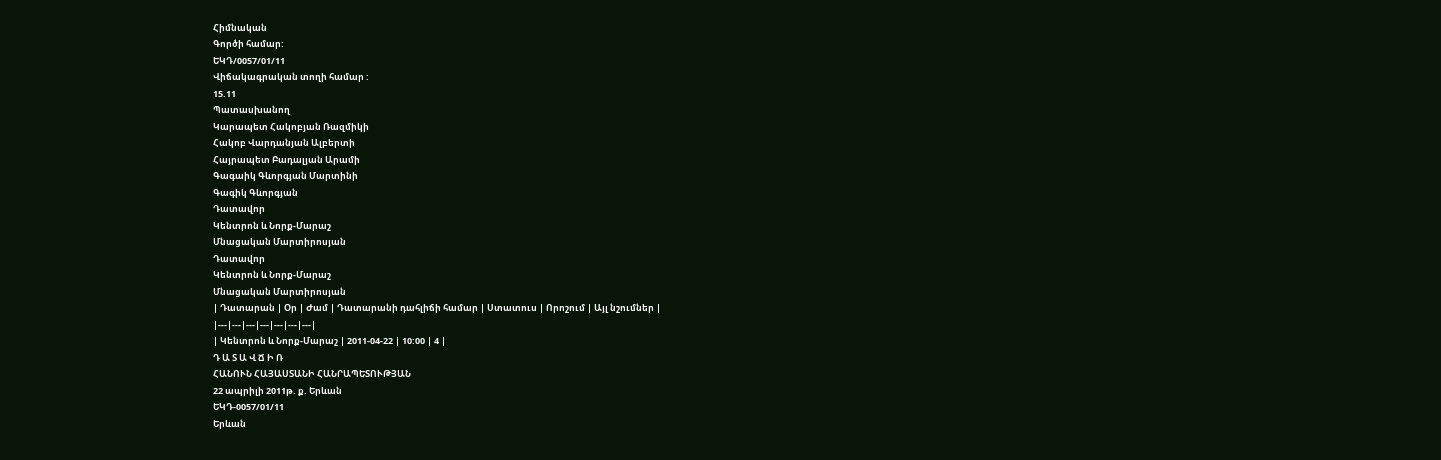Հիմնական
Գործի համար:
ԵԿԴ/0057/01/11
Վիճակագրական տողի համար :
15.11
Պատասխանող
Կարապետ Հակոբյան Ռազմիկի
Հակոբ Վարդանյան Ալբերտի
Հայրապետ Բադալյան Արամի
Գագաիկ Գևորգյան Մարտինի
Գագիկ Գևորգյան
Դատավոր
Կենտրոն և Նորք-Մարաշ
Մնացական Մարտիրոսյան
Դատավոր
Կենտրոն և Նորք-Մարաշ
Մնացական Մարտիրոսյան
| Դատարան | Օր | Ժամ | Դատարանի դահլիճի համար | Ստատուս | Որոշում | Այլ նշումներ |
|---|---|---|---|---|---|---|
| Կենտրոն և Նորք-Մարաշ | 2011-04-22 | 10:00 | 4 |
Դ Ա Տ Ա Վ Ճ Ի Ռ
ՀԱՆՈՒՆ ՀԱՅԱՍՏԱՆԻ ՀԱՆՐԱՊԵՏՈՒԹՅԱՆ
22 ապրիլի 2011թ. ք. Երևան
ԵԿԴ-0057/01/11
Երևան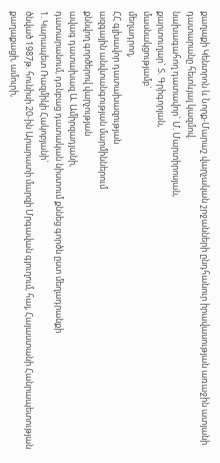քաղաքի Կենտրոն և Նորք-Մարաշ վարչական շրջանների ընդհանուր իրավասության առաջին ատյանի դատարանը հետևյալ կազմով.
նախագահող դատավոր` Մ. Մարտիրոսյան,
քարտուղար` Տ. Գրիգորյան,
մասնակցությամբ`
մեղադրող,
ՀՀ գլխավոր դատախազության
ազգային անվտանգության մարմիններում
քննվող գործերով վարչության
ավագ դատախազ Ա. Ամիրզադյանի,
դատարանում, դռնբաց դատական նիստում քննեց գործն ըստ մեղադրանքի
1. Կարապետ Ռազմիկի Հակոբյանի`
ծնված 1987թ. հունիսի 20-ին Արարատի մարզի Մրգավան գյուղում, հայ, Հայաստանի Հանրապետության քաղաքացի, ամուրի,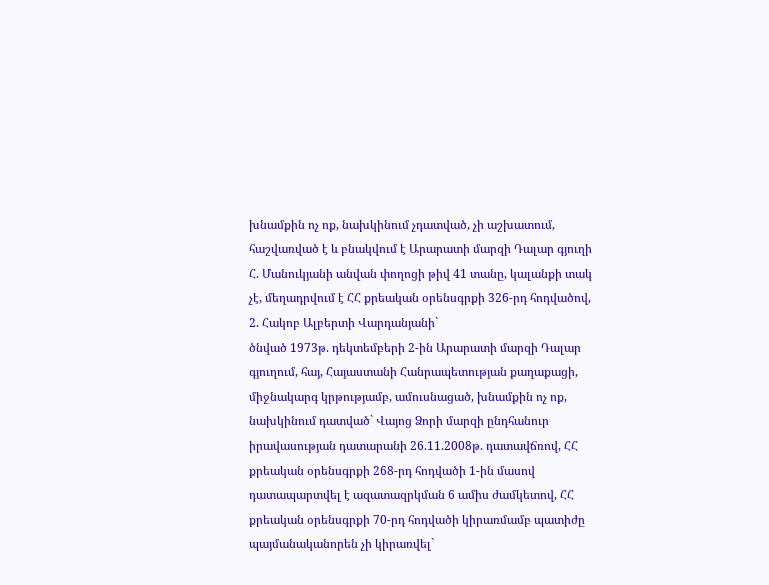խնամքին ոչ ոք, նախկինում չդատված, չի աշխատում, հաշվառված է և բնակվում է Արարատի մարզի Դալար գյուղի Հ. Մանուկյանի անվան փողոցի թիվ 41 տանը, կալանքի տակ չէ, մեղադրվում է ՀՀ քրեական օրենսգրքի 326-րդ հոդվածով,
2. Հակոբ Ալբերտի Վարդանյանի`
ծնված 1973թ. դեկտեմբերի 2-ին Արարատի մարզի Դալար գյուղում, հայ, Հայաստանի Հանրապետության քաղաքացի, միջնակարգ կրթությամբ, ամուսնացած, խնամքին ոչ ոք, նախկինում դատված` Վայոց Ձորի մարզի ընդհանուր իրավասության դատարանի 26.11.2008թ. դատավճռով, ՀՀ քրեական օրենսգրքի 268-րդ հոդվածի 1-ին մասով դատապարտվել է ազատազրկման 6 ամիս ժամկետով, ՀՀ քրեական օրենսգրքի 70-րդ հոդվածի կիրառմամբ պատիժը պայմանականորեն չի կիրառվել`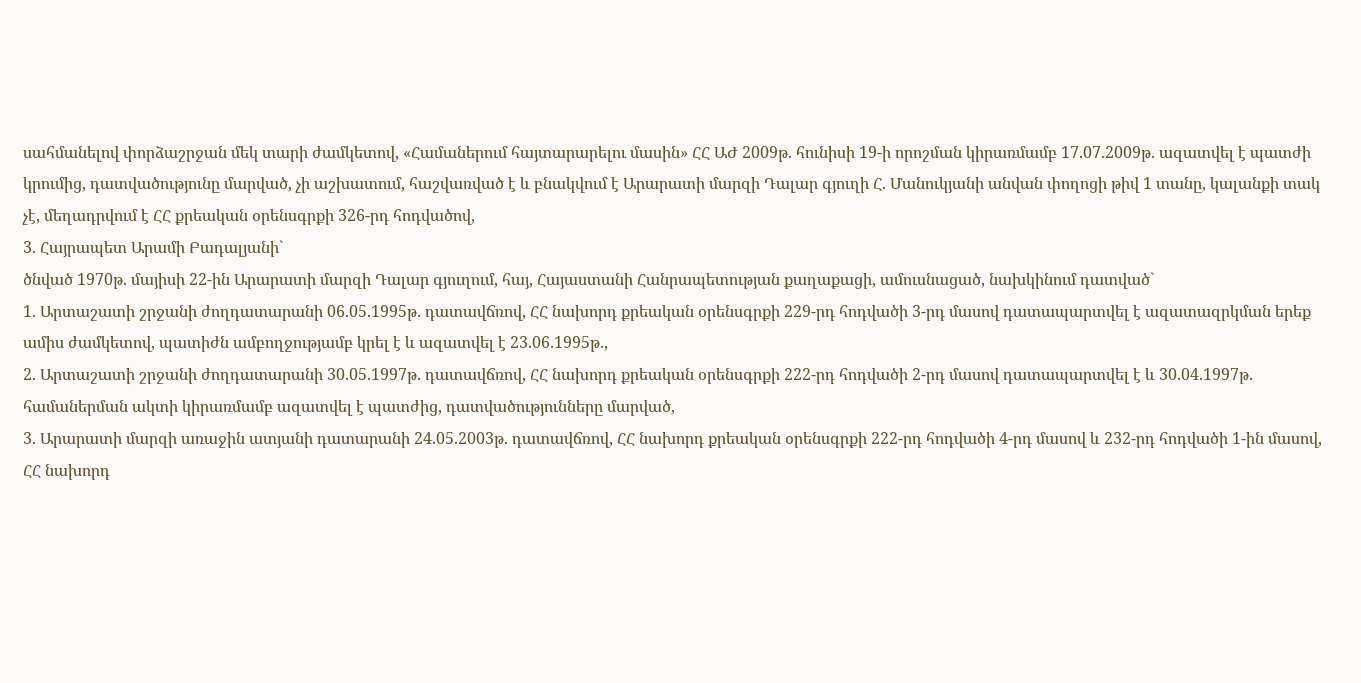սահմանելով փորձաշրջան մեկ տարի ժամկետով, «Համաներում հայտարարելու մասին» ՀՀ ԱԺ 2009թ. հունիսի 19-ի որոշման կիրառմամբ 17.07.2009թ. ազատվել է պատժի կրումից, դատվածությունը մարված, չի աշխատում, հաշվառված է և բնակվում է Արարատի մարզի Դալար գյուղի Հ. Մանուկյանի անվան փողոցի թիվ 1 տանը, կալանքի տակ չէ, մեղադրվում է ՀՀ քրեական օրենսգրքի 326-րդ հոդվածով,
3. Հայրապետ Արամի Բադալյանի`
ծնված 1970թ. մայիսի 22-ին Արարատի մարզի Դալար գյուղում, հայ, Հայաստանի Հանրապետության քաղաքացի, ամուսնացած, նախկինում դատված`
1. Արտաշատի շրջանի ժողդատարանի 06.05.1995թ. դատավճռով, ՀՀ նախորդ քրեական օրենսգրքի 229-րդ հոդվածի 3-րդ մասով դատապարտվել է ազատազրկման երեք ամիս ժամկետով, պատիժն ամբողջությամբ կրել է և ազատվել է 23.06.1995թ.,
2. Արտաշատի շրջանի ժողդատարանի 30.05.1997թ. դատավճռով, ՀՀ նախորդ քրեական օրենսգրքի 222-րդ հոդվածի 2-րդ մասով դատապարտվել է և 30.04.1997թ. համաներման ակտի կիրառմամբ ազատվել է պատժից, դատվածությունները մարված,
3. Արարատի մարզի առաջին ատյանի դատարանի 24.05.2003թ. դատավճռով, ՀՀ նախորդ քրեական օրենսգրքի 222-րդ հոդվածի 4-րդ մասով և 232-րդ հոդվածի 1-ին մասով, ՀՀ նախորդ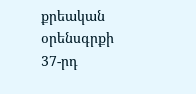քրեական օրենսգրքի 37-րդ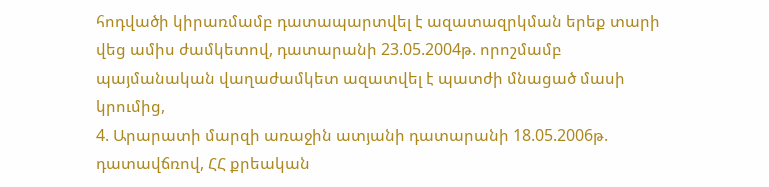հոդվածի կիրառմամբ դատապարտվել է ազատազրկման երեք տարի վեց ամիս ժամկետով, դատարանի 23.05.2004թ. որոշմամբ պայմանական վաղաժամկետ ազատվել է պատժի մնացած մասի կրումից,
4. Արարատի մարզի առաջին ատյանի դատարանի 18.05.2006թ. դատավճռով, ՀՀ քրեական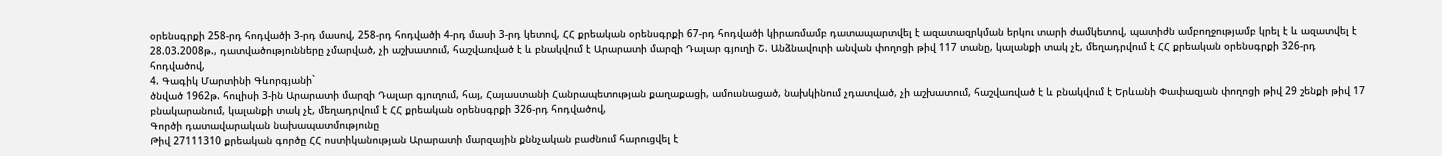օրենսգրքի 258-րդ հոդվածի 3-րդ մասով, 258-րդ հոդվածի 4-րդ մասի 3-րդ կետով, ՀՀ քրեական օրենսգրքի 67-րդ հոդվածի կիրառմամբ դատապարտվել է ազատազրկման երկու տարի ժամկետով, պատիժն ամբողջությամբ կրել է և ազատվել է 28.03.2008թ., դատվածությունները չմարված, չի աշխատում, հաշվառված է և բնակվում է Արարատի մարզի Դալար գյուղի Շ. Անձնավուրի անվան փողոցի թիվ 117 տանը, կալանքի տակ չէ, մեղադրվում է ՀՀ քրեական օրենսգրքի 326-րդ հոդվածով,
4. Գագիկ Մարտինի Գևորգյանի`
ծնված 1962թ. հուլիսի 3-ին Արարատի մարզի Դալար գյուղում, հայ, Հայաստանի Հանրապետության քաղաքացի, ամուսնացած, նախկինում չդատված, չի աշխատում, հաշվառված է և բնակվում է Երևանի Փափազյան փողոցի թիվ 29 շենքի թիվ 17 բնակարանում, կալանքի տակ չէ, մեղադրվում է ՀՀ քրեական օրենսգրքի 326-րդ հոդվածով,
Գործի դատավարական նախապատմությունը
Թիվ 27111310 քրեական գործը ՀՀ ոստիկանության Արարատի մարզային քննչական բաժնում հարուցվել է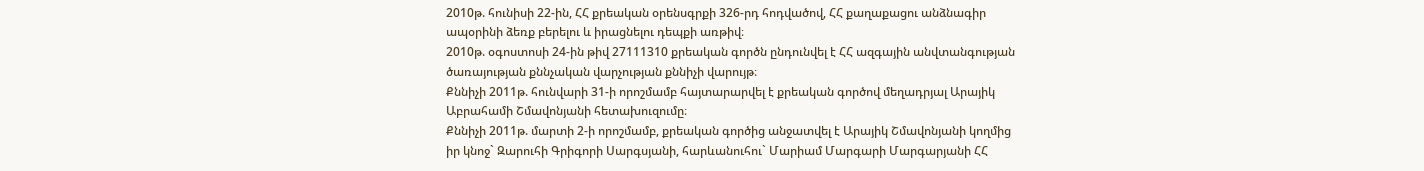2010թ. հունիսի 22-ին, ՀՀ քրեական օրենսգրքի 326-րդ հոդվածով, ՀՀ քաղաքացու անձնագիր ապօրինի ձեռք բերելու և իրացնելու դեպքի առթիվ։
2010թ. օգոստոսի 24-ին թիվ 27111310 քրեական գործն ընդունվել է ՀՀ ազգային անվտանգության ծառայության քննչական վարչության քննիչի վարույթ։
Քննիչի 2011թ. հունվարի 31-ի որոշմամբ հայտարարվել է քրեական գործով մեղադրյալ Արայիկ Աբրահամի Շմավոնյանի հետախուզումը։
Քննիչի 2011թ. մարտի 2-ի որոշմամբ, քրեական գործից անջատվել է Արայիկ Շմավոնյանի կողմից իր կնոջ` Զարուհի Գրիգորի Սարգսյանի, հարևանուհու` Մարիամ Մարգարի Մարգարյանի ՀՀ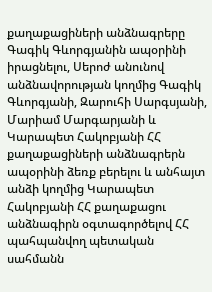քաղաքացիների անձնագրերը Գագիկ Գևորգյանին ապօրինի իրացնելու, Սերոժ անունով անձնավորության կողմից Գագիկ Գևորգյանի, Զարուհի Սարգսյանի, Մարիամ Մարգարյանի և Կարապետ Հակոբյանի ՀՀ քաղաքացիների անձնագրերն ապօրինի ձեռք բերելու և անհայտ անձի կողմից Կարապետ Հակոբյանի ՀՀ քաղաքացու անձնագիրն օգտագործելով ՀՀ պահպանվող պետական սահմանն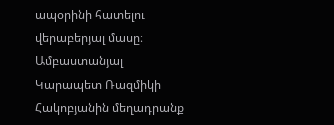ապօրինի հատելու վերաբերյալ մասը։
Ամբաստանյալ Կարապետ Ռազմիկի Հակոբյանին մեղադրանք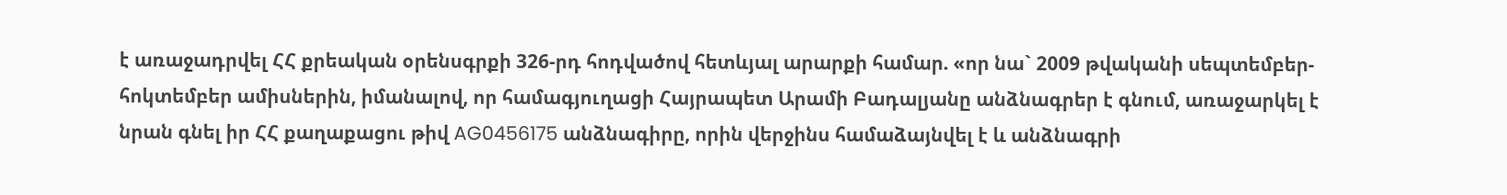է առաջադրվել ՀՀ քրեական օրենսգրքի 326-րդ հոդվածով հետևյալ արարքի համար. «որ նա` 2009 թվականի սեպտեմբեր-հոկտեմբեր ամիսներին, իմանալով, որ համագյուղացի Հայրապետ Արամի Բադալյանը անձնագրեր է գնում, առաջարկել է նրան գնել իր ՀՀ քաղաքացու թիվ AG0456175 անձնագիրը, որին վերջինս համաձայնվել է և անձնագրի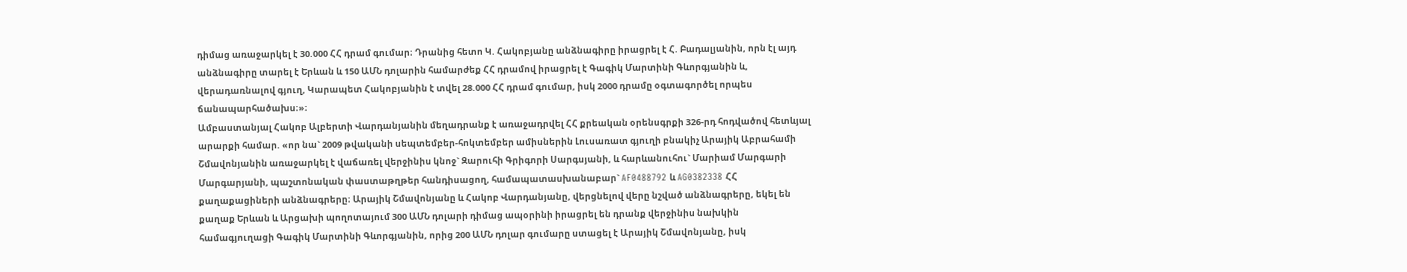դիմաց առաջարկել է 30.000 ՀՀ դրամ գումար։ Դրանից հետո Կ. Հակոբյանը անձնագիրը իրացրել է Հ. Բադալյանին, որն էլ այդ անձնագիրը տարել է Երևան և 150 ԱՄՆ դոլարին համարժեք ՀՀ դրամով իրացրել է Գագիկ Մարտինի Գևորգյանին և, վերադառնալով գյուղ, Կարապետ Հակոբյանին է տվել 28.000 ՀՀ դրամ գումար, իսկ 2000 դրամը օգտագործել որպես ճանապարհածախս։»։
Ամբաստանյալ Հակոբ Ալբերտի Վարդանյանին մեղադրանք է առաջադրվել ՀՀ քրեական օրենսգրքի 326-րդ հոդվածով հետևյալ արարքի համար. «որ նա` 2009 թվականի սեպտեմբեր-հոկտեմբեր ամիսներին Լուսառատ գյուղի բնակիչ Արայիկ Աբրահամի Շմավոնյանին առաջարկել է վաճառել վերջինիս կնոջ` Զարուհի Գրիգորի Սարգսյանի, և հարևանուհու` Մարիամ Մարգարի Մարգարյանի, պաշտոնական փաստաթղթեր հանդիսացող, համապատասխանաբար` AF0488792 և AG0382338 ՀՀ քաղաքացիների անձնագրերը։ Արայիկ Շմավոնյանը և Հակոբ Վարդանյանը, վերցնելով վերը նշված անձնագրերը, եկել են քաղաք Երևան և Արցախի պողոտայում 300 ԱՄՆ դոլարի դիմաց ապօրինի իրացրել են դրանք վերջինիս նախկին համագյուղացի Գագիկ Մարտինի Գևորգյանին, որից 200 ԱՄՆ դոլար գումարը ստացել է Արայիկ Շմավոնյանը, իսկ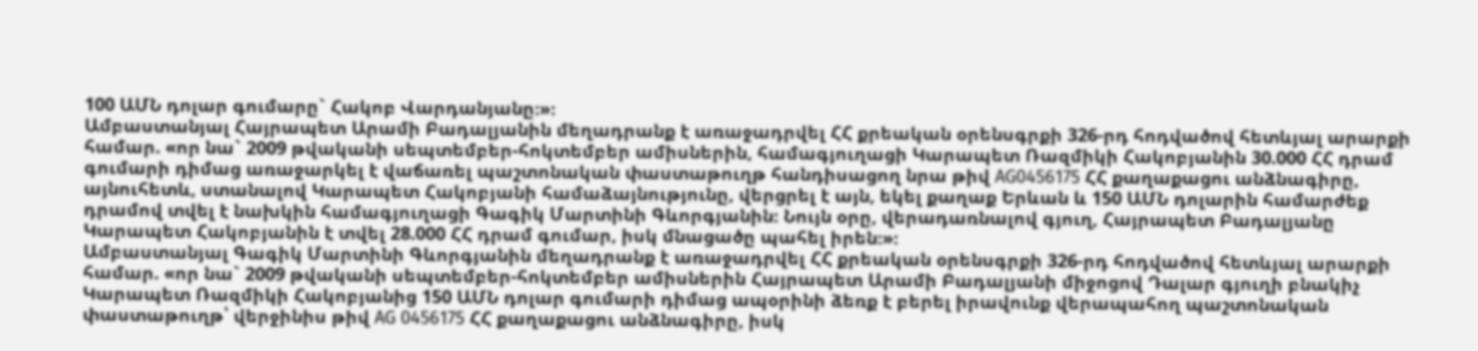100 ԱՄՆ դոլար գումարը` Հակոբ Վարդանյանը։»։
Ամբաստանյալ Հայրապետ Արամի Բադալյանին մեղադրանք է առաջադրվել ՀՀ քրեական օրենսգրքի 326-րդ հոդվածով հետևյալ արարքի համար. «որ նա` 2009 թվականի սեպտեմբեր-հոկտեմբեր ամիսներին, համագյուղացի Կարապետ Ռազմիկի Հակոբյանին 30.000 ՀՀ դրամ գումարի դիմաց առաջարկել է վաճառել պաշտոնական փաստաթուղթ հանդիսացող նրա թիվ AG0456175 ՀՀ քաղաքացու անձնագիրը, այնուհետև, ստանալով Կարապետ Հակոբյանի համաձայնությունը, վերցրել է այն, եկել քաղաք Երևան և 150 ԱՄՆ դոլարին համարժեք դրամով տվել է նախկին համագյուղացի Գագիկ Մարտինի Գևորգյանին։ Նույն օրը, վերադառնալով գյուղ, Հայրապետ Բադալյանը Կարապետ Հակոբյանին է տվել 28.000 ՀՀ դրամ գումար, իսկ մնացածը պահել իրեն։»։
Ամբաստանյալ Գագիկ Մարտինի Գևորգյանին մեղադրանք է առաջադրվել ՀՀ քրեական օրենսգրքի 326-րդ հոդվածով հետևյալ արարքի համար. «որ նա` 2009 թվականի սեպտեմբեր-հոկտեմբեր ամիսներին Հայրապետ Արամի Բադալյանի միջոցով Դալար գյուղի բնակիչ Կարապետ Ռազմիկի Հակոբյանից 150 ԱՄՆ դոլար գումարի դիմաց ապօրինի ձեռք է բերել իրավունք վերապահող պաշտոնական փաստաթուղթ՝ վերջինիս թիվ AG 0456175 ՀՀ քաղաքացու անձնագիրը, իսկ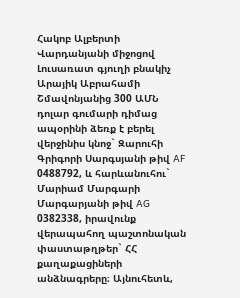Հակոբ Ալբերտի Վարդանյանի միջոցով Լուսառատ գյուղի բնակիչ Արայիկ Աբրահամի Շմավոնյանից 300 ԱՄՆ դոլար գումարի դիմաց ապօրինի ձեռք է բերել վերջինիս կնոջ` Զարուհի Գրիգորի Սարգսյանի թիվ AF 0488792, և հարևանուհու` Մարիամ Մարգարի Մարգարյանի թիվ AG 0382338, իրավունք վերապահող պաշտոնական փաստաթղթեր` ՀՀ քաղաքացիների անձնագրերը։ Այնուհետև,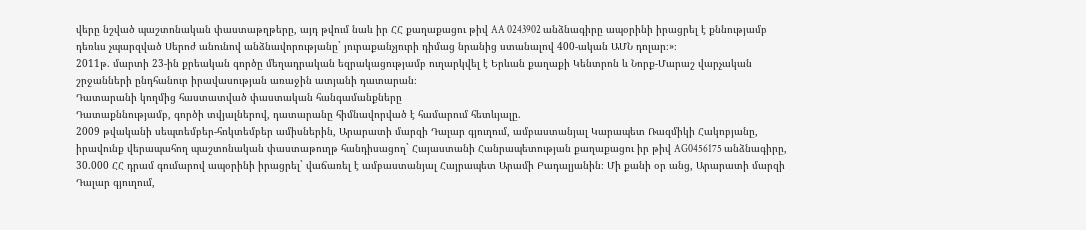վերը նշված պաշտոնական փաստաթղթերը, այդ թվում նաև իր ՀՀ քաղաքացու թիվ AA 0243902 անձնագիրը ապօրինի իրացրել է քննությամբ դեռևս չպարզված Սերոժ անունով անձնավորությանը` յուրաքանչյուրի դիմաց նրանից ստանալով 400-ական ԱՄՆ դոլար։»։
2011թ. մարտի 23-ին քրեական գործը մեղադրական եզրակացությամբ ուղարկվել է Երևան քաղաքի Կենտրոն և Նորք-Մարաշ վարչական շրջանների ընդհանուր իրավասության առաջին ատյանի դատարան։
Դատարանի կողմից հաստատված փաստական հանգամանքները
Դատաքննությամբ, գործի տվյալներով, դատարանը հիմնավորված է համարում հետևյալը.
2009 թվականի սեպտեմբեր-հոկտեմբեր ամիսներին, Արարատի մարզի Դալար գյուղում, ամբաստանյալ Կարապետ Ռազմիկի Հակոբյանը, իրավունք վերապահող պաշտոնական փաստաթուղթ հանդիսացող` Հայաստանի Հանրապետության քաղաքացու իր թիվ AG0456175 անձնագիրը, 30.000 ՀՀ դրամ գումարով ապօրինի իրացրել` վաճառել է ամբաստանյալ Հայրապետ Արամի Բադալյանին։ Մի քանի օր անց, Արարատի մարզի Դալար գյուղում,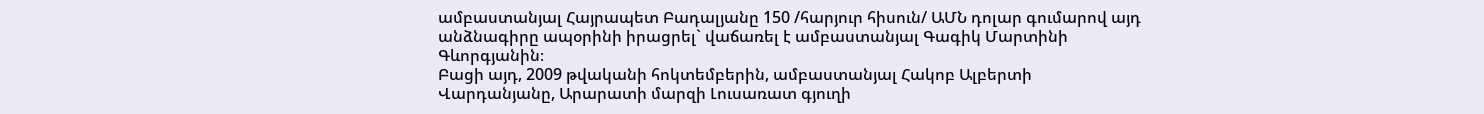ամբաստանյալ Հայրապետ Բադալյանը 150 /հարյուր հիսուն/ ԱՄՆ դոլար գումարով այդ անձնագիրը ապօրինի իրացրել` վաճառել է ամբաստանյալ Գագիկ Մարտինի Գևորգյանին։
Բացի այդ, 2009 թվականի հոկտեմբերին, ամբաստանյալ Հակոբ Ալբերտի Վարդանյանը, Արարատի մարզի Լուսառատ գյուղի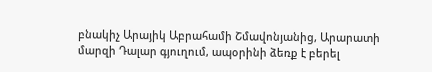բնակիչ Արայիկ Աբրահամի Շմավոնյանից, Արարատի մարզի Դալար գյուղում, ապօրինի ձեռք է բերել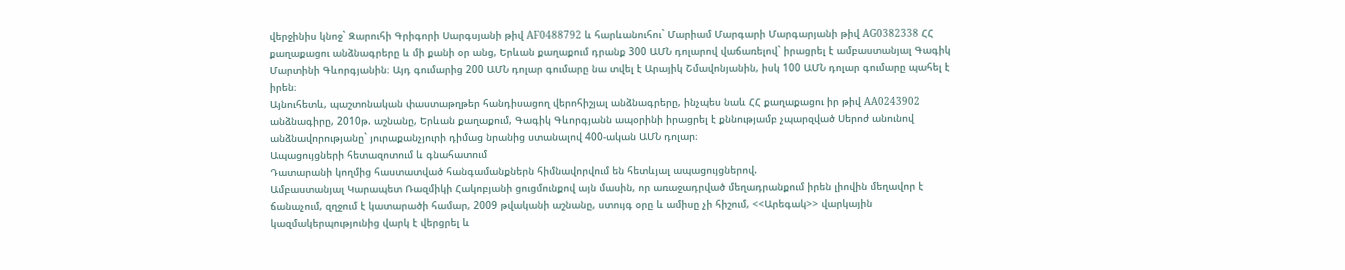վերջինիս կնոջ` Զարուհի Գրիգորի Սարգսյանի թիվ AF0488792 և հարևանուհու` Մարիամ Մարգարի Մարգարյանի թիվ AG0382338 ՀՀ քաղաքացու անձնագրերը և մի քանի օր անց, Երևան քաղաքում դրանք 300 ԱՄՆ դոլարով վաճառելով` իրացրել է ամբաստանյալ Գագիկ Մարտինի Գևորգյանին։ Այդ գումարից 200 ԱՄՆ դոլար գումարը նա տվել է Արայիկ Շմավոնյանին, իսկ 100 ԱՄՆ դոլար գումարը պահել է իրեն։
Այնուհետև, պաշտոնական փաստաթղթեր հանդիսացող վերոհիշյալ անձնագրերը, ինչպես նաև ՀՀ քաղաքացու իր թիվ AA0243902 անձնագիրը, 2010թ. աշնանը, Երևան քաղաքում, Գագիկ Գևորգյանն ապօրինի իրացրել է քննությամբ չպարզված Սերոժ անունով անձնավորությանը` յուրաքանչյուրի դիմաց նրանից ստանալով 400-ական ԱՄՆ դոլար։
Ապացույցների հետազոտում և գնահատում
Դատարանի կողմից հաստատված հանգամանքներն հիմնավորվում են հետևյալ ապացույցներով.
Ամբաստանյալ Կարապետ Ռազմիկի Հակոբյանի ցուցմունքով այն մասին, որ առաջադրված մեղադրանքում իրեն լիովին մեղավոր է ճանաչում, զղջում է կատարածի համար, 2009 թվականի աշնանը, ստույգ օրը և ամիսը չի հիշում, <<Արեգակ>> վարկային կազմակերպությունից վարկ է վերցրել և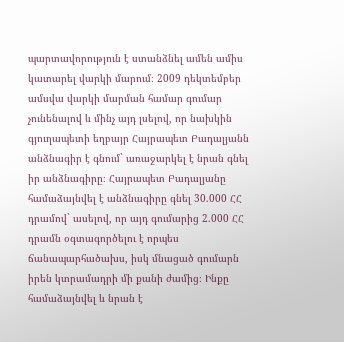պարտավորություն է ստանձնել ամեն ամիս կատարել վարկի մարում։ 2009 դեկտեմբեր ամսվա վարկի մարման համար գումար չունենալով և մինչ այդ լսելով, որ նախկին գյուղապետի եղբայր Հայրապետ Բադալյանն անձնագիր է գնում` առաջարկել է նրան գնել իր անձնագիրը։ Հայրապետ Բադալյանը համաձայնվել է անձնագիրը գնել 30.000 ՀՀ դրամով` ասելով, որ այդ գումարից 2.000 ՀՀ դրամն օգտագործելու է որպես ճանապարհածախս, իսկ մնացած գումարն իրեն կտրամադրի մի քանի ժամից։ Ինքը համաձայնվել և նրան է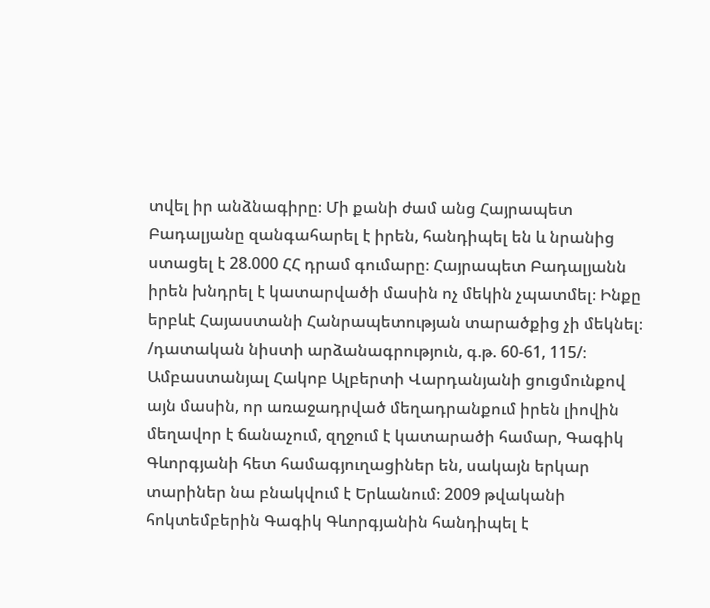տվել իր անձնագիրը։ Մի քանի ժամ անց Հայրապետ Բադալյանը զանգահարել է իրեն, հանդիպել են և նրանից ստացել է 28.000 ՀՀ դրամ գումարը։ Հայրապետ Բադալյանն իրեն խնդրել է կատարվածի մասին ոչ մեկին չպատմել։ Ինքը երբևէ Հայաստանի Հանրապետության տարածքից չի մեկնել։
/դատական նիստի արձանագրություն, գ.թ. 60-61, 115/։
Ամբաստանյալ Հակոբ Ալբերտի Վարդանյանի ցուցմունքով այն մասին, որ առաջադրված մեղադրանքում իրեն լիովին մեղավոր է ճանաչում, զղջում է կատարածի համար, Գագիկ Գևորգյանի հետ համագյուղացիներ են, սակայն երկար տարիներ նա բնակվում է Երևանում։ 2009 թվականի հոկտեմբերին Գագիկ Գևորգյանին հանդիպել է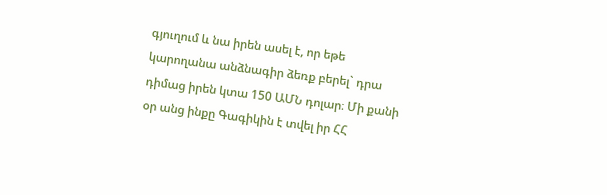գյուղում և նա իրեն ասել է, որ եթե կարողանա անձնագիր ձեռք բերել` դրա դիմաց իրեն կտա 150 ԱՄՆ դոլար։ Մի քանի օր անց ինքը Գագիկին է տվել իր ՀՀ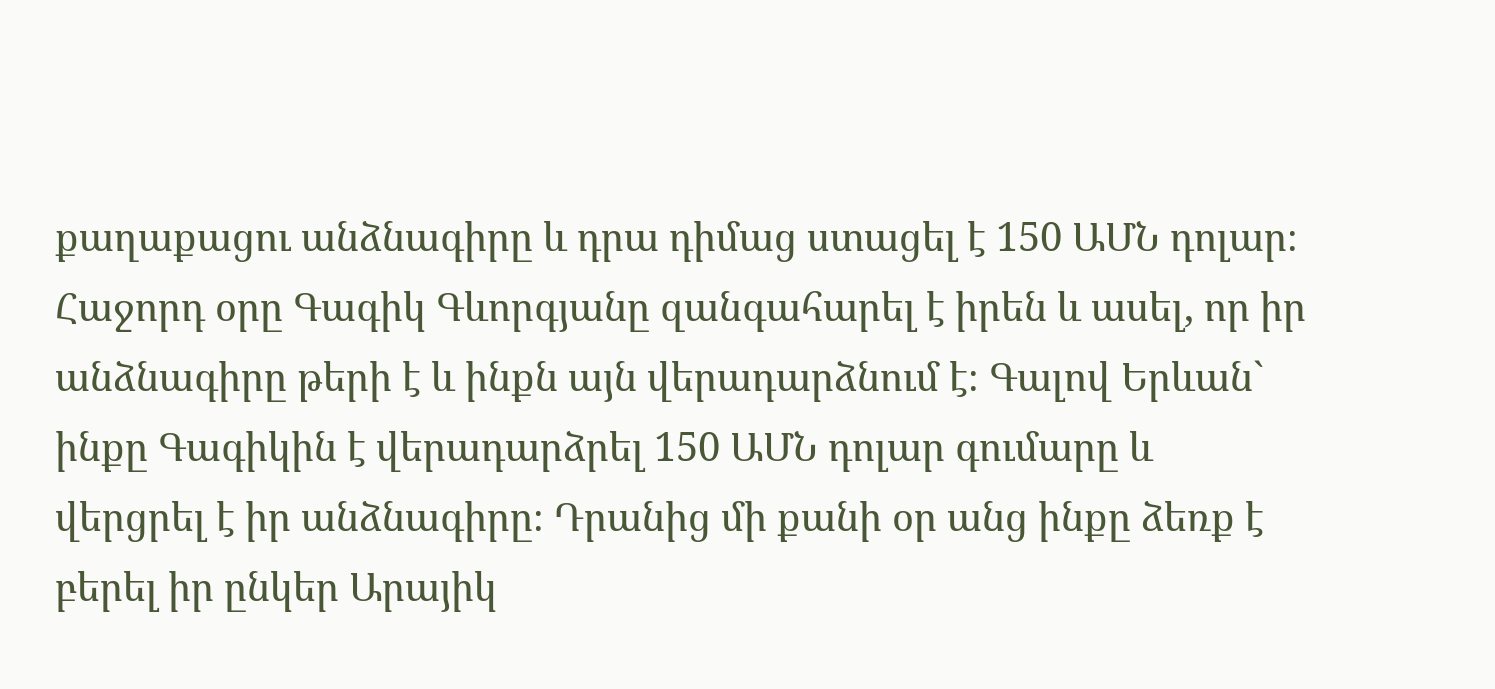քաղաքացու անձնագիրը և դրա դիմաց ստացել է 150 ԱՄՆ դոլար։ Հաջորդ օրը Գագիկ Գևորգյանը զանգահարել է իրեն և ասել, որ իր անձնագիրը թերի է և ինքն այն վերադարձնում է։ Գալով Երևան` ինքը Գագիկին է վերադարձրել 150 ԱՄՆ դոլար գումարը և վերցրել է իր անձնագիրը։ Դրանից մի քանի օր անց ինքը ձեռք է բերել իր ընկեր Արայիկ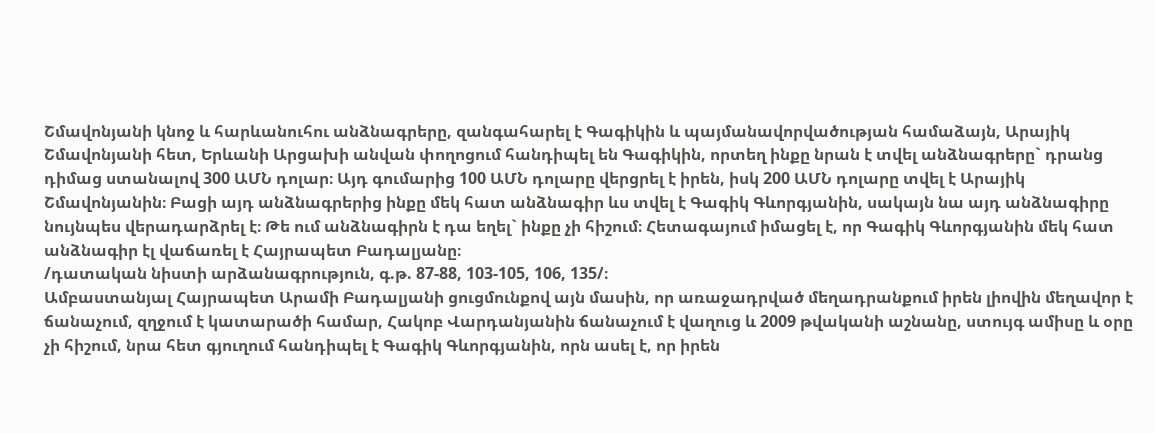Շմավոնյանի կնոջ և հարևանուհու անձնագրերը, զանգահարել է Գագիկին և պայմանավորվածության համաձայն, Արայիկ Շմավոնյանի հետ, Երևանի Արցախի անվան փողոցում հանդիպել են Գագիկին, որտեղ ինքը նրան է տվել անձնագրերը` դրանց դիմաց ստանալով 300 ԱՄՆ դոլար։ Այդ գումարից 100 ԱՄՆ դոլարը վերցրել է իրեն, իսկ 200 ԱՄՆ դոլարը տվել է Արայիկ Շմավոնյանին։ Բացի այդ անձնագրերից ինքը մեկ հատ անձնագիր ևս տվել է Գագիկ Գևորգյանին, սակայն նա այդ անձնագիրը նույնպես վերադարձրել է։ Թե ում անձնագիրն է դա եղել` ինքը չի հիշում։ Հետագայում իմացել է, որ Գագիկ Գևորգյանին մեկ հատ անձնագիր էլ վաճառել է Հայրապետ Բադալյանը։
/դատական նիստի արձանագրություն, գ.թ. 87-88, 103-105, 106, 135/։
Ամբաստանյալ Հայրապետ Արամի Բադալյանի ցուցմունքով այն մասին, որ առաջադրված մեղադրանքում իրեն լիովին մեղավոր է ճանաչում, զղջում է կատարածի համար, Հակոբ Վարդանյանին ճանաչում է վաղուց և 2009 թվականի աշնանը, ստույգ ամիսը և օրը չի հիշում, նրա հետ գյուղում հանդիպել է Գագիկ Գևորգյանին, որն ասել է, որ իրեն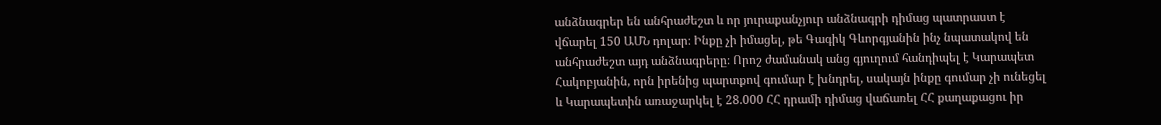անձնագրեր են անհրաժեշտ և որ յուրաքանչյուր անձնագրի դիմաց պատրաստ է վճարել 150 ԱՄՆ դոլար։ Ինքը չի իմացել, թե Գագիկ Գևորգյանին ինչ նպատակով են անհրաժեշտ այդ անձնագրերը։ Որոշ ժամանակ անց գյուղում հանդիպել է Կարապետ Հակոբյանին, որն իրենից պարտքով գումար է խնդրել, սակայն ինքը գումար չի ունեցել և Կարապետին առաջարկել է 28.000 ՀՀ դրամի դիմաց վաճառել ՀՀ քաղաքացու իր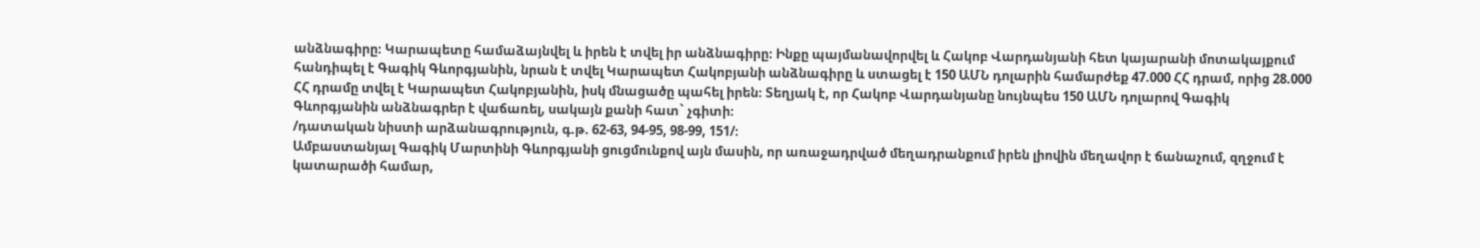անձնագիրը։ Կարապետը համաձայնվել և իրեն է տվել իր անձնագիրը։ Ինքը պայմանավորվել և Հակոբ Վարդանյանի հետ կայարանի մոտակայքում հանդիպել է Գագիկ Գևորգյանին, նրան է տվել Կարապետ Հակոբյանի անձնագիրը և ստացել է 150 ԱՄՆ դոլարին համարժեք 47.000 ՀՀ դրամ, որից 28.000 ՀՀ դրամը տվել է Կարապետ Հակոբյանին, իսկ մնացածը պահել իրեն։ Տեղյակ է, որ Հակոբ Վարդանյանը նույնպես 150 ԱՄՆ դոլարով Գագիկ Գևորգյանին անձնագրեր է վաճառել, սակայն քանի հատ` չգիտի։
/դատական նիստի արձանագրություն, գ.թ. 62-63, 94-95, 98-99, 151/։
Ամբաստանյալ Գագիկ Մարտինի Գևորգյանի ցուցմունքով այն մասին, որ առաջադրված մեղադրանքում իրեն լիովին մեղավոր է ճանաչում, զղջում է կատարածի համար,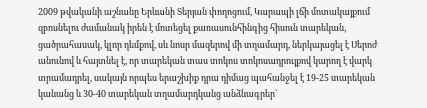2009 թվականի աշնանը Երևանի Տերյան փողոցում, Կարապի լճի մոտակայքում զբոսնելու ժամանակ իրեն է մոտեցել քառասունհինգից հիսուն տարեկան, ցածրահասակ, կլոր դեմքով, սև նոսր մազերով մի տղամարդ, ներկայացել է Սերոժ անունով և հայտնել է, որ տարեկան տաս տոկոս տոկոսադրույքով կարող է վարկ տրամադրել, սակայն որպես երաշխիք դրա դիմաց պահանջել է 19-25 տարեկան կանանց և 30-40 տարեկան տղամարդկանց անձնագրեր`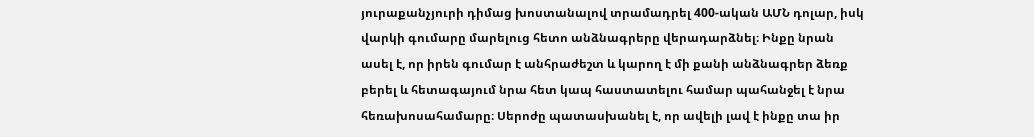յուրաքանչյուրի դիմաց խոստանալով տրամադրել 400-ական ԱՄՆ դոլար, իսկ վարկի գումարը մարելուց հետո անձնագրերը վերադարձնել։ Ինքը նրան ասել է, որ իրեն գումար է անհրաժեշտ և կարող է մի քանի անձնագրեր ձեռք բերել և հետագայում նրա հետ կապ հաստատելու համար պահանջել է նրա հեռախոսահամարը։ Սերոժը պատասխանել է, որ ավելի լավ է ինքը տա իր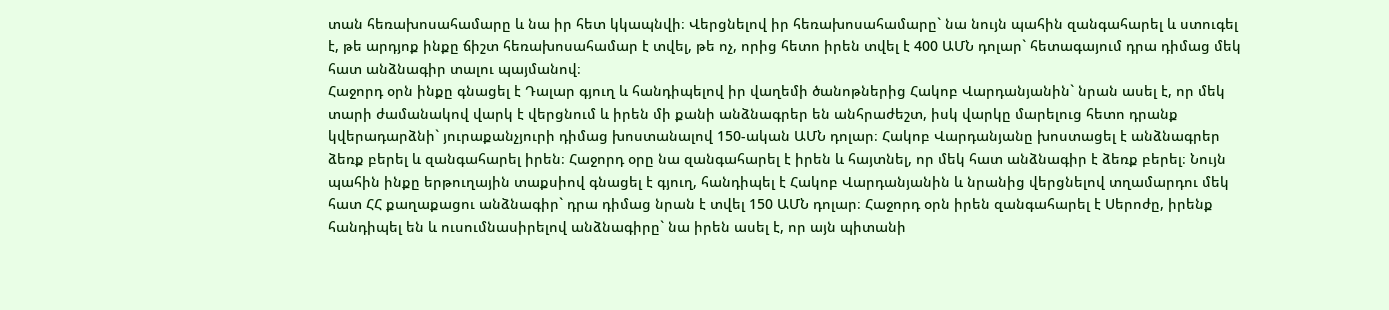տան հեռախոսահամարը և նա իր հետ կկապնվի։ Վերցնելով իր հեռախոսահամարը` նա նույն պահին զանգահարել և ստուգել է, թե արդյոք ինքը ճիշտ հեռախոսահամար է տվել, թե ոչ, որից հետո իրեն տվել է 400 ԱՄՆ դոլար` հետագայում դրա դիմաց մեկ հատ անձնագիր տալու պայմանով։
Հաջորդ օրն ինքը գնացել է Դալար գյուղ և հանդիպելով իր վաղեմի ծանոթներից Հակոբ Վարդանյանին` նրան ասել է, որ մեկ տարի ժամանակով վարկ է վերցնում և իրեն մի քանի անձնագրեր են անհրաժեշտ, իսկ վարկը մարելուց հետո դրանք կվերադարձնի` յուրաքանչյուրի դիմաց խոստանալով 150-ական ԱՄՆ դոլար։ Հակոբ Վարդանյանը խոստացել է անձնագրեր ձեռք բերել և զանգահարել իրեն։ Հաջորդ օրը նա զանգահարել է իրեն և հայտնել, որ մեկ հատ անձնագիր է ձեռք բերել։ Նույն պահին ինքը երթուղային տաքսիով գնացել է գյուղ, հանդիպել է Հակոբ Վարդանյանին և նրանից վերցնելով տղամարդու մեկ հատ ՀՀ քաղաքացու անձնագիր` դրա դիմաց նրան է տվել 150 ԱՄՆ դոլար։ Հաջորդ օրն իրեն զանգահարել է Սերոժը, իրենք հանդիպել են և ուսումնասիրելով անձնագիրը` նա իրեն ասել է, որ այն պիտանի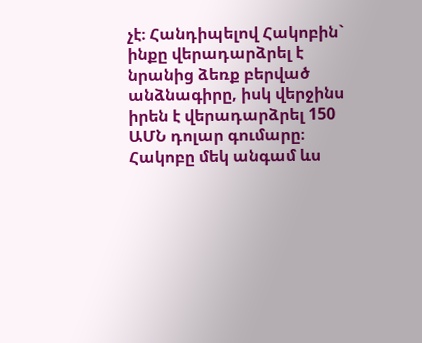չէ։ Հանդիպելով Հակոբին` ինքը վերադարձրել է նրանից ձեռք բերված անձնագիրը, իսկ վերջինս իրեն է վերադարձրել 150 ԱՄՆ դոլար գումարը։ Հակոբը մեկ անգամ ևս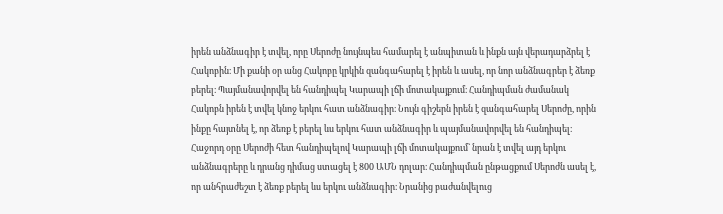իրեն անձնագիր է տվել, որը Սերոժը նույնպես համարել է անպիտան և ինքն այն վերադարձրել է Հակոբին։ Մի քանի օր անց Հակոբը կրկին զանգահարել է իրեն և ասել, որ նոր անձնագրեր է ձեռք բերել։ Պայմանավորվել են հանդիպել Կարապի լճի մոտակայքում։ Հանդիպման ժամանակ Հակոբն իրեն է տվել կնոջ երկու հատ անձնագիր։ Նույն գիշերն իրեն է զանգահարել Սերոժը, որին ինքը հայտնել է, որ ձեռք է բերել ևս երկու հատ անձնագիր և պայմանավորվել են հանդիպել։ Հաջորդ օրը Սերոժի հետ հանդիպելով Կարապի լճի մոտակայքում` նրան է տվել այդ երկու անձնագրերը և դրանց դիմաց ստացել է 800 ԱՄՆ դոլար։ Հանդիպման ընթացքում Սերոժն ասել է, որ անհրաժեշտ է ձեռք բերել ևս երկու անձնագիր։ Նրանից բաժանվելուց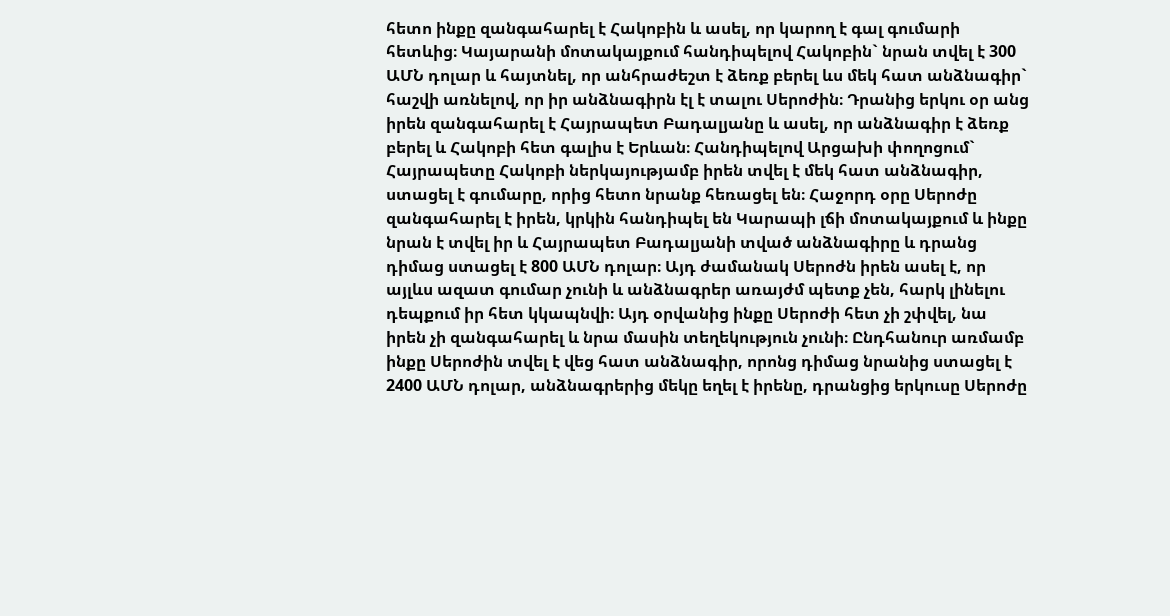հետո ինքը զանգահարել է Հակոբին և ասել, որ կարող է գալ գումարի հետևից։ Կայարանի մոտակայքում հանդիպելով Հակոբին` նրան տվել է 300 ԱՄՆ դոլար և հայտնել, որ անհրաժեշտ է ձեռք բերել ևս մեկ հատ անձնագիր` հաշվի առնելով, որ իր անձնագիրն էլ է տալու Սերոժին։ Դրանից երկու օր անց իրեն զանգահարել է Հայրապետ Բադալյանը և ասել, որ անձնագիր է ձեռք բերել և Հակոբի հետ գալիս է Երևան։ Հանդիպելով Արցախի փողոցում` Հայրապետը Հակոբի ներկայությամբ իրեն տվել է մեկ հատ անձնագիր, ստացել է գումարը, որից հետո նրանք հեռացել են։ Հաջորդ օրը Սերոժը զանգահարել է իրեն, կրկին հանդիպել են Կարապի լճի մոտակայքում և ինքը նրան է տվել իր և Հայրապետ Բադալյանի տված անձնագիրը և դրանց դիմաց ստացել է 800 ԱՄՆ դոլար։ Այդ ժամանակ Սերոժն իրեն ասել է, որ այլևս ազատ գումար չունի և անձնագրեր առայժմ պետք չեն, հարկ լինելու դեպքում իր հետ կկապնվի։ Այդ օրվանից ինքը Սերոժի հետ չի շփվել, նա իրեն չի զանգահարել և նրա մասին տեղեկություն չունի։ Ընդհանուր առմամբ ինքը Սերոժին տվել է վեց հատ անձնագիր, որոնց դիմաց նրանից ստացել է 2400 ԱՄՆ դոլար, անձնագրերից մեկը եղել է իրենը, դրանցից երկուսը Սերոժը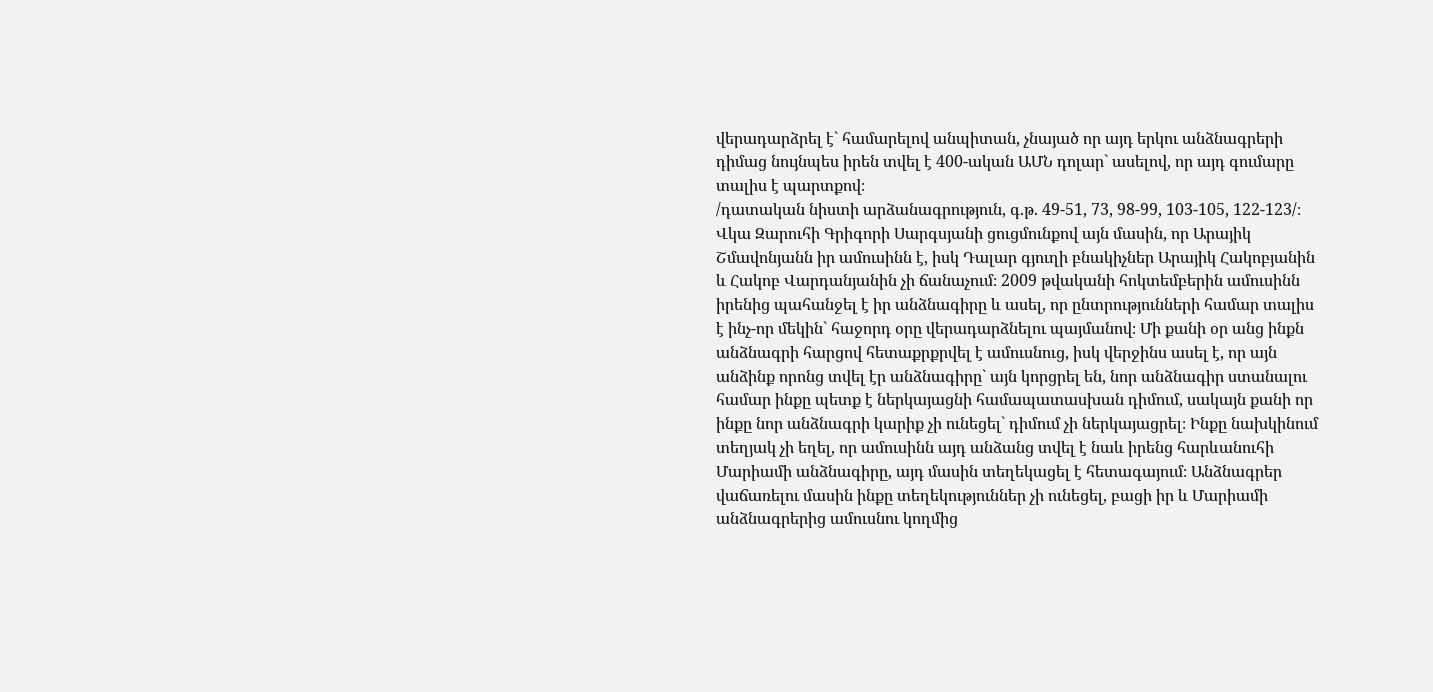վերադարձրել է` համարելով անպիտան, չնայած որ այդ երկու անձնագրերի դիմաց նույնպես իրեն տվել է 400-ական ԱՄՆ դոլար` ասելով, որ այդ գումարը տալիս է պարտքով։
/դատական նիստի արձանագրություն, գ.թ. 49-51, 73, 98-99, 103-105, 122-123/։
Վկա Զարուհի Գրիգորի Սարգսյանի ցուցմունքով այն մասին, որ Արայիկ Շմավոնյանն իր ամուսինն է, իսկ Դալար գյուղի բնակիչներ Արայիկ Հակոբյանին և Հակոբ Վարդանյանին չի ճանաչում։ 2009 թվականի հոկտեմբերին ամուսինն իրենից պահանջել է իր անձնագիրը և ասել, որ ընտրությունների համար տալիս է ինչ-որ մեկին` հաջորդ օրը վերադարձնելու պայմանով։ Մի քանի օր անց ինքն անձնագրի հարցով հետաքրքրվել է ամուսնուց, իսկ վերջինս ասել է, որ այն անձինք որոնց տվել էր անձնագիրը` այն կորցրել են, նոր անձնագիր ստանալու համար ինքը պետք է ներկայացնի համապատասխան դիմում, սակայն քանի որ ինքը նոր անձնագրի կարիք չի ունեցել` դիմում չի ներկայացրել։ Ինքը նախկինում տեղյակ չի եղել, որ ամուսինն այդ անձանց տվել է նաև իրենց հարևանուհի Մարիամի անձնագիրը, այդ մասին տեղեկացել է հետագայում։ Անձնագրեր վաճառելու մասին ինքը տեղեկություններ չի ունեցել, բացի իր և Մարիամի անձնագրերից ամուսնու կողմից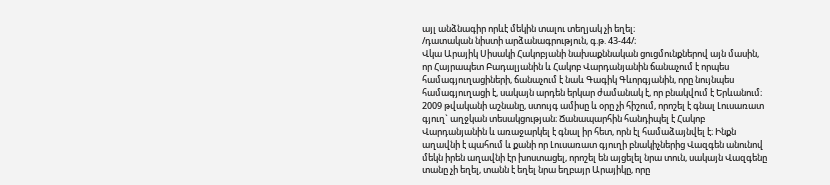այլ անձնագիր որևէ մեկին տալու տեղյակ չի եղել։
/դատական նիստի արձանագրություն, գ.թ. 43-44/։
Վկա Արայիկ Սիսակի Հակոբյանի նախաքննական ցուցմունքներով այն մասին, որ Հայրապետ Բադալյանին և Հակոբ Վարդանյանին ճանաչում է որպես համագյուղացիների, ճանաչում է նաև Գագիկ Գևորգյանին, որը նույնպես համագյուղացի է, սակայն արդեն երկար ժամանակ է, որ բնակվում է Երևանում։ 2009 թվականի աշնանը, ստույգ ամիսը և օրը չի հիշում, որոշել է գնալ Լուսառատ գյուղ` աղջկան տեսակցության։ Ճանապարհին հանդիպել է Հակոբ Վարդանյանին և առաջարկել է գնալ իր հետ, որն էլ համաձայնվել է։ Ինքն աղավնի է պահում և քանի որ Լուսառատ գյուղի բնակիչներից Վազգեն անունով մեկն իրեն աղավնի էր խոստացել, որոշել են այցելել նրա տուն, սակայն Վազգենը տանը չի եղել, տանն է եղել նրա եղբայր Արայիկը, որը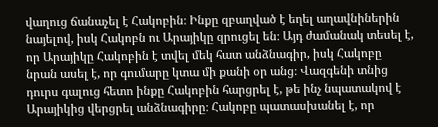վաղուց ճանաչել է Հակոբին։ Ինքը զբաղված է եղել աղավնիներին նայելով, իսկ Հակոբն ու Արայիկը զրուցել են։ Այդ ժամանակ տեսել է, որ Արայիկը Հակոբին է տվել մեկ հատ անձնագիր, իսկ Հակոբը նրան ասել է, որ գումարը կտա մի քանի օր անց։ Վազգենի տնից դուրս գալուց հետո ինքը Հակոբին հարցրել է, թե ինչ նպատակով է Արայիկից վերցրել անձնագիրը։ Հակոբը պատասխանել է, որ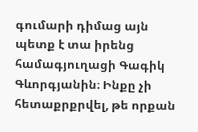գումարի դիմաց այն պետք է տա իրենց համագյուղացի Գագիկ Գևորգյանին։ Ինքը չի հետաքրքրվել, թե որքան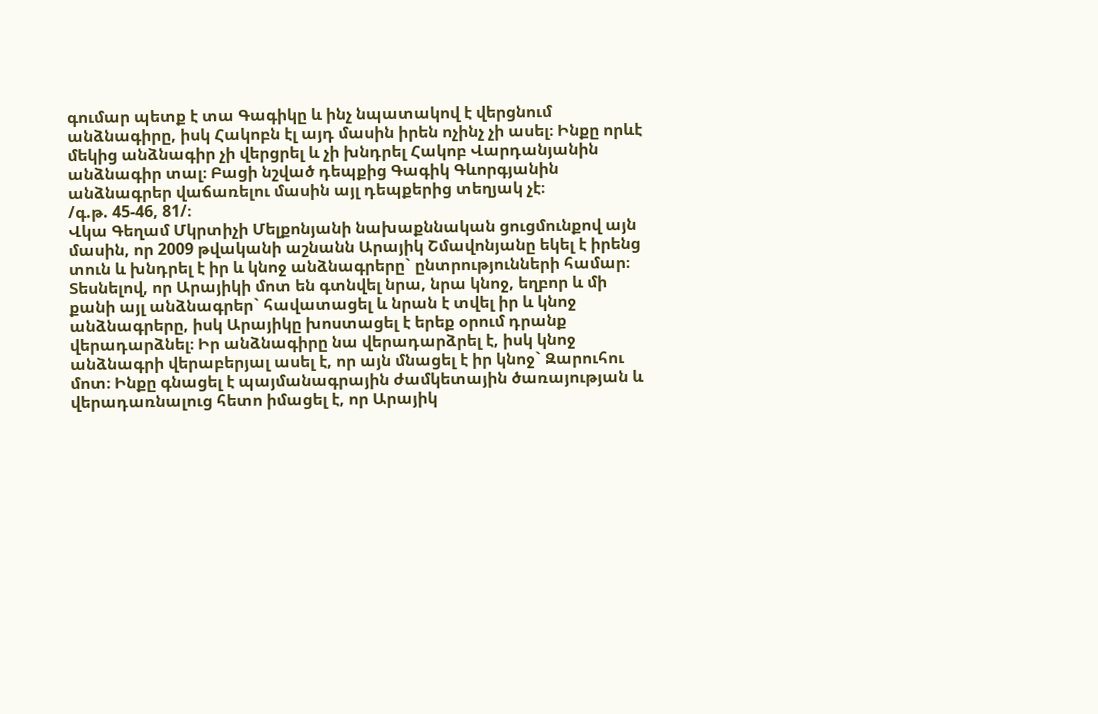գումար պետք է տա Գագիկը և ինչ նպատակով է վերցնում անձնագիրը, իսկ Հակոբն էլ այդ մասին իրեն ոչինչ չի ասել։ Ինքը որևէ մեկից անձնագիր չի վերցրել և չի խնդրել Հակոբ Վարդանյանին անձնագիր տալ։ Բացի նշված դեպքից Գագիկ Գևորգյանին անձնագրեր վաճառելու մասին այլ դեպքերից տեղյակ չէ։
/գ.թ. 45-46, 81/։
Վկա Գեղամ Մկրտիչի Մելքոնյանի նախաքննական ցուցմունքով այն մասին, որ 2009 թվականի աշնանն Արայիկ Շմավոնյանը եկել է իրենց տուն և խնդրել է իր և կնոջ անձնագրերը` ընտրությունների համար։ Տեսնելով, որ Արայիկի մոտ են գտնվել նրա, նրա կնոջ, եղբոր և մի քանի այլ անձնագրեր` հավատացել և նրան է տվել իր և կնոջ անձնագրերը, իսկ Արայիկը խոստացել է երեք օրում դրանք վերադարձնել։ Իր անձնագիրը նա վերադարձրել է, իսկ կնոջ անձնագրի վերաբերյալ ասել է, որ այն մնացել է իր կնոջ` Զարուհու մոտ։ Ինքը գնացել է պայմանագրային ժամկետային ծառայության և վերադառնալուց հետո իմացել է, որ Արայիկ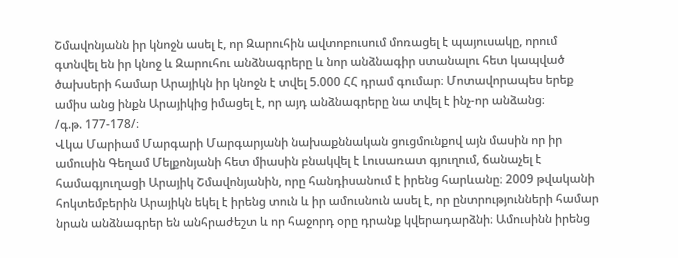Շմավոնյանն իր կնոջն ասել է, որ Զարուհին ավտոբուսում մոռացել է պայուսակը, որում գտնվել են իր կնոջ և Զարուհու անձնագրերը և նոր անձնագիր ստանալու հետ կապված ծախսերի համար Արայիկն իր կնոջն է տվել 5.000 ՀՀ դրամ գումար։ Մոտավորապես երեք ամիս անց ինքն Արայիկից իմացել է, որ այդ անձնագրերը նա տվել է ինչ-որ անձանց։
/գ.թ. 177-178/։
Վկա Մարիամ Մարգարի Մարգարյանի նախաքննական ցուցմունքով այն մասին որ իր ամուսին Գեղամ Մելքոնյանի հետ միասին բնակվել է Լուսառատ գյուղում, ճանաչել է համագյուղացի Արայիկ Շմավոնյանին, որը հանդիսանում է իրենց հարևանը։ 2009 թվականի հոկտեմբերին Արայիկն եկել է իրենց տուն և իր ամուսնուն ասել է, որ ընտրությունների համար նրան անձնագրեր են անհրաժեշտ և որ հաջորդ օրը դրանք կվերադարձնի։ Ամուսինն իրենց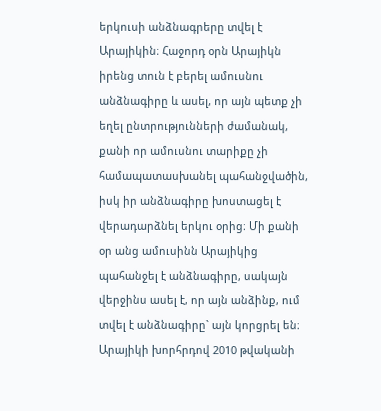երկուսի անձնագրերը տվել է Արայիկին։ Հաջորդ օրն Արայիկն իրենց տուն է բերել ամուսնու անձնագիրը և ասել, որ այն պետք չի եղել ընտրությունների ժամանակ, քանի որ ամուսնու տարիքը չի համապատասխանել պահանջվածին, իսկ իր անձնագիրը խոստացել է վերադարձնել երկու օրից։ Մի քանի օր անց ամուսինն Արայիկից պահանջել է անձնագիրը, սակայն վերջինս ասել է, որ այն անձինք, ում տվել է անձնագիրը` այն կորցրել են։ Արայիկի խորհրդով 2010 թվականի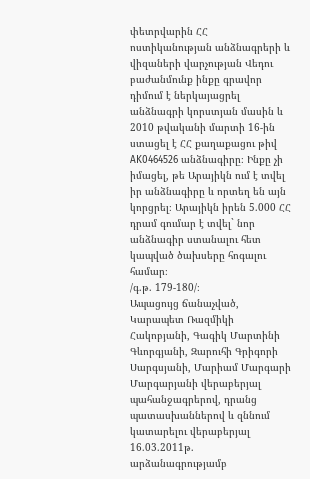փետրվարին ՀՀ ոստիկանության անձնագրերի և վիզաների վարչության Վեդու բաժանմունք ինքը գրավոր դիմում է ներկայացրել անձնագրի կորստյան մասին և 2010 թվականի մարտի 16-ին ստացել է ՀՀ քաղաքացու թիվ AK0464526 անձնագիրը։ Ինքը չի իմացել, թե Արայիկն ում է տվել իր անձնագիրը և որտեղ են այն կորցրել։ Արայիկն իրեն 5.000 ՀՀ դրամ գումար է տվել` նոր անձնագիր ստանալու հետ կապված ծախսերը հոգալու համար։
/գ.թ. 179-180/։
Ապացույց ճանաչված, Կարապետ Ռազմիկի Հակոբյանի, Գագիկ Մարտինի Գևորգյանի, Զարուհի Գրիգորի Սարգսյանի, Մարիամ Մարգարի Մարգարյանի վերաբերյալ պահանջագրերով, դրանց պատասխաններով և զննում կատարելու վերաբերյալ 16.03.2011թ. արձանագրությամբ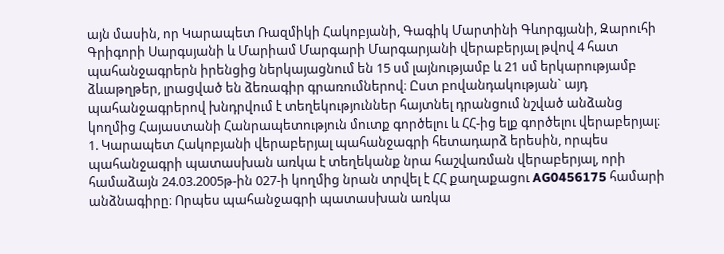այն մասին, որ Կարապետ Ռազմիկի Հակոբյանի, Գագիկ Մարտինի Գևորգյանի, Զարուհի Գրիգորի Սարգսյանի և Մարիամ Մարգարի Մարգարյանի վերաբերյալ թվով 4 հատ պահանջագրերն իրենցից ներկայացնում են 15 սմ լայնությամբ և 21 սմ երկարությամբ ձևաթղթեր, լրացված են ձեռագիր գրառումներով։ Ըստ բովանդակության` այդ պահանջագրերով խնդրվում է տեղեկություններ հայտնել դրանցում նշված անձանց կողմից Հայաստանի Հանրապետություն մուտք գործելու և ՀՀ-ից ելք գործելու վերաբերյալ։
1. Կարապետ Հակոբյանի վերաբերյալ պահանջագրի հետադարձ երեսին, որպես պահանջագրի պատասխան առկա է տեղեկանք նրա հաշվառման վերաբերյալ, որի համաձայն 24.03.2005թ-ին 027-ի կողմից նրան տրվել է ՀՀ քաղաքացու AG0456175 համարի անձնագիրը։ Որպես պահանջագրի պատասխան առկա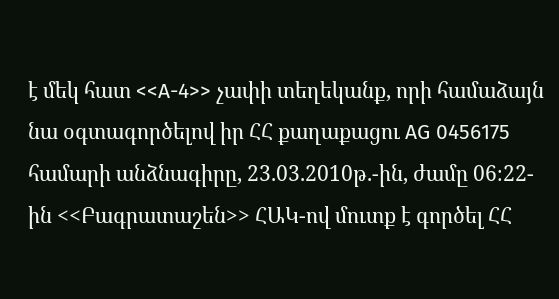է մեկ հատ <<A-4>> չափի տեղեկանք, որի համաձայն նա օգտագործելով իր ՀՀ քաղաքացու AG 0456175 համարի անձնագիրը, 23.03.2010թ.-ին, ժամը 06։22-ին <<Բագրատաշեն>> ՀԱԿ-ով մուտք է գործել ՀՀ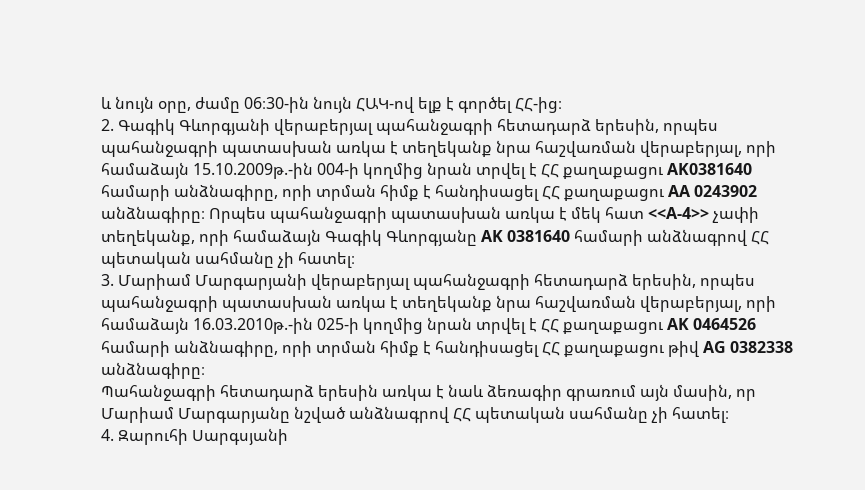և նույն օրը, ժամը 06։30-ին նույն ՀԱԿ-ով ելք է գործել ՀՀ-ից։
2. Գագիկ Գևորգյանի վերաբերյալ պահանջագրի հետադարձ երեսին, որպես պահանջագրի պատասխան առկա է տեղեկանք նրա հաշվառման վերաբերյալ, որի համաձայն 15.10.2009թ.-ին 004-ի կողմից նրան տրվել է ՀՀ քաղաքացու AK0381640 համարի անձնագիրը, որի տրման հիմք է հանդիսացել ՀՀ քաղաքացու AA 0243902 անձնագիրը։ Որպես պահանջագրի պատասխան առկա է մեկ հատ <<A-4>> չափի տեղեկանք, որի համաձայն Գագիկ Գևորգյանը AK 0381640 համարի անձնագրով ՀՀ պետական սահմանը չի հատել։
3. Մարիամ Մարգարյանի վերաբերյալ պահանջագրի հետադարձ երեսին, որպես պահանջագրի պատասխան առկա է տեղեկանք նրա հաշվառման վերաբերյալ, որի համաձայն 16.03.2010թ.-ին 025-ի կողմից նրան տրվել է ՀՀ քաղաքացու AK 0464526 համարի անձնագիրը, որի տրման հիմք է հանդիսացել ՀՀ քաղաքացու թիվ AG 0382338 անձնագիրը։
Պահանջագրի հետադարձ երեսին առկա է նաև ձեռագիր գրառում այն մասին, որ Մարիամ Մարգարյանը նշված անձնագրով ՀՀ պետական սահմանը չի հատել։
4. Զարուհի Սարգսյանի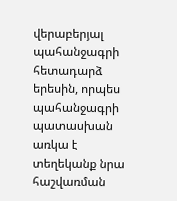վերաբերյալ պահանջագրի հետադարձ երեսին, որպես պահանջագրի պատասխան առկա է տեղեկանք նրա հաշվառման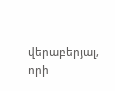վերաբերյալ, որի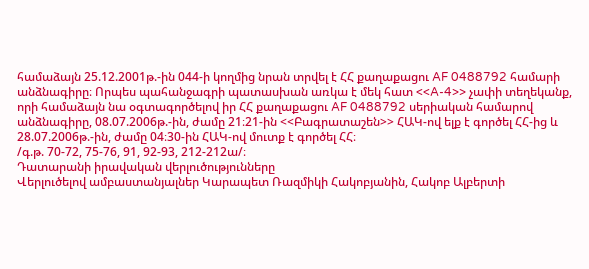համաձայն 25.12.2001թ.-ին 044-ի կողմից նրան տրվել է ՀՀ քաղաքացու AF 0488792 համարի անձնագիրը։ Որպես պահանջագրի պատասխան առկա է մեկ հատ <<A-4>> չափի տեղեկանք, որի համաձայն նա օգտագործելով իր ՀՀ քաղաքացու AF 0488792 սերիական համարով անձնագիրը, 08.07.2006թ.-ին, ժամը 21։21-ին <<Բագրատաշեն>> ՀԱԿ-ով ելք է գործել ՀՀ-ից և 28.07.2006թ.-ին, ժամը 04։30-ին ՀԱԿ-ով մուտք է գործել ՀՀ։
/գ.թ. 70-72, 75-76, 91, 92-93, 212-212ա/։
Դատարանի իրավական վերլուծությունները
Վերլուծելով ամբաստանյալներ Կարապետ Ռազմիկի Հակոբյանին, Հակոբ Ալբերտի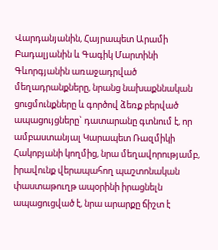Վարդանյանին, Հայրապետ Արամի Բադալյանին և Գագիկ Մարտինի Գևորգյանին առաջադրված մեղադրանքները, նրանց նախաքննական ցուցմունքները և գործով ձեռք բերված ապացույցները` դատարանը գտնում է, որ ամբաստանյալ Կարապետ Ռազմիկի Հակոբյանի կողմից, նրա մեղավորությամբ, իրավունք վերապահող պաշտոնական փաստաթուղթ ապօրինի իրացնելն ապացուցված է, նրա արարքը ճիշտ է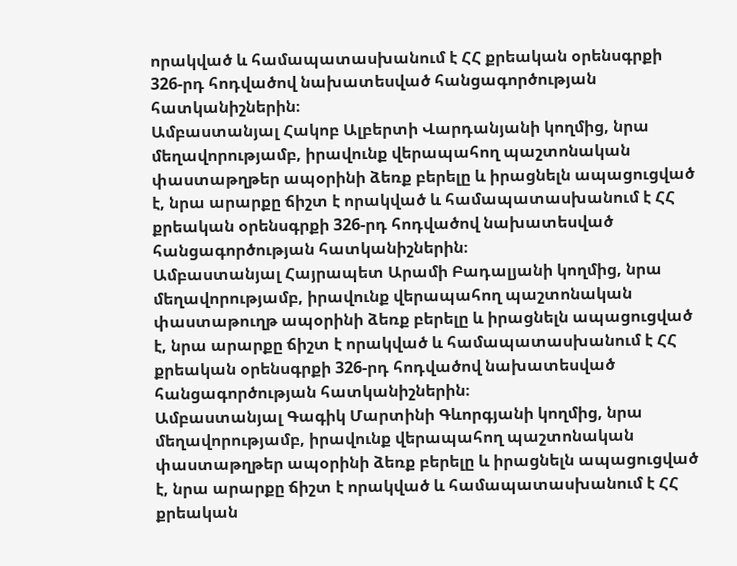որակված և համապատասխանում է ՀՀ քրեական օրենսգրքի 326-րդ հոդվածով նախատեսված հանցագործության հատկանիշներին։
Ամբաստանյալ Հակոբ Ալբերտի Վարդանյանի կողմից, նրա մեղավորությամբ, իրավունք վերապահող պաշտոնական փաստաթղթեր ապօրինի ձեռք բերելը և իրացնելն ապացուցված է, նրա արարքը ճիշտ է որակված և համապատասխանում է ՀՀ քրեական օրենսգրքի 326-րդ հոդվածով նախատեսված հանցագործության հատկանիշներին։
Ամբաստանյալ Հայրապետ Արամի Բադալյանի կողմից, նրա մեղավորությամբ, իրավունք վերապահող պաշտոնական փաստաթուղթ ապօրինի ձեռք բերելը և իրացնելն ապացուցված է, նրա արարքը ճիշտ է որակված և համապատասխանում է ՀՀ քրեական օրենսգրքի 326-րդ հոդվածով նախատեսված հանցագործության հատկանիշներին։
Ամբաստանյալ Գագիկ Մարտինի Գևորգյանի կողմից, նրա մեղավորությամբ, իրավունք վերապահող պաշտոնական փաստաթղթեր ապօրինի ձեռք բերելը և իրացնելն ապացուցված է, նրա արարքը ճիշտ է որակված և համապատասխանում է ՀՀ քրեական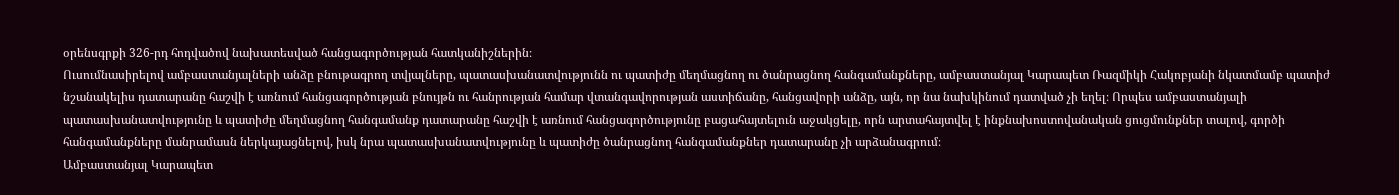օրենսգրքի 326-րդ հոդվածով նախատեսված հանցագործության հատկանիշներին։
Ուսումնասիրելով ամբաստանյալների անձը բնութագրող տվյալները, պատասխանատվությունն ու պատիժը մեղմացնող ու ծանրացնող հանգամանքները, ամբաստանյալ Կարապետ Ռազմիկի Հակոբյանի նկատմամբ պատիժ նշանակելիս դատարանը հաշվի է առնում հանցագործության բնույթն ու հանրության համար վտանգավորության աստիճանը, հանցավորի անձը, այն, որ նա նախկինում դատված չի եղել։ Որպես ամբաստանյալի պատասխանատվությունը և պատիժը մեղմացնող հանգամանք դատարանը հաշվի է առնում հանցագործությունը բացահայտելուն աջակցելը, որն արտահայտվել է ինքնախոստովանական ցուցմունքներ տալով, գործի հանգամանքները մանրամասն ներկայացնելով, իսկ նրա պատասխանատվությունը և պատիժը ծանրացնող հանգամանքներ դատարանը չի արձանագրում։
Ամբաստանյալ Կարապետ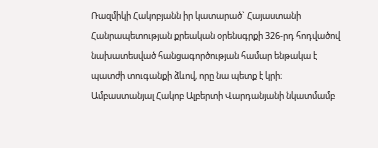Ռազմիկի Հակոբյանն իր կատարած` Հայաստանի Հանրապետության քրեական օրենսգրքի 326-րդ հոդվածով նախատեսված հանցագործության համար ենթակա է պատժի տուգանքի ձևով, որը նա պետք է կրի։
Ամբաստանյալ Հակոբ Ալբերտի Վարդանյանի նկատմամբ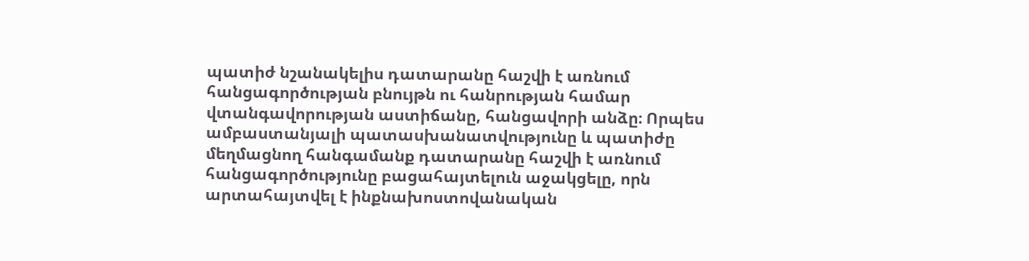պատիժ նշանակելիս դատարանը հաշվի է առնում հանցագործության բնույթն ու հանրության համար վտանգավորության աստիճանը, հանցավորի անձը։ Որպես ամբաստանյալի պատասխանատվությունը և պատիժը մեղմացնող հանգամանք դատարանը հաշվի է առնում հանցագործությունը բացահայտելուն աջակցելը, որն արտահայտվել է ինքնախոստովանական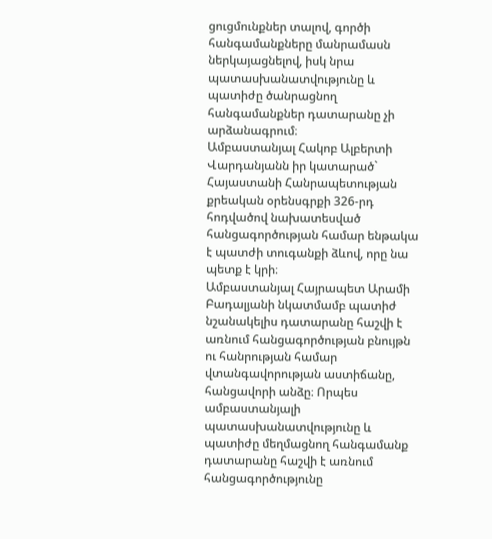ցուցմունքներ տալով, գործի հանգամանքները մանրամասն ներկայացնելով, իսկ նրա պատասխանատվությունը և պատիժը ծանրացնող հանգամանքներ դատարանը չի արձանագրում։
Ամբաստանյալ Հակոբ Ալբերտի Վարդանյանն իր կատարած` Հայաստանի Հանրապետության քրեական օրենսգրքի 326-րդ հոդվածով նախատեսված հանցագործության համար ենթակա է պատժի տուգանքի ձևով, որը նա պետք է կրի։
Ամբաստանյալ Հայրապետ Արամի Բադալյանի նկատմամբ պատիժ նշանակելիս դատարանը հաշվի է առնում հանցագործության բնույթն ու հանրության համար վտանգավորության աստիճանը, հանցավորի անձը։ Որպես ամբաստանյալի պատասխանատվությունը և պատիժը մեղմացնող հանգամանք դատարանը հաշվի է առնում հանցագործությունը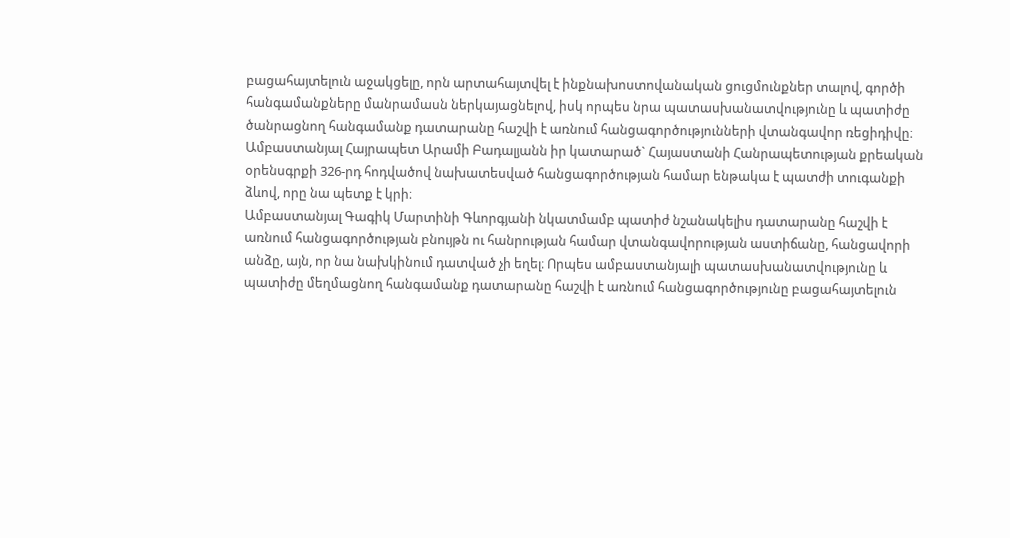բացահայտելուն աջակցելը, որն արտահայտվել է ինքնախոստովանական ցուցմունքներ տալով, գործի հանգամանքները մանրամասն ներկայացնելով, իսկ որպես նրա պատասխանատվությունը և պատիժը ծանրացնող հանգամանք դատարանը հաշվի է առնում հանցագործությունների վտանգավոր ռեցիդիվը։
Ամբաստանյալ Հայրապետ Արամի Բադալյանն իր կատարած` Հայաստանի Հանրապետության քրեական օրենսգրքի 326-րդ հոդվածով նախատեսված հանցագործության համար ենթակա է պատժի տուգանքի ձևով, որը նա պետք է կրի։
Ամբաստանյալ Գագիկ Մարտինի Գևորգյանի նկատմամբ պատիժ նշանակելիս դատարանը հաշվի է առնում հանցագործության բնույթն ու հանրության համար վտանգավորության աստիճանը, հանցավորի անձը, այն, որ նա նախկինում դատված չի եղել։ Որպես ամբաստանյալի պատասխանատվությունը և պատիժը մեղմացնող հանգամանք դատարանը հաշվի է առնում հանցագործությունը բացահայտելուն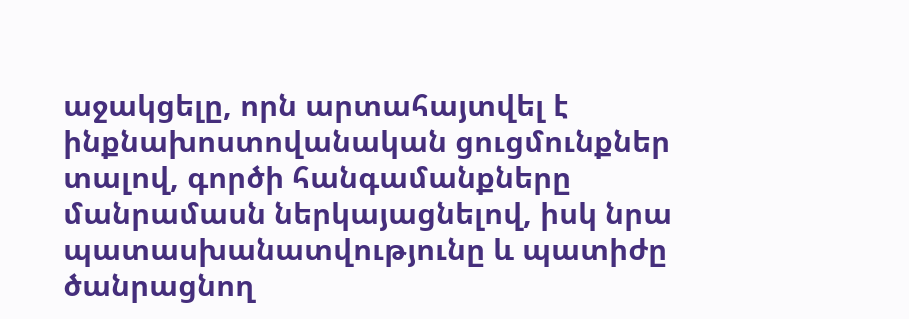աջակցելը, որն արտահայտվել է ինքնախոստովանական ցուցմունքներ տալով, գործի հանգամանքները մանրամասն ներկայացնելով, իսկ նրա պատասխանատվությունը և պատիժը ծանրացնող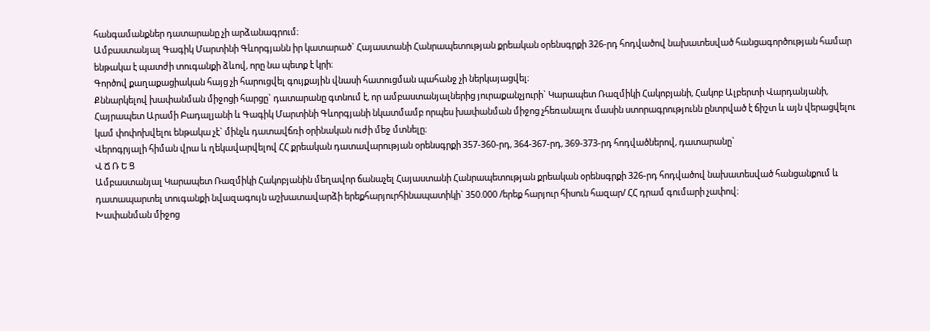հանգամանքներ դատարանը չի արձանագրում։
Ամբաստանյալ Գագիկ Մարտինի Գևորգյանն իր կատարած` Հայաստանի Հանրապետության քրեական օրենսգրքի 326-րդ հոդվածով նախատեսված հանցագործության համար ենթակա է պատժի տուգանքի ձևով, որը նա պետք է կրի։
Գործով քաղաքացիական հայց չի հարուցվել գույքային վնասի հատուցման պահանջ չի ներկայացվել։
Քննարկելով խափանման միջոցի հարցը` դատարանը գտնում է, որ ամբաստանյալներից յուրաքանչյուրի` Կարապետ Ռազմիկի Հակոբյանի, Հակոբ Ալբերտի Վարդանյանի, Հայրապետ Արամի Բադալյանի և Գագիկ Մարտինի Գևորգյանի նկատմամբ որպես խափանման միջոց չհեռանալու մասին ստորագրությունն ընտրված է ճիշտ և այն վերացվելու կամ փոփոխվելու ենթակա չէ` մինչև դատավճռի օրինական ուժի մեջ մտնելը։
Վերոգրյալի հիման վրա և ղեկավարվելով ՀՀ քրեական դատավարության օրենսգրքի 357-360-րդ, 364-367-րդ, 369-373-րդ հոդվածներով, դատարանը`
Վ Ճ Ռ Ե Ց
Ամբաստանյալ Կարապետ Ռազմիկի Հակոբյանին մեղավոր ճանաչել Հայաստանի Հանրապետության քրեական օրենսգրքի 326-րդ հոդվածով նախատեսված հանցանքում և դատապարտել տուգանքի նվազագույն աշխատավարձի երեքհարյուրհինապատիկի` 350.000 /երեք հարյուր հիսուն հազար/ ՀՀ դրամ գումարի չափով։
Խափանման միջոց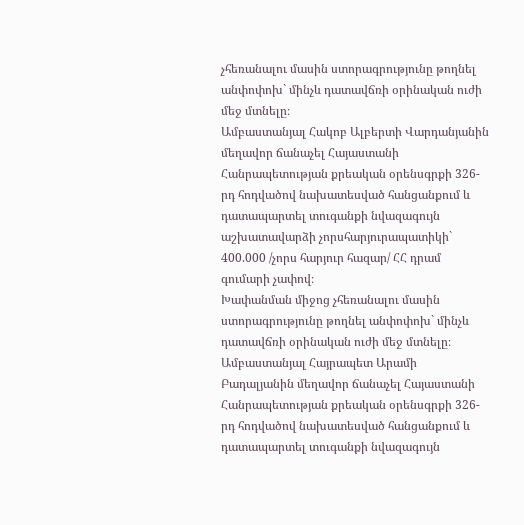չհեռանալու մասին ստորագրությունը թողնել անփոփոխ` մինչև դատավճռի օրինական ուժի մեջ մտնելը։
Ամբաստանյալ Հակոբ Ալբերտի Վարդանյանին մեղավոր ճանաչել Հայաստանի Հանրապետության քրեական օրենսգրքի 326-րդ հոդվածով նախատեսված հանցանքում և դատապարտել տուգանքի նվազագույն աշխատավարձի չորսհարյուրապատիկի` 400.000 /չորս հարյուր հազար/ ՀՀ դրամ գումարի չափով։
Խափանման միջոց չհեռանալու մասին ստորագրությունը թողնել անփոփոխ` մինչև դատավճռի օրինական ուժի մեջ մտնելը։
Ամբաստանյալ Հայրապետ Արամի Բադալյանին մեղավոր ճանաչել Հայաստանի Հանրապետության քրեական օրենսգրքի 326-րդ հոդվածով նախատեսված հանցանքում և դատապարտել տուգանքի նվազագույն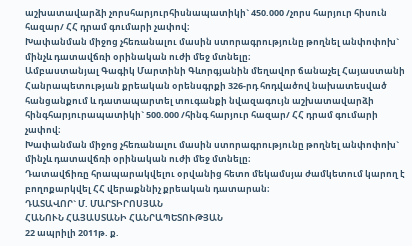աշխատավարձի չորսհարյուրհիսնապատիկի` 450.000 /չորս հարյուր հիսուն հազար/ ՀՀ դրամ գումարի չափով։
Խափանման միջոց չհեռանալու մասին ստորագրությունը թողնել անփոփոխ` մինչև դատավճռի օրինական ուժի մեջ մտնելը։
Ամբաստանյալ Գագիկ Մարտինի Գևորգյանին մեղավոր ճանաչել Հայաստանի Հանրապետության քրեական օրենսգրքի 326-րդ հոդվածով նախատեսված հանցանքում և դատապարտել տուգանքի նվազագույն աշխատավարձի հինգհարյուրապատիկի` 500.000 /հինգ հարյուր հազար/ ՀՀ դրամ գումարի չափով։
Խափանման միջոց չհեռանալու մասին ստորագրությունը թողնել անփոփոխ` մինչև դատավճռի օրինական ուժի մեջ մտնելը։
Դատավճիռը հրապարակվելու օրվանից հետո մեկամսյա ժամկետում կարող է բողոքարկվել ՀՀ վերաքննիչ քրեական դատարան։
ԴԱՏԱՎՈՐ` Մ. ՄԱՐՏԻՐՈՍՅԱՆ
ՀԱՆՈՒՆ ՀԱՅԱՍՏԱՆԻ ՀԱՆՐԱՊԵՏՈՒԹՅԱՆ
22 ապրիլի 2011թ. ք.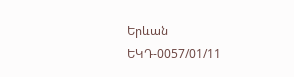Երևան
ԵԿԴ-0057/01/11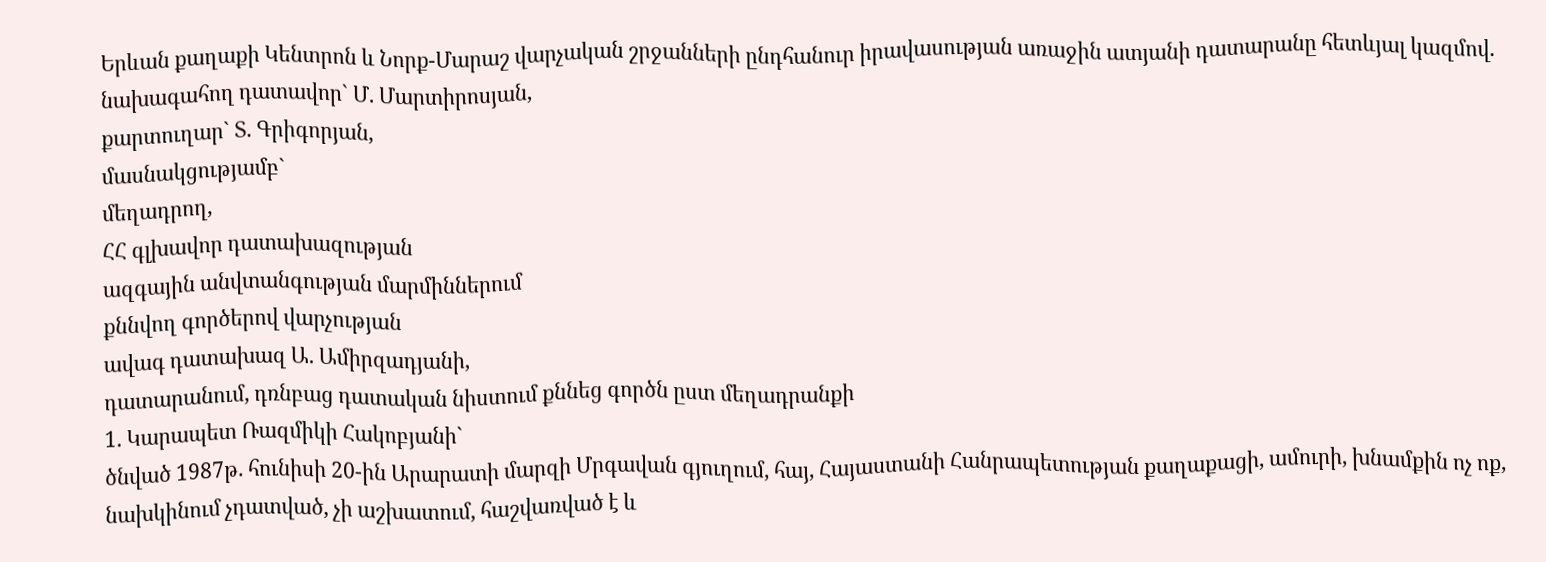Երևան քաղաքի Կենտրոն և Նորք-Մարաշ վարչական շրջանների ընդհանուր իրավասության առաջին ատյանի դատարանը հետևյալ կազմով.
նախագահող դատավոր` Մ. Մարտիրոսյան,
քարտուղար` Տ. Գրիգորյան,
մասնակցությամբ`
մեղադրող,
ՀՀ գլխավոր դատախազության
ազգային անվտանգության մարմիններում
քննվող գործերով վարչության
ավագ դատախազ Ա. Ամիրզադյանի,
դատարանում, դռնբաց դատական նիստում քննեց գործն ըստ մեղադրանքի
1. Կարապետ Ռազմիկի Հակոբյանի`
ծնված 1987թ. հունիսի 20-ին Արարատի մարզի Մրգավան գյուղում, հայ, Հայաստանի Հանրապետության քաղաքացի, ամուրի, խնամքին ոչ ոք, նախկինում չդատված, չի աշխատում, հաշվառված է և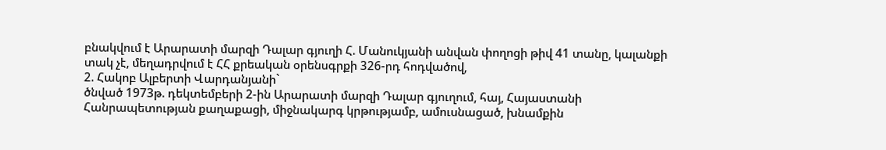բնակվում է Արարատի մարզի Դալար գյուղի Հ. Մանուկյանի անվան փողոցի թիվ 41 տանը, կալանքի տակ չէ, մեղադրվում է ՀՀ քրեական օրենսգրքի 326-րդ հոդվածով,
2. Հակոբ Ալբերտի Վարդանյանի`
ծնված 1973թ. դեկտեմբերի 2-ին Արարատի մարզի Դալար գյուղում, հայ, Հայաստանի Հանրապետության քաղաքացի, միջնակարգ կրթությամբ, ամուսնացած, խնամքին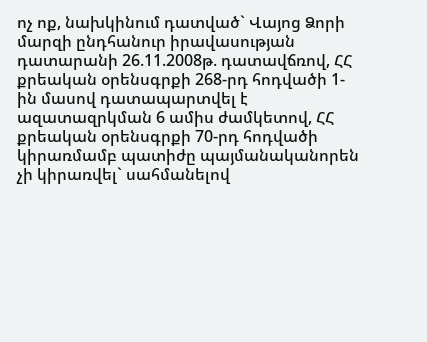ոչ ոք, նախկինում դատված` Վայոց Ձորի մարզի ընդհանուր իրավասության դատարանի 26.11.2008թ. դատավճռով, ՀՀ քրեական օրենսգրքի 268-րդ հոդվածի 1-ին մասով դատապարտվել է ազատազրկման 6 ամիս ժամկետով, ՀՀ քրեական օրենսգրքի 70-րդ հոդվածի կիրառմամբ պատիժը պայմանականորեն չի կիրառվել` սահմանելով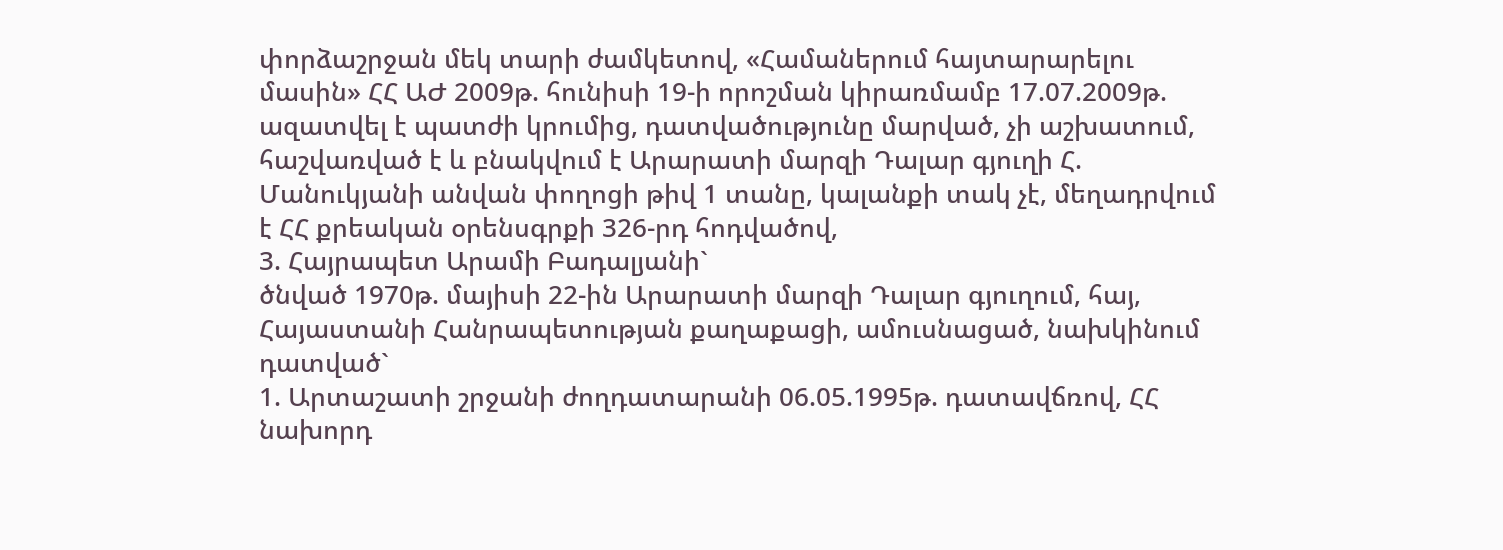փորձաշրջան մեկ տարի ժամկետով, «Համաներում հայտարարելու մասին» ՀՀ ԱԺ 2009թ. հունիսի 19-ի որոշման կիրառմամբ 17.07.2009թ. ազատվել է պատժի կրումից, դատվածությունը մարված, չի աշխատում, հաշվառված է և բնակվում է Արարատի մարզի Դալար գյուղի Հ. Մանուկյանի անվան փողոցի թիվ 1 տանը, կալանքի տակ չէ, մեղադրվում է ՀՀ քրեական օրենսգրքի 326-րդ հոդվածով,
3. Հայրապետ Արամի Բադալյանի`
ծնված 1970թ. մայիսի 22-ին Արարատի մարզի Դալար գյուղում, հայ, Հայաստանի Հանրապետության քաղաքացի, ամուսնացած, նախկինում դատված`
1. Արտաշատի շրջանի ժողդատարանի 06.05.1995թ. դատավճռով, ՀՀ նախորդ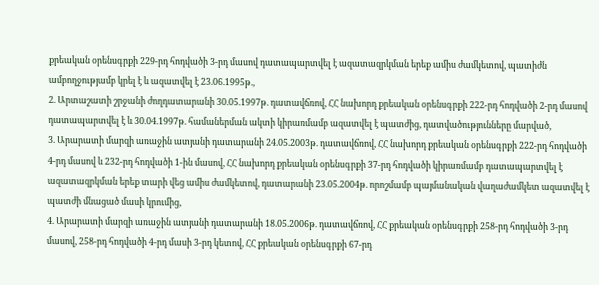քրեական օրենսգրքի 229-րդ հոդվածի 3-րդ մասով դատապարտվել է ազատազրկման երեք ամիս ժամկետով, պատիժն ամբողջությամբ կրել է և ազատվել է 23.06.1995թ.,
2. Արտաշատի շրջանի ժողդատարանի 30.05.1997թ. դատավճռով, ՀՀ նախորդ քրեական օրենսգրքի 222-րդ հոդվածի 2-րդ մասով դատապարտվել է և 30.04.1997թ. համաներման ակտի կիրառմամբ ազատվել է պատժից, դատվածությունները մարված,
3. Արարատի մարզի առաջին ատյանի դատարանի 24.05.2003թ. դատավճռով, ՀՀ նախորդ քրեական օրենսգրքի 222-րդ հոդվածի 4-րդ մասով և 232-րդ հոդվածի 1-ին մասով, ՀՀ նախորդ քրեական օրենսգրքի 37-րդ հոդվածի կիրառմամբ դատապարտվել է ազատազրկման երեք տարի վեց ամիս ժամկետով, դատարանի 23.05.2004թ. որոշմամբ պայմանական վաղաժամկետ ազատվել է պատժի մնացած մասի կրումից,
4. Արարատի մարզի առաջին ատյանի դատարանի 18.05.2006թ. դատավճռով, ՀՀ քրեական օրենսգրքի 258-րդ հոդվածի 3-րդ մասով, 258-րդ հոդվածի 4-րդ մասի 3-րդ կետով, ՀՀ քրեական օրենսգրքի 67-րդ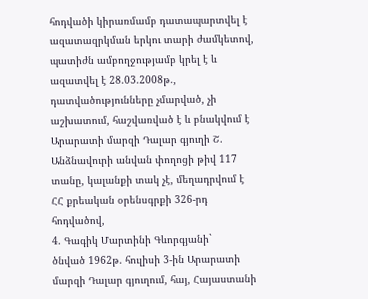հոդվածի կիրառմամբ դատապարտվել է ազատազրկման երկու տարի ժամկետով, պատիժն ամբողջությամբ կրել է և ազատվել է 28.03.2008թ., դատվածությունները չմարված, չի աշխատում, հաշվառված է և բնակվում է Արարատի մարզի Դալար գյուղի Շ. Անձնավուրի անվան փողոցի թիվ 117 տանը, կալանքի տակ չէ, մեղադրվում է ՀՀ քրեական օրենսգրքի 326-րդ հոդվածով,
4. Գագիկ Մարտինի Գևորգյանի`
ծնված 1962թ. հուլիսի 3-ին Արարատի մարզի Դալար գյուղում, հայ, Հայաստանի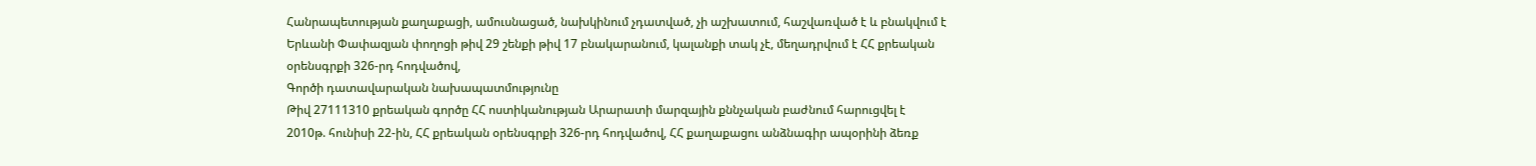Հանրապետության քաղաքացի, ամուսնացած, նախկինում չդատված, չի աշխատում, հաշվառված է և բնակվում է Երևանի Փափազյան փողոցի թիվ 29 շենքի թիվ 17 բնակարանում, կալանքի տակ չէ, մեղադրվում է ՀՀ քրեական օրենսգրքի 326-րդ հոդվածով,
Գործի դատավարական նախապատմությունը
Թիվ 27111310 քրեական գործը ՀՀ ոստիկանության Արարատի մարզային քննչական բաժնում հարուցվել է 2010թ. հունիսի 22-ին, ՀՀ քրեական օրենսգրքի 326-րդ հոդվածով, ՀՀ քաղաքացու անձնագիր ապօրինի ձեռք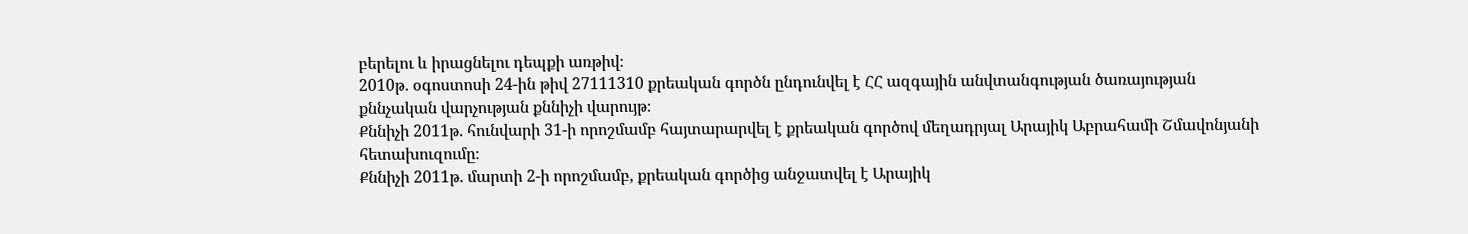բերելու և իրացնելու դեպքի առթիվ։
2010թ. օգոստոսի 24-ին թիվ 27111310 քրեական գործն ընդունվել է ՀՀ ազգային անվտանգության ծառայության քննչական վարչության քննիչի վարույթ։
Քննիչի 2011թ. հունվարի 31-ի որոշմամբ հայտարարվել է քրեական գործով մեղադրյալ Արայիկ Աբրահամի Շմավոնյանի հետախուզումը։
Քննիչի 2011թ. մարտի 2-ի որոշմամբ, քրեական գործից անջատվել է Արայիկ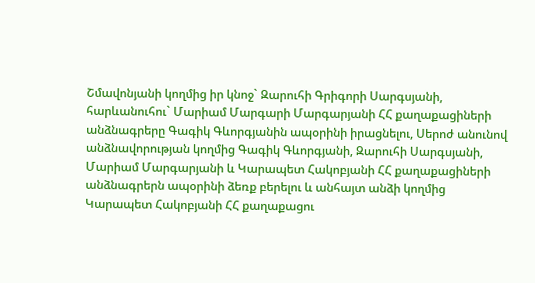Շմավոնյանի կողմից իր կնոջ` Զարուհի Գրիգորի Սարգսյանի, հարևանուհու` Մարիամ Մարգարի Մարգարյանի ՀՀ քաղաքացիների անձնագրերը Գագիկ Գևորգյանին ապօրինի իրացնելու, Սերոժ անունով անձնավորության կողմից Գագիկ Գևորգյանի, Զարուհի Սարգսյանի, Մարիամ Մարգարյանի և Կարապետ Հակոբյանի ՀՀ քաղաքացիների անձնագրերն ապօրինի ձեռք բերելու և անհայտ անձի կողմից Կարապետ Հակոբյանի ՀՀ քաղաքացու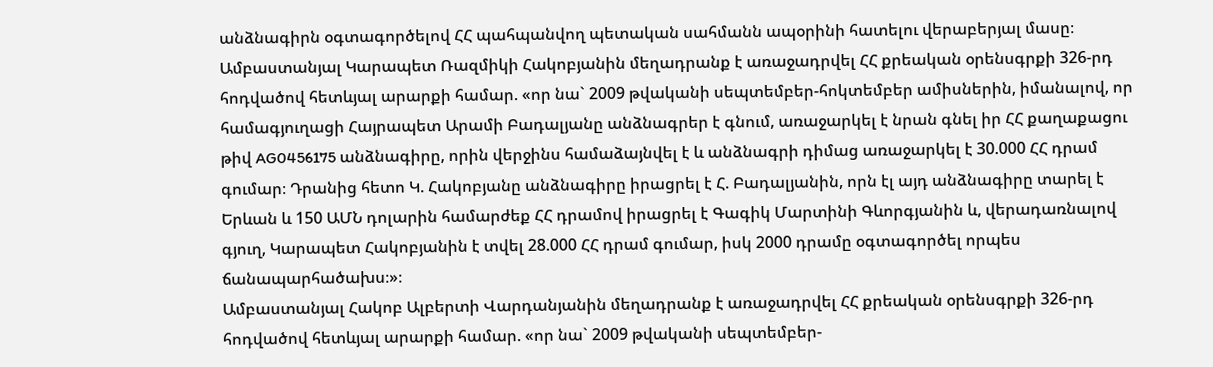անձնագիրն օգտագործելով ՀՀ պահպանվող պետական սահմանն ապօրինի հատելու վերաբերյալ մասը։
Ամբաստանյալ Կարապետ Ռազմիկի Հակոբյանին մեղադրանք է առաջադրվել ՀՀ քրեական օրենսգրքի 326-րդ հոդվածով հետևյալ արարքի համար. «որ նա` 2009 թվականի սեպտեմբեր-հոկտեմբեր ամիսներին, իմանալով, որ համագյուղացի Հայրապետ Արամի Բադալյանը անձնագրեր է գնում, առաջարկել է նրան գնել իր ՀՀ քաղաքացու թիվ AG0456175 անձնագիրը, որին վերջինս համաձայնվել է և անձնագրի դիմաց առաջարկել է 30.000 ՀՀ դրամ գումար։ Դրանից հետո Կ. Հակոբյանը անձնագիրը իրացրել է Հ. Բադալյանին, որն էլ այդ անձնագիրը տարել է Երևան և 150 ԱՄՆ դոլարին համարժեք ՀՀ դրամով իրացրել է Գագիկ Մարտինի Գևորգյանին և, վերադառնալով գյուղ, Կարապետ Հակոբյանին է տվել 28.000 ՀՀ դրամ գումար, իսկ 2000 դրամը օգտագործել որպես ճանապարհածախս։»։
Ամբաստանյալ Հակոբ Ալբերտի Վարդանյանին մեղադրանք է առաջադրվել ՀՀ քրեական օրենսգրքի 326-րդ հոդվածով հետևյալ արարքի համար. «որ նա` 2009 թվականի սեպտեմբեր-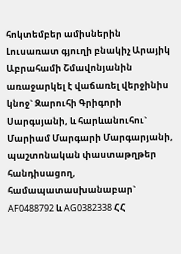հոկտեմբեր ամիսներին Լուսառատ գյուղի բնակիչ Արայիկ Աբրահամի Շմավոնյանին առաջարկել է վաճառել վերջինիս կնոջ` Զարուհի Գրիգորի Սարգսյանի, և հարևանուհու` Մարիամ Մարգարի Մարգարյանի, պաշտոնական փաստաթղթեր հանդիսացող, համապատասխանաբար` AF0488792 և AG0382338 ՀՀ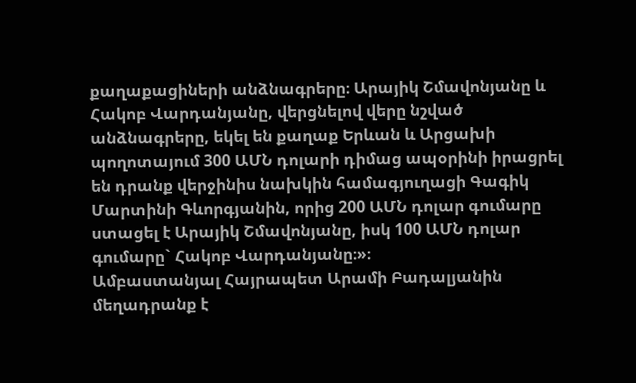քաղաքացիների անձնագրերը։ Արայիկ Շմավոնյանը և Հակոբ Վարդանյանը, վերցնելով վերը նշված անձնագրերը, եկել են քաղաք Երևան և Արցախի պողոտայում 300 ԱՄՆ դոլարի դիմաց ապօրինի իրացրել են դրանք վերջինիս նախկին համագյուղացի Գագիկ Մարտինի Գևորգյանին, որից 200 ԱՄՆ դոլար գումարը ստացել է Արայիկ Շմավոնյանը, իսկ 100 ԱՄՆ դոլար գումարը` Հակոբ Վարդանյանը։»։
Ամբաստանյալ Հայրապետ Արամի Բադալյանին մեղադրանք է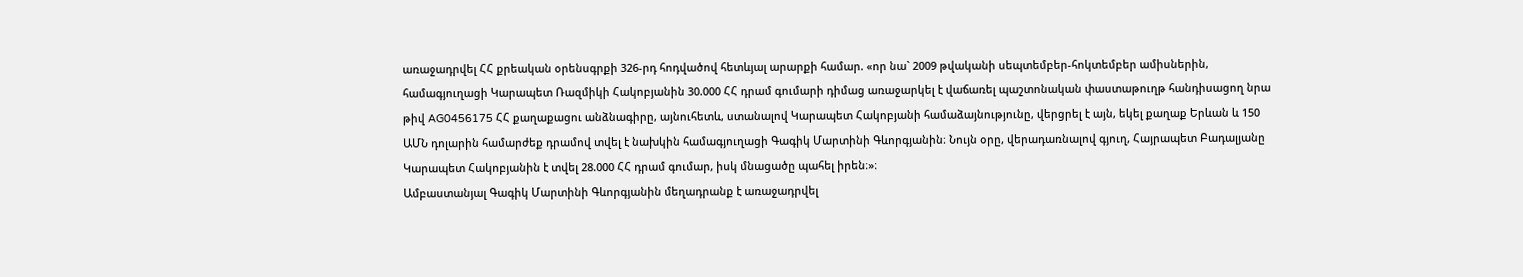առաջադրվել ՀՀ քրեական օրենսգրքի 326-րդ հոդվածով հետևյալ արարքի համար. «որ նա` 2009 թվականի սեպտեմբեր-հոկտեմբեր ամիսներին, համագյուղացի Կարապետ Ռազմիկի Հակոբյանին 30.000 ՀՀ դրամ գումարի դիմաց առաջարկել է վաճառել պաշտոնական փաստաթուղթ հանդիսացող նրա թիվ AG0456175 ՀՀ քաղաքացու անձնագիրը, այնուհետև, ստանալով Կարապետ Հակոբյանի համաձայնությունը, վերցրել է այն, եկել քաղաք Երևան և 150 ԱՄՆ դոլարին համարժեք դրամով տվել է նախկին համագյուղացի Գագիկ Մարտինի Գևորգյանին։ Նույն օրը, վերադառնալով գյուղ, Հայրապետ Բադալյանը Կարապետ Հակոբյանին է տվել 28.000 ՀՀ դրամ գումար, իսկ մնացածը պահել իրեն։»։
Ամբաստանյալ Գագիկ Մարտինի Գևորգյանին մեղադրանք է առաջադրվել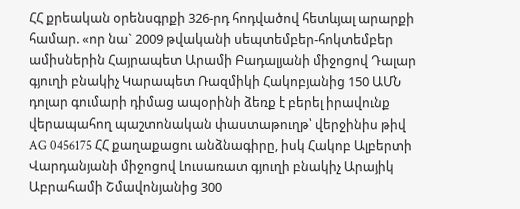ՀՀ քրեական օրենսգրքի 326-րդ հոդվածով հետևյալ արարքի համար. «որ նա` 2009 թվականի սեպտեմբեր-հոկտեմբեր ամիսներին Հայրապետ Արամի Բադալյանի միջոցով Դալար գյուղի բնակիչ Կարապետ Ռազմիկի Հակոբյանից 150 ԱՄՆ դոլար գումարի դիմաց ապօրինի ձեռք է բերել իրավունք վերապահող պաշտոնական փաստաթուղթ՝ վերջինիս թիվ AG 0456175 ՀՀ քաղաքացու անձնագիրը, իսկ Հակոբ Ալբերտի Վարդանյանի միջոցով Լուսառատ գյուղի բնակիչ Արայիկ Աբրահամի Շմավոնյանից 300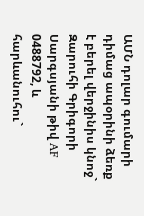ԱՄՆ դոլար գումարի դիմաց ապօրինի ձեռք է բերել վերջինիս կնոջ` Զարուհի Գրիգորի Սարգսյանի թիվ AF 0488792, և հարևանուհու`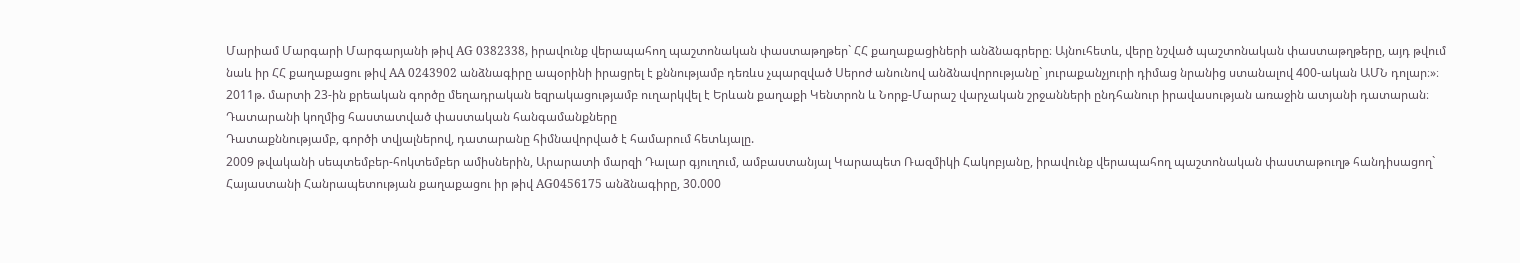Մարիամ Մարգարի Մարգարյանի թիվ AG 0382338, իրավունք վերապահող պաշտոնական փաստաթղթեր` ՀՀ քաղաքացիների անձնագրերը։ Այնուհետև, վերը նշված պաշտոնական փաստաթղթերը, այդ թվում նաև իր ՀՀ քաղաքացու թիվ AA 0243902 անձնագիրը ապօրինի իրացրել է քննությամբ դեռևս չպարզված Սերոժ անունով անձնավորությանը` յուրաքանչյուրի դիմաց նրանից ստանալով 400-ական ԱՄՆ դոլար։»։
2011թ. մարտի 23-ին քրեական գործը մեղադրական եզրակացությամբ ուղարկվել է Երևան քաղաքի Կենտրոն և Նորք-Մարաշ վարչական շրջանների ընդհանուր իրավասության առաջին ատյանի դատարան։
Դատարանի կողմից հաստատված փաստական հանգամանքները
Դատաքննությամբ, գործի տվյալներով, դատարանը հիմնավորված է համարում հետևյալը.
2009 թվականի սեպտեմբեր-հոկտեմբեր ամիսներին, Արարատի մարզի Դալար գյուղում, ամբաստանյալ Կարապետ Ռազմիկի Հակոբյանը, իրավունք վերապահող պաշտոնական փաստաթուղթ հանդիսացող` Հայաստանի Հանրապետության քաղաքացու իր թիվ AG0456175 անձնագիրը, 30.000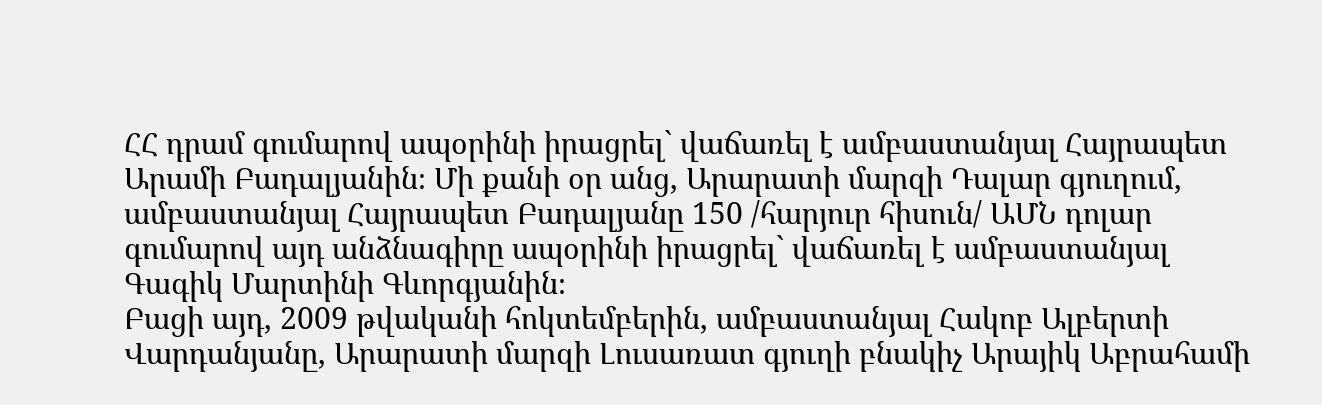ՀՀ դրամ գումարով ապօրինի իրացրել` վաճառել է ամբաստանյալ Հայրապետ Արամի Բադալյանին։ Մի քանի օր անց, Արարատի մարզի Դալար գյուղում, ամբաստանյալ Հայրապետ Բադալյանը 150 /հարյուր հիսուն/ ԱՄՆ դոլար գումարով այդ անձնագիրը ապօրինի իրացրել` վաճառել է ամբաստանյալ Գագիկ Մարտինի Գևորգյանին։
Բացի այդ, 2009 թվականի հոկտեմբերին, ամբաստանյալ Հակոբ Ալբերտի Վարդանյանը, Արարատի մարզի Լուսառատ գյուղի բնակիչ Արայիկ Աբրահամի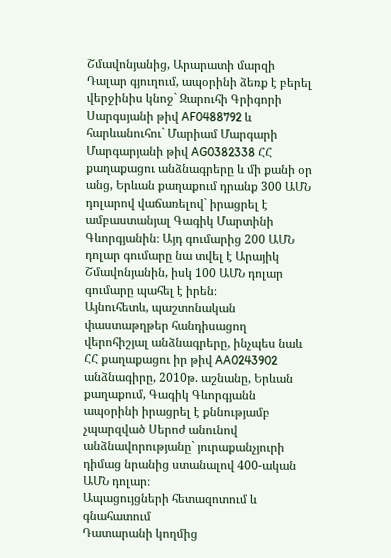Շմավոնյանից, Արարատի մարզի Դալար գյուղում, ապօրինի ձեռք է բերել վերջինիս կնոջ` Զարուհի Գրիգորի Սարգսյանի թիվ AF0488792 և հարևանուհու` Մարիամ Մարգարի Մարգարյանի թիվ AG0382338 ՀՀ քաղաքացու անձնագրերը և մի քանի օր անց, Երևան քաղաքում դրանք 300 ԱՄՆ դոլարով վաճառելով` իրացրել է ամբաստանյալ Գագիկ Մարտինի Գևորգյանին։ Այդ գումարից 200 ԱՄՆ դոլար գումարը նա տվել է Արայիկ Շմավոնյանին, իսկ 100 ԱՄՆ դոլար գումարը պահել է իրեն։
Այնուհետև, պաշտոնական փաստաթղթեր հանդիսացող վերոհիշյալ անձնագրերը, ինչպես նաև ՀՀ քաղաքացու իր թիվ AA0243902 անձնագիրը, 2010թ. աշնանը, Երևան քաղաքում, Գագիկ Գևորգյանն ապօրինի իրացրել է քննությամբ չպարզված Սերոժ անունով անձնավորությանը` յուրաքանչյուրի դիմաց նրանից ստանալով 400-ական ԱՄՆ դոլար։
Ապացույցների հետազոտում և գնահատում
Դատարանի կողմից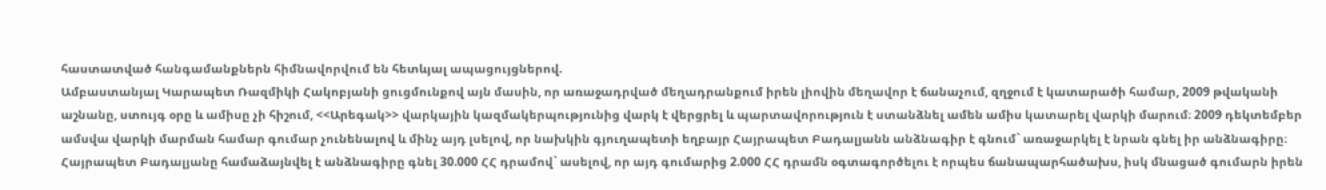հաստատված հանգամանքներն հիմնավորվում են հետևյալ ապացույցներով.
Ամբաստանյալ Կարապետ Ռազմիկի Հակոբյանի ցուցմունքով այն մասին, որ առաջադրված մեղադրանքում իրեն լիովին մեղավոր է ճանաչում, զղջում է կատարածի համար, 2009 թվականի աշնանը, ստույգ օրը և ամիսը չի հիշում, <<Արեգակ>> վարկային կազմակերպությունից վարկ է վերցրել և պարտավորություն է ստանձնել ամեն ամիս կատարել վարկի մարում։ 2009 դեկտեմբեր ամսվա վարկի մարման համար գումար չունենալով և մինչ այդ լսելով, որ նախկին գյուղապետի եղբայր Հայրապետ Բադալյանն անձնագիր է գնում` առաջարկել է նրան գնել իր անձնագիրը։ Հայրապետ Բադալյանը համաձայնվել է անձնագիրը գնել 30.000 ՀՀ դրամով` ասելով, որ այդ գումարից 2.000 ՀՀ դրամն օգտագործելու է որպես ճանապարհածախս, իսկ մնացած գումարն իրեն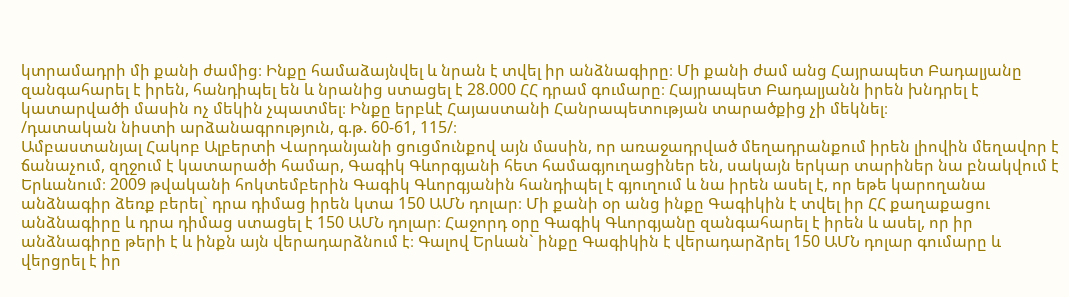կտրամադրի մի քանի ժամից։ Ինքը համաձայնվել և նրան է տվել իր անձնագիրը։ Մի քանի ժամ անց Հայրապետ Բադալյանը զանգահարել է իրեն, հանդիպել են և նրանից ստացել է 28.000 ՀՀ դրամ գումարը։ Հայրապետ Բադալյանն իրեն խնդրել է կատարվածի մասին ոչ մեկին չպատմել։ Ինքը երբևէ Հայաստանի Հանրապետության տարածքից չի մեկնել։
/դատական նիստի արձանագրություն, գ.թ. 60-61, 115/։
Ամբաստանյալ Հակոբ Ալբերտի Վարդանյանի ցուցմունքով այն մասին, որ առաջադրված մեղադրանքում իրեն լիովին մեղավոր է ճանաչում, զղջում է կատարածի համար, Գագիկ Գևորգյանի հետ համագյուղացիներ են, սակայն երկար տարիներ նա բնակվում է Երևանում։ 2009 թվականի հոկտեմբերին Գագիկ Գևորգյանին հանդիպել է գյուղում և նա իրեն ասել է, որ եթե կարողանա անձնագիր ձեռք բերել` դրա դիմաց իրեն կտա 150 ԱՄՆ դոլար։ Մի քանի օր անց ինքը Գագիկին է տվել իր ՀՀ քաղաքացու անձնագիրը և դրա դիմաց ստացել է 150 ԱՄՆ դոլար։ Հաջորդ օրը Գագիկ Գևորգյանը զանգահարել է իրեն և ասել, որ իր անձնագիրը թերի է և ինքն այն վերադարձնում է։ Գալով Երևան` ինքը Գագիկին է վերադարձրել 150 ԱՄՆ դոլար գումարը և վերցրել է իր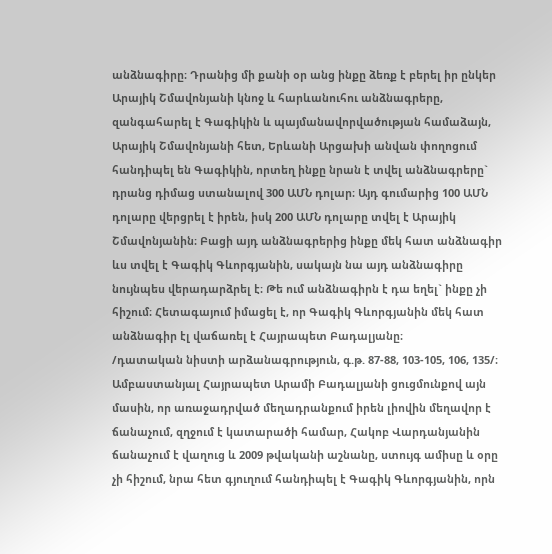անձնագիրը։ Դրանից մի քանի օր անց ինքը ձեռք է բերել իր ընկեր Արայիկ Շմավոնյանի կնոջ և հարևանուհու անձնագրերը, զանգահարել է Գագիկին և պայմանավորվածության համաձայն, Արայիկ Շմավոնյանի հետ, Երևանի Արցախի անվան փողոցում հանդիպել են Գագիկին, որտեղ ինքը նրան է տվել անձնագրերը` դրանց դիմաց ստանալով 300 ԱՄՆ դոլար։ Այդ գումարից 100 ԱՄՆ դոլարը վերցրել է իրեն, իսկ 200 ԱՄՆ դոլարը տվել է Արայիկ Շմավոնյանին։ Բացի այդ անձնագրերից ինքը մեկ հատ անձնագիր ևս տվել է Գագիկ Գևորգյանին, սակայն նա այդ անձնագիրը նույնպես վերադարձրել է։ Թե ում անձնագիրն է դա եղել` ինքը չի հիշում։ Հետագայում իմացել է, որ Գագիկ Գևորգյանին մեկ հատ անձնագիր էլ վաճառել է Հայրապետ Բադալյանը։
/դատական նիստի արձանագրություն, գ.թ. 87-88, 103-105, 106, 135/։
Ամբաստանյալ Հայրապետ Արամի Բադալյանի ցուցմունքով այն մասին, որ առաջադրված մեղադրանքում իրեն լիովին մեղավոր է ճանաչում, զղջում է կատարածի համար, Հակոբ Վարդանյանին ճանաչում է վաղուց և 2009 թվականի աշնանը, ստույգ ամիսը և օրը չի հիշում, նրա հետ գյուղում հանդիպել է Գագիկ Գևորգյանին, որն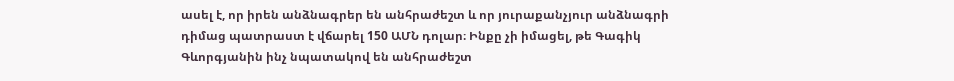ասել է, որ իրեն անձնագրեր են անհրաժեշտ և որ յուրաքանչյուր անձնագրի դիմաց պատրաստ է վճարել 150 ԱՄՆ դոլար։ Ինքը չի իմացել, թե Գագիկ Գևորգյանին ինչ նպատակով են անհրաժեշտ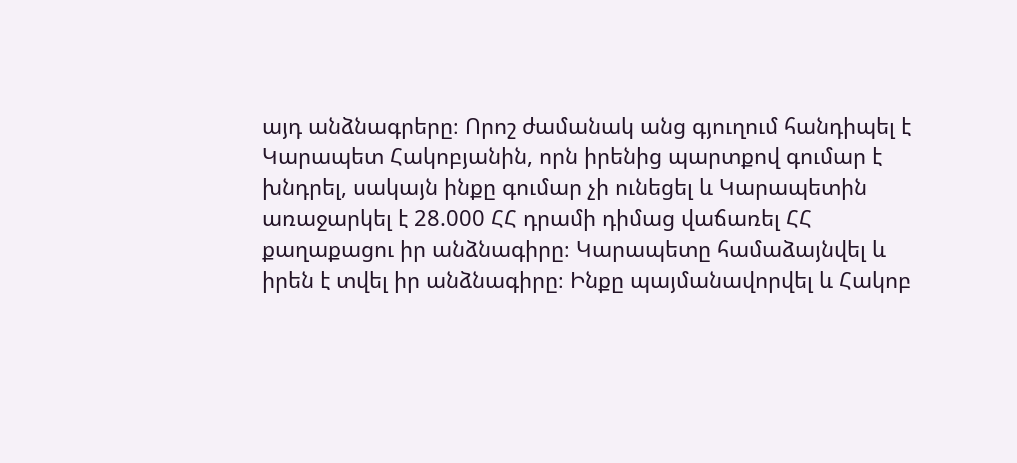այդ անձնագրերը։ Որոշ ժամանակ անց գյուղում հանդիպել է Կարապետ Հակոբյանին, որն իրենից պարտքով գումար է խնդրել, սակայն ինքը գումար չի ունեցել և Կարապետին առաջարկել է 28.000 ՀՀ դրամի դիմաց վաճառել ՀՀ քաղաքացու իր անձնագիրը։ Կարապետը համաձայնվել և իրեն է տվել իր անձնագիրը։ Ինքը պայմանավորվել և Հակոբ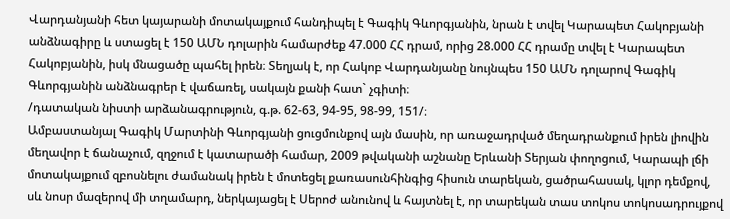Վարդանյանի հետ կայարանի մոտակայքում հանդիպել է Գագիկ Գևորգյանին, նրան է տվել Կարապետ Հակոբյանի անձնագիրը և ստացել է 150 ԱՄՆ դոլարին համարժեք 47.000 ՀՀ դրամ, որից 28.000 ՀՀ դրամը տվել է Կարապետ Հակոբյանին, իսկ մնացածը պահել իրեն։ Տեղյակ է, որ Հակոբ Վարդանյանը նույնպես 150 ԱՄՆ դոլարով Գագիկ Գևորգյանին անձնագրեր է վաճառել, սակայն քանի հատ` չգիտի։
/դատական նիստի արձանագրություն, գ.թ. 62-63, 94-95, 98-99, 151/։
Ամբաստանյալ Գագիկ Մարտինի Գևորգյանի ցուցմունքով այն մասին, որ առաջադրված մեղադրանքում իրեն լիովին մեղավոր է ճանաչում, զղջում է կատարածի համար, 2009 թվականի աշնանը Երևանի Տերյան փողոցում, Կարապի լճի մոտակայքում զբոսնելու ժամանակ իրեն է մոտեցել քառասունհինգից հիսուն տարեկան, ցածրահասակ, կլոր դեմքով, սև նոսր մազերով մի տղամարդ, ներկայացել է Սերոժ անունով և հայտնել է, որ տարեկան տաս տոկոս տոկոսադրույքով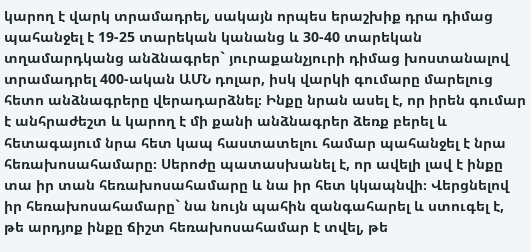կարող է վարկ տրամադրել, սակայն որպես երաշխիք դրա դիմաց պահանջել է 19-25 տարեկան կանանց և 30-40 տարեկան տղամարդկանց անձնագրեր` յուրաքանչյուրի դիմաց խոստանալով տրամադրել 400-ական ԱՄՆ դոլար, իսկ վարկի գումարը մարելուց հետո անձնագրերը վերադարձնել։ Ինքը նրան ասել է, որ իրեն գումար է անհրաժեշտ և կարող է մի քանի անձնագրեր ձեռք բերել և հետագայում նրա հետ կապ հաստատելու համար պահանջել է նրա հեռախոսահամարը։ Սերոժը պատասխանել է, որ ավելի լավ է ինքը տա իր տան հեռախոսահամարը և նա իր հետ կկապնվի։ Վերցնելով իր հեռախոսահամարը` նա նույն պահին զանգահարել և ստուգել է, թե արդյոք ինքը ճիշտ հեռախոսահամար է տվել, թե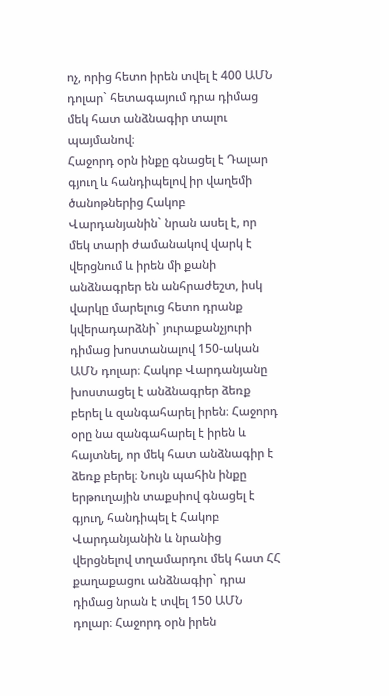ոչ, որից հետո իրեն տվել է 400 ԱՄՆ դոլար` հետագայում դրա դիմաց մեկ հատ անձնագիր տալու պայմանով։
Հաջորդ օրն ինքը գնացել է Դալար գյուղ և հանդիպելով իր վաղեմի ծանոթներից Հակոբ Վարդանյանին` նրան ասել է, որ մեկ տարի ժամանակով վարկ է վերցնում և իրեն մի քանի անձնագրեր են անհրաժեշտ, իսկ վարկը մարելուց հետո դրանք կվերադարձնի` յուրաքանչյուրի դիմաց խոստանալով 150-ական ԱՄՆ դոլար։ Հակոբ Վարդանյանը խոստացել է անձնագրեր ձեռք բերել և զանգահարել իրեն։ Հաջորդ օրը նա զանգահարել է իրեն և հայտնել, որ մեկ հատ անձնագիր է ձեռք բերել։ Նույն պահին ինքը երթուղային տաքսիով գնացել է գյուղ, հանդիպել է Հակոբ Վարդանյանին և նրանից վերցնելով տղամարդու մեկ հատ ՀՀ քաղաքացու անձնագիր` դրա դիմաց նրան է տվել 150 ԱՄՆ դոլար։ Հաջորդ օրն իրեն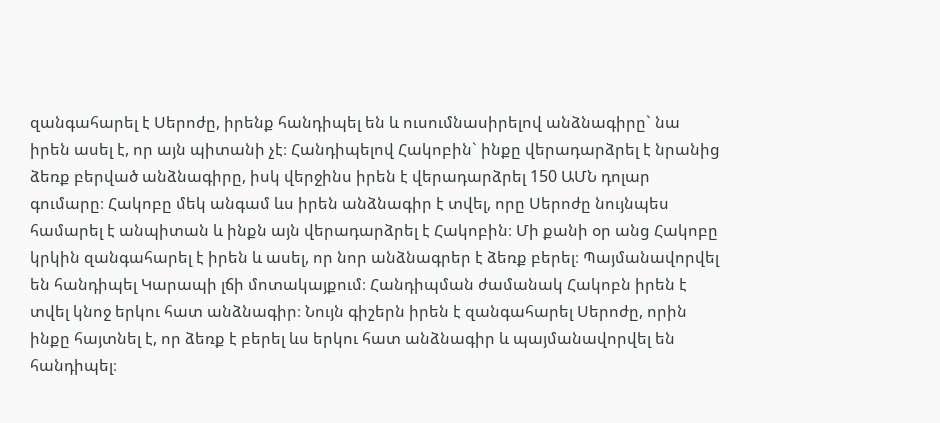զանգահարել է Սերոժը, իրենք հանդիպել են և ուսումնասիրելով անձնագիրը` նա իրեն ասել է, որ այն պիտանի չէ։ Հանդիպելով Հակոբին` ինքը վերադարձրել է նրանից ձեռք բերված անձնագիրը, իսկ վերջինս իրեն է վերադարձրել 150 ԱՄՆ դոլար գումարը։ Հակոբը մեկ անգամ ևս իրեն անձնագիր է տվել, որը Սերոժը նույնպես համարել է անպիտան և ինքն այն վերադարձրել է Հակոբին։ Մի քանի օր անց Հակոբը կրկին զանգահարել է իրեն և ասել, որ նոր անձնագրեր է ձեռք բերել։ Պայմանավորվել են հանդիպել Կարապի լճի մոտակայքում։ Հանդիպման ժամանակ Հակոբն իրեն է տվել կնոջ երկու հատ անձնագիր։ Նույն գիշերն իրեն է զանգահարել Սերոժը, որին ինքը հայտնել է, որ ձեռք է բերել ևս երկու հատ անձնագիր և պայմանավորվել են հանդիպել։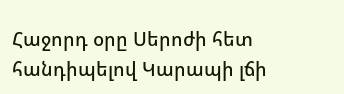Հաջորդ օրը Սերոժի հետ հանդիպելով Կարապի լճի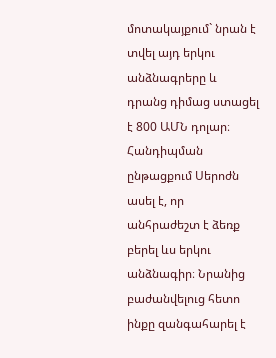մոտակայքում` նրան է տվել այդ երկու անձնագրերը և դրանց դիմաց ստացել է 800 ԱՄՆ դոլար։ Հանդիպման ընթացքում Սերոժն ասել է, որ անհրաժեշտ է ձեռք բերել ևս երկու անձնագիր։ Նրանից բաժանվելուց հետո ինքը զանգահարել է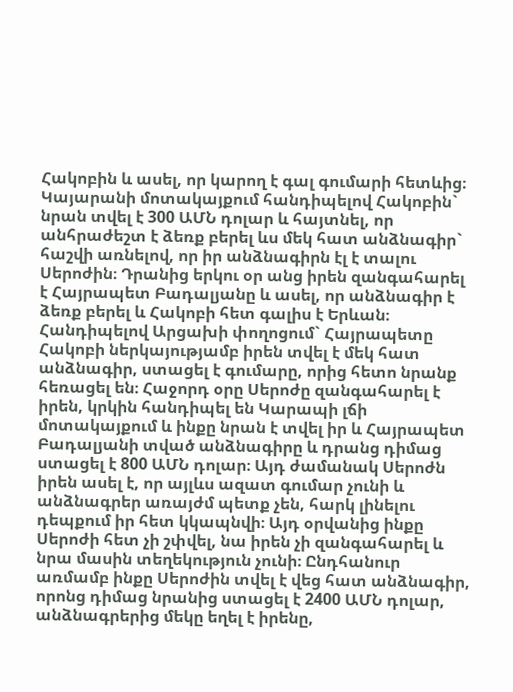Հակոբին և ասել, որ կարող է գալ գումարի հետևից։ Կայարանի մոտակայքում հանդիպելով Հակոբին` նրան տվել է 300 ԱՄՆ դոլար և հայտնել, որ անհրաժեշտ է ձեռք բերել ևս մեկ հատ անձնագիր` հաշվի առնելով, որ իր անձնագիրն էլ է տալու Սերոժին։ Դրանից երկու օր անց իրեն զանգահարել է Հայրապետ Բադալյանը և ասել, որ անձնագիր է ձեռք բերել և Հակոբի հետ գալիս է Երևան։ Հանդիպելով Արցախի փողոցում` Հայրապետը Հակոբի ներկայությամբ իրեն տվել է մեկ հատ անձնագիր, ստացել է գումարը, որից հետո նրանք հեռացել են։ Հաջորդ օրը Սերոժը զանգահարել է իրեն, կրկին հանդիպել են Կարապի լճի մոտակայքում և ինքը նրան է տվել իր և Հայրապետ Բադալյանի տված անձնագիրը և դրանց դիմաց ստացել է 800 ԱՄՆ դոլար։ Այդ ժամանակ Սերոժն իրեն ասել է, որ այլևս ազատ գումար չունի և անձնագրեր առայժմ պետք չեն, հարկ լինելու դեպքում իր հետ կկապնվի։ Այդ օրվանից ինքը Սերոժի հետ չի շփվել, նա իրեն չի զանգահարել և նրա մասին տեղեկություն չունի։ Ընդհանուր առմամբ ինքը Սերոժին տվել է վեց հատ անձնագիր, որոնց դիմաց նրանից ստացել է 2400 ԱՄՆ դոլար, անձնագրերից մեկը եղել է իրենը,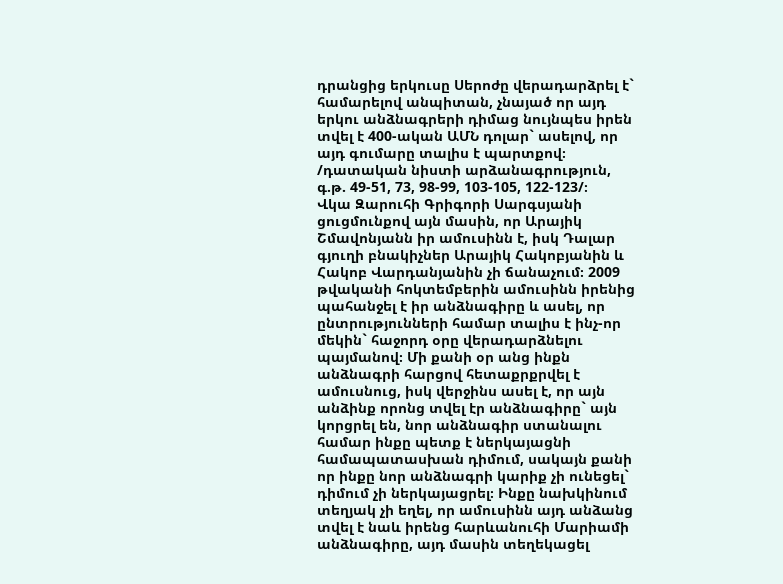դրանցից երկուսը Սերոժը վերադարձրել է` համարելով անպիտան, չնայած որ այդ երկու անձնագրերի դիմաց նույնպես իրեն տվել է 400-ական ԱՄՆ դոլար` ասելով, որ այդ գումարը տալիս է պարտքով։
/դատական նիստի արձանագրություն, գ.թ. 49-51, 73, 98-99, 103-105, 122-123/։
Վկա Զարուհի Գրիգորի Սարգսյանի ցուցմունքով այն մասին, որ Արայիկ Շմավոնյանն իր ամուսինն է, իսկ Դալար գյուղի բնակիչներ Արայիկ Հակոբյանին և Հակոբ Վարդանյանին չի ճանաչում։ 2009 թվականի հոկտեմբերին ամուսինն իրենից պահանջել է իր անձնագիրը և ասել, որ ընտրությունների համար տալիս է ինչ-որ մեկին` հաջորդ օրը վերադարձնելու պայմանով։ Մի քանի օր անց ինքն անձնագրի հարցով հետաքրքրվել է ամուսնուց, իսկ վերջինս ասել է, որ այն անձինք որոնց տվել էր անձնագիրը` այն կորցրել են, նոր անձնագիր ստանալու համար ինքը պետք է ներկայացնի համապատասխան դիմում, սակայն քանի որ ինքը նոր անձնագրի կարիք չի ունեցել` դիմում չի ներկայացրել։ Ինքը նախկինում տեղյակ չի եղել, որ ամուսինն այդ անձանց տվել է նաև իրենց հարևանուհի Մարիամի անձնագիրը, այդ մասին տեղեկացել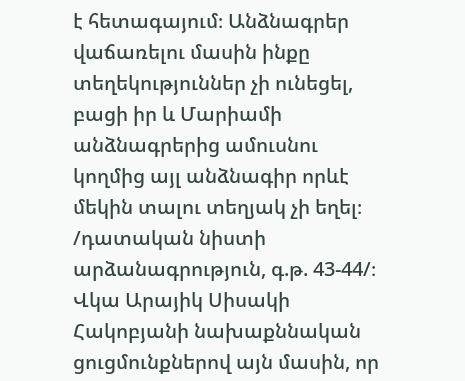է հետագայում։ Անձնագրեր վաճառելու մասին ինքը տեղեկություններ չի ունեցել, բացի իր և Մարիամի անձնագրերից ամուսնու կողմից այլ անձնագիր որևէ մեկին տալու տեղյակ չի եղել։
/դատական նիստի արձանագրություն, գ.թ. 43-44/։
Վկա Արայիկ Սիսակի Հակոբյանի նախաքննական ցուցմունքներով այն մասին, որ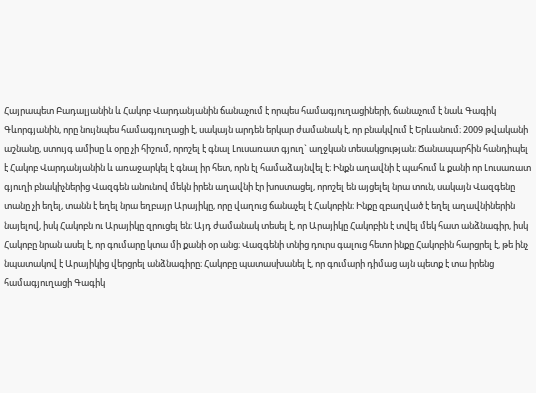Հայրապետ Բադալյանին և Հակոբ Վարդանյանին ճանաչում է որպես համագյուղացիների, ճանաչում է նաև Գագիկ Գևորգյանին, որը նույնպես համագյուղացի է, սակայն արդեն երկար ժամանակ է, որ բնակվում է Երևանում։ 2009 թվականի աշնանը, ստույգ ամիսը և օրը չի հիշում, որոշել է գնալ Լուսառատ գյուղ` աղջկան տեսակցության։ Ճանապարհին հանդիպել է Հակոբ Վարդանյանին և առաջարկել է գնալ իր հետ, որն էլ համաձայնվել է։ Ինքն աղավնի է պահում և քանի որ Լուսառատ գյուղի բնակիչներից Վազգեն անունով մեկն իրեն աղավնի էր խոստացել, որոշել են այցելել նրա տուն, սակայն Վազգենը տանը չի եղել, տանն է եղել նրա եղբայր Արայիկը, որը վաղուց ճանաչել է Հակոբին։ Ինքը զբաղված է եղել աղավնիներին նայելով, իսկ Հակոբն ու Արայիկը զրուցել են։ Այդ ժամանակ տեսել է, որ Արայիկը Հակոբին է տվել մեկ հատ անձնագիր, իսկ Հակոբը նրան ասել է, որ գումարը կտա մի քանի օր անց։ Վազգենի տնից դուրս գալուց հետո ինքը Հակոբին հարցրել է, թե ինչ նպատակով է Արայիկից վերցրել անձնագիրը։ Հակոբը պատասխանել է, որ գումարի դիմաց այն պետք է տա իրենց համագյուղացի Գագիկ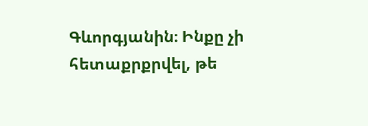Գևորգյանին։ Ինքը չի հետաքրքրվել, թե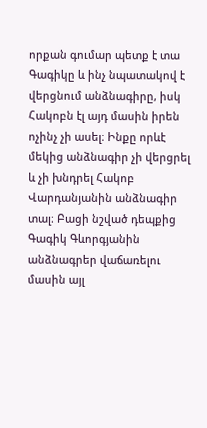որքան գումար պետք է տա Գագիկը և ինչ նպատակով է վերցնում անձնագիրը, իսկ Հակոբն էլ այդ մասին իրեն ոչինչ չի ասել։ Ինքը որևէ մեկից անձնագիր չի վերցրել և չի խնդրել Հակոբ Վարդանյանին անձնագիր տալ։ Բացի նշված դեպքից Գագիկ Գևորգյանին անձնագրեր վաճառելու մասին այլ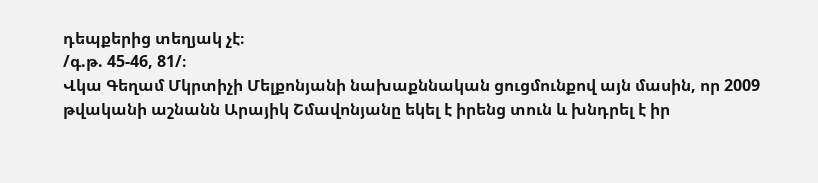դեպքերից տեղյակ չէ։
/գ.թ. 45-46, 81/։
Վկա Գեղամ Մկրտիչի Մելքոնյանի նախաքննական ցուցմունքով այն մասին, որ 2009 թվականի աշնանն Արայիկ Շմավոնյանը եկել է իրենց տուն և խնդրել է իր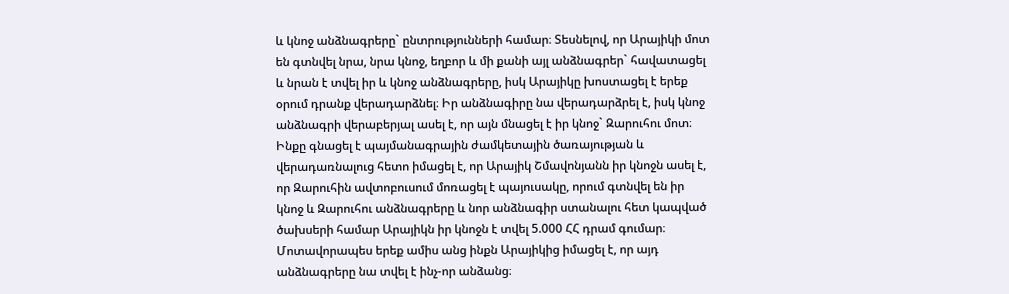և կնոջ անձնագրերը` ընտրությունների համար։ Տեսնելով, որ Արայիկի մոտ են գտնվել նրա, նրա կնոջ, եղբոր և մի քանի այլ անձնագրեր` հավատացել և նրան է տվել իր և կնոջ անձնագրերը, իսկ Արայիկը խոստացել է երեք օրում դրանք վերադարձնել։ Իր անձնագիրը նա վերադարձրել է, իսկ կնոջ անձնագրի վերաբերյալ ասել է, որ այն մնացել է իր կնոջ` Զարուհու մոտ։ Ինքը գնացել է պայմանագրային ժամկետային ծառայության և վերադառնալուց հետո իմացել է, որ Արայիկ Շմավոնյանն իր կնոջն ասել է, որ Զարուհին ավտոբուսում մոռացել է պայուսակը, որում գտնվել են իր կնոջ և Զարուհու անձնագրերը և նոր անձնագիր ստանալու հետ կապված ծախսերի համար Արայիկն իր կնոջն է տվել 5.000 ՀՀ դրամ գումար։ Մոտավորապես երեք ամիս անց ինքն Արայիկից իմացել է, որ այդ անձնագրերը նա տվել է ինչ-որ անձանց։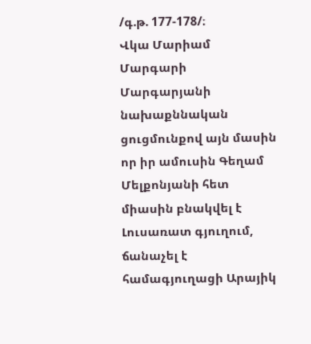/գ.թ. 177-178/։
Վկա Մարիամ Մարգարի Մարգարյանի նախաքննական ցուցմունքով այն մասին որ իր ամուսին Գեղամ Մելքոնյանի հետ միասին բնակվել է Լուսառատ գյուղում, ճանաչել է համագյուղացի Արայիկ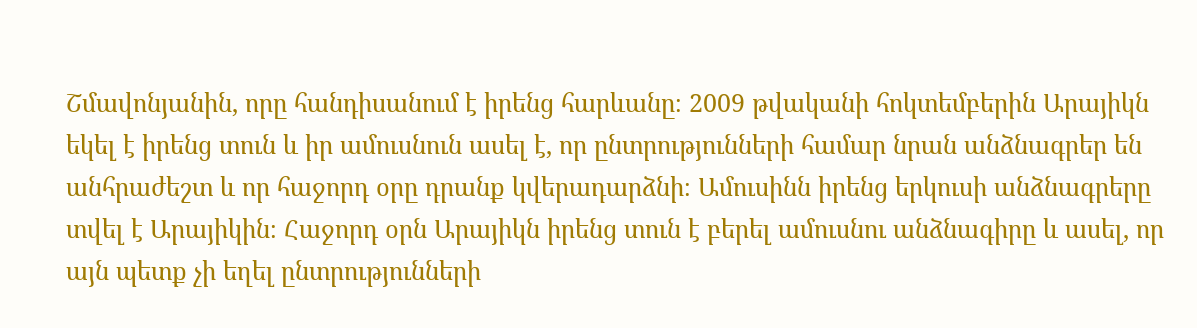Շմավոնյանին, որը հանդիսանում է իրենց հարևանը։ 2009 թվականի հոկտեմբերին Արայիկն եկել է իրենց տուն և իր ամուսնուն ասել է, որ ընտրությունների համար նրան անձնագրեր են անհրաժեշտ և որ հաջորդ օրը դրանք կվերադարձնի։ Ամուսինն իրենց երկուսի անձնագրերը տվել է Արայիկին։ Հաջորդ օրն Արայիկն իրենց տուն է բերել ամուսնու անձնագիրը և ասել, որ այն պետք չի եղել ընտրությունների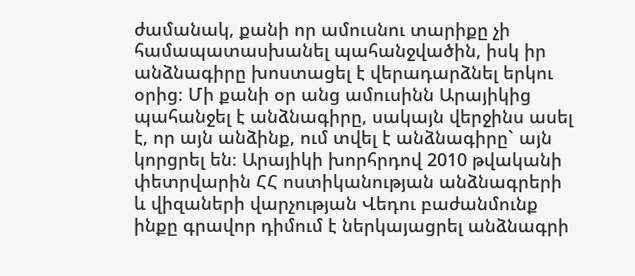ժամանակ, քանի որ ամուսնու տարիքը չի համապատասխանել պահանջվածին, իսկ իր անձնագիրը խոստացել է վերադարձնել երկու օրից։ Մի քանի օր անց ամուսինն Արայիկից պահանջել է անձնագիրը, սակայն վերջինս ասել է, որ այն անձինք, ում տվել է անձնագիրը` այն կորցրել են։ Արայիկի խորհրդով 2010 թվականի փետրվարին ՀՀ ոստիկանության անձնագրերի և վիզաների վարչության Վեդու բաժանմունք ինքը գրավոր դիմում է ներկայացրել անձնագրի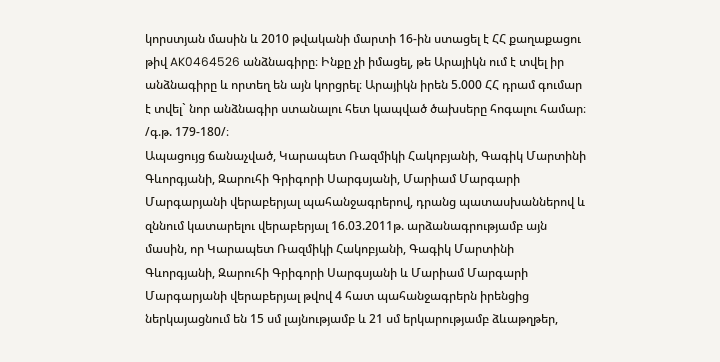կորստյան մասին և 2010 թվականի մարտի 16-ին ստացել է ՀՀ քաղաքացու թիվ AK0464526 անձնագիրը։ Ինքը չի իմացել, թե Արայիկն ում է տվել իր անձնագիրը և որտեղ են այն կորցրել։ Արայիկն իրեն 5.000 ՀՀ դրամ գումար է տվել` նոր անձնագիր ստանալու հետ կապված ծախսերը հոգալու համար։
/գ.թ. 179-180/։
Ապացույց ճանաչված, Կարապետ Ռազմիկի Հակոբյանի, Գագիկ Մարտինի Գևորգյանի, Զարուհի Գրիգորի Սարգսյանի, Մարիամ Մարգարի Մարգարյանի վերաբերյալ պահանջագրերով, դրանց պատասխաններով և զննում կատարելու վերաբերյալ 16.03.2011թ. արձանագրությամբ այն մասին, որ Կարապետ Ռազմիկի Հակոբյանի, Գագիկ Մարտինի Գևորգյանի, Զարուհի Գրիգորի Սարգսյանի և Մարիամ Մարգարի Մարգարյանի վերաբերյալ թվով 4 հատ պահանջագրերն իրենցից ներկայացնում են 15 սմ լայնությամբ և 21 սմ երկարությամբ ձևաթղթեր,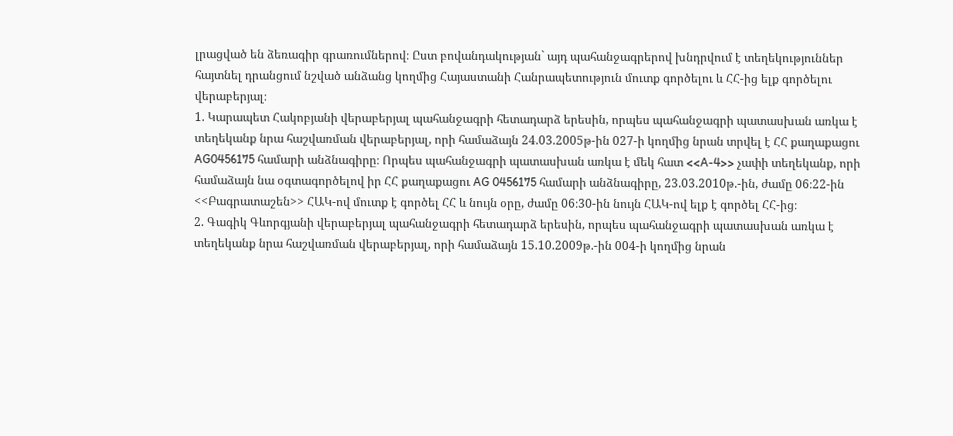լրացված են ձեռագիր գրառումներով։ Ըստ բովանդակության` այդ պահանջագրերով խնդրվում է տեղեկություններ հայտնել դրանցում նշված անձանց կողմից Հայաստանի Հանրապետություն մուտք գործելու և ՀՀ-ից ելք գործելու վերաբերյալ։
1. Կարապետ Հակոբյանի վերաբերյալ պահանջագրի հետադարձ երեսին, որպես պահանջագրի պատասխան առկա է տեղեկանք նրա հաշվառման վերաբերյալ, որի համաձայն 24.03.2005թ-ին 027-ի կողմից նրան տրվել է ՀՀ քաղաքացու AG0456175 համարի անձնագիրը։ Որպես պահանջագրի պատասխան առկա է մեկ հատ <<A-4>> չափի տեղեկանք, որի համաձայն նա օգտագործելով իր ՀՀ քաղաքացու AG 0456175 համարի անձնագիրը, 23.03.2010թ.-ին, ժամը 06։22-ին <<Բագրատաշեն>> ՀԱԿ-ով մուտք է գործել ՀՀ և նույն օրը, ժամը 06։30-ին նույն ՀԱԿ-ով ելք է գործել ՀՀ-ից։
2. Գագիկ Գևորգյանի վերաբերյալ պահանջագրի հետադարձ երեսին, որպես պահանջագրի պատասխան առկա է տեղեկանք նրա հաշվառման վերաբերյալ, որի համաձայն 15.10.2009թ.-ին 004-ի կողմից նրան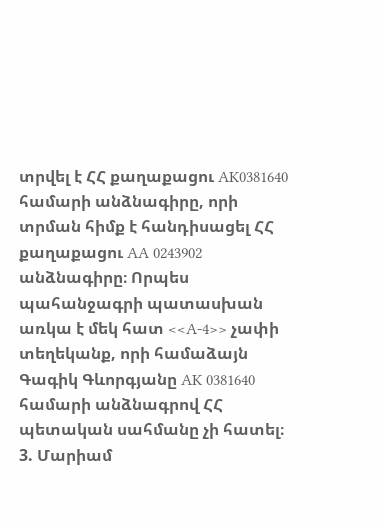տրվել է ՀՀ քաղաքացու AK0381640 համարի անձնագիրը, որի տրման հիմք է հանդիսացել ՀՀ քաղաքացու AA 0243902 անձնագիրը։ Որպես պահանջագրի պատասխան առկա է մեկ հատ <<A-4>> չափի տեղեկանք, որի համաձայն Գագիկ Գևորգյանը AK 0381640 համարի անձնագրով ՀՀ պետական սահմանը չի հատել։
3. Մարիամ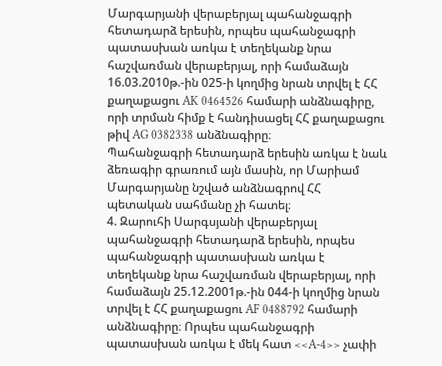Մարգարյանի վերաբերյալ պահանջագրի հետադարձ երեսին, որպես պահանջագրի պատասխան առկա է տեղեկանք նրա հաշվառման վերաբերյալ, որի համաձայն 16.03.2010թ.-ին 025-ի կողմից նրան տրվել է ՀՀ քաղաքացու AK 0464526 համարի անձնագիրը, որի տրման հիմք է հանդիսացել ՀՀ քաղաքացու թիվ AG 0382338 անձնագիրը։
Պահանջագրի հետադարձ երեսին առկա է նաև ձեռագիր գրառում այն մասին, որ Մարիամ Մարգարյանը նշված անձնագրով ՀՀ պետական սահմանը չի հատել։
4. Զարուհի Սարգսյանի վերաբերյալ պահանջագրի հետադարձ երեսին, որպես պահանջագրի պատասխան առկա է տեղեկանք նրա հաշվառման վերաբերյալ, որի համաձայն 25.12.2001թ.-ին 044-ի կողմից նրան տրվել է ՀՀ քաղաքացու AF 0488792 համարի անձնագիրը։ Որպես պահանջագրի պատասխան առկա է մեկ հատ <<A-4>> չափի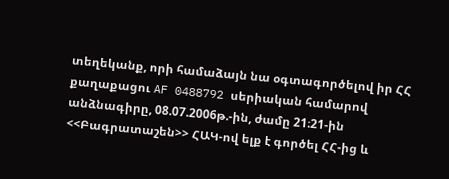տեղեկանք, որի համաձայն նա օգտագործելով իր ՀՀ քաղաքացու AF 0488792 սերիական համարով անձնագիրը, 08.07.2006թ.-ին, ժամը 21։21-ին <<Բագրատաշեն>> ՀԱԿ-ով ելք է գործել ՀՀ-ից և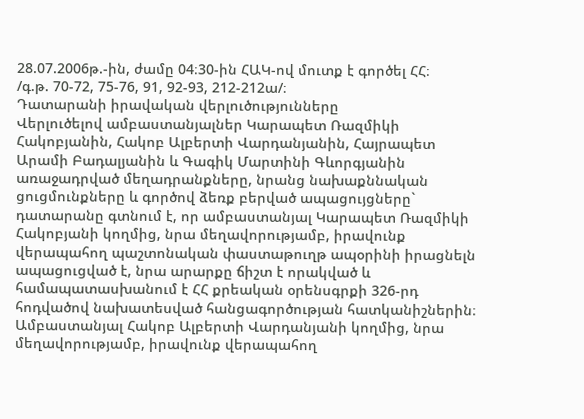28.07.2006թ.-ին, ժամը 04։30-ին ՀԱԿ-ով մուտք է գործել ՀՀ։
/գ.թ. 70-72, 75-76, 91, 92-93, 212-212ա/։
Դատարանի իրավական վերլուծությունները
Վերլուծելով ամբաստանյալներ Կարապետ Ռազմիկի Հակոբյանին, Հակոբ Ալբերտի Վարդանյանին, Հայրապետ Արամի Բադալյանին և Գագիկ Մարտինի Գևորգյանին առաջադրված մեղադրանքները, նրանց նախաքննական ցուցմունքները և գործով ձեռք բերված ապացույցները` դատարանը գտնում է, որ ամբաստանյալ Կարապետ Ռազմիկի Հակոբյանի կողմից, նրա մեղավորությամբ, իրավունք վերապահող պաշտոնական փաստաթուղթ ապօրինի իրացնելն ապացուցված է, նրա արարքը ճիշտ է որակված և համապատասխանում է ՀՀ քրեական օրենսգրքի 326-րդ հոդվածով նախատեսված հանցագործության հատկանիշներին։
Ամբաստանյալ Հակոբ Ալբերտի Վարդանյանի կողմից, նրա մեղավորությամբ, իրավունք վերապահող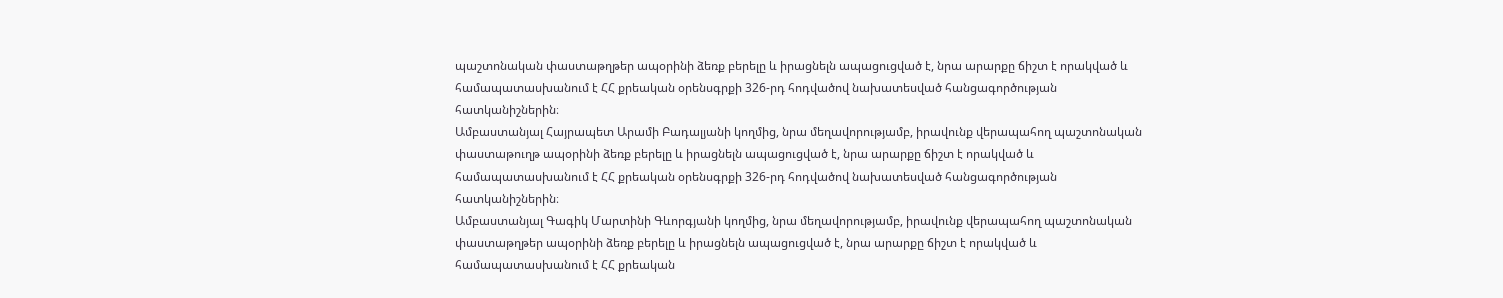պաշտոնական փաստաթղթեր ապօրինի ձեռք բերելը և իրացնելն ապացուցված է, նրա արարքը ճիշտ է որակված և համապատասխանում է ՀՀ քրեական օրենսգրքի 326-րդ հոդվածով նախատեսված հանցագործության հատկանիշներին։
Ամբաստանյալ Հայրապետ Արամի Բադալյանի կողմից, նրա մեղավորությամբ, իրավունք վերապահող պաշտոնական փաստաթուղթ ապօրինի ձեռք բերելը և իրացնելն ապացուցված է, նրա արարքը ճիշտ է որակված և համապատասխանում է ՀՀ քրեական օրենսգրքի 326-րդ հոդվածով նախատեսված հանցագործության հատկանիշներին։
Ամբաստանյալ Գագիկ Մարտինի Գևորգյանի կողմից, նրա մեղավորությամբ, իրավունք վերապահող պաշտոնական փաստաթղթեր ապօրինի ձեռք բերելը և իրացնելն ապացուցված է, նրա արարքը ճիշտ է որակված և համապատասխանում է ՀՀ քրեական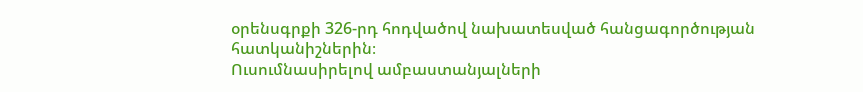օրենսգրքի 326-րդ հոդվածով նախատեսված հանցագործության հատկանիշներին։
Ուսումնասիրելով ամբաստանյալների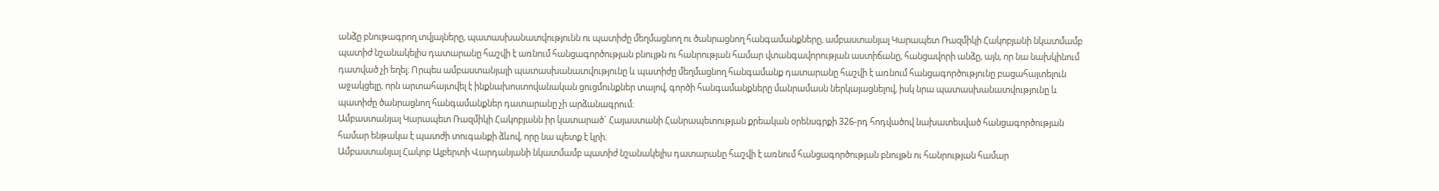անձը բնութագրող տվյալները, պատասխանատվությունն ու պատիժը մեղմացնող ու ծանրացնող հանգամանքները, ամբաստանյալ Կարապետ Ռազմիկի Հակոբյանի նկատմամբ պատիժ նշանակելիս դատարանը հաշվի է առնում հանցագործության բնույթն ու հանրության համար վտանգավորության աստիճանը, հանցավորի անձը, այն, որ նա նախկինում դատված չի եղել։ Որպես ամբաստանյալի պատասխանատվությունը և պատիժը մեղմացնող հանգամանք դատարանը հաշվի է առնում հանցագործությունը բացահայտելուն աջակցելը, որն արտահայտվել է ինքնախոստովանական ցուցմունքներ տալով, գործի հանգամանքները մանրամասն ներկայացնելով, իսկ նրա պատասխանատվությունը և պատիժը ծանրացնող հանգամանքներ դատարանը չի արձանագրում։
Ամբաստանյալ Կարապետ Ռազմիկի Հակոբյանն իր կատարած` Հայաստանի Հանրապետության քրեական օրենսգրքի 326-րդ հոդվածով նախատեսված հանցագործության համար ենթակա է պատժի տուգանքի ձևով, որը նա պետք է կրի։
Ամբաստանյալ Հակոբ Ալբերտի Վարդանյանի նկատմամբ պատիժ նշանակելիս դատարանը հաշվի է առնում հանցագործության բնույթն ու հանրության համար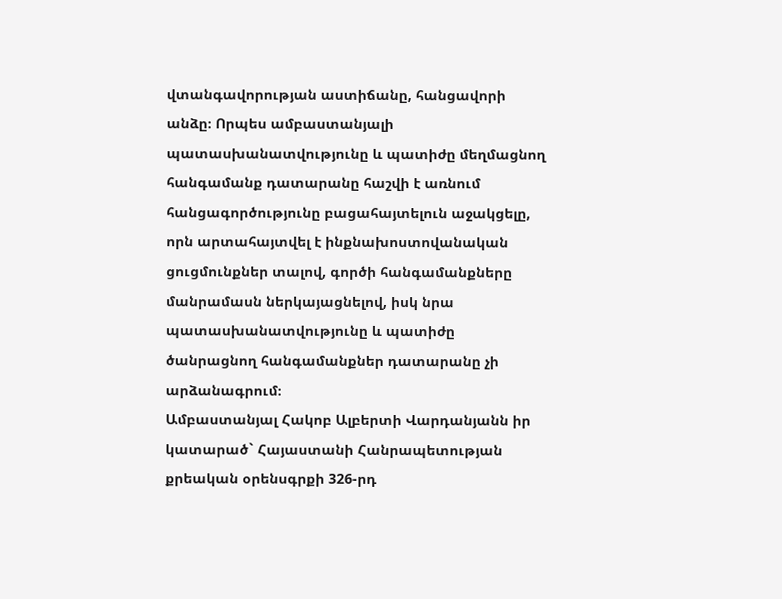վտանգավորության աստիճանը, հանցավորի անձը։ Որպես ամբաստանյալի պատասխանատվությունը և պատիժը մեղմացնող հանգամանք դատարանը հաշվի է առնում հանցագործությունը բացահայտելուն աջակցելը, որն արտահայտվել է ինքնախոստովանական ցուցմունքներ տալով, գործի հանգամանքները մանրամասն ներկայացնելով, իսկ նրա պատասխանատվությունը և պատիժը ծանրացնող հանգամանքներ դատարանը չի արձանագրում։
Ամբաստանյալ Հակոբ Ալբերտի Վարդանյանն իր կատարած` Հայաստանի Հանրապետության քրեական օրենսգրքի 326-րդ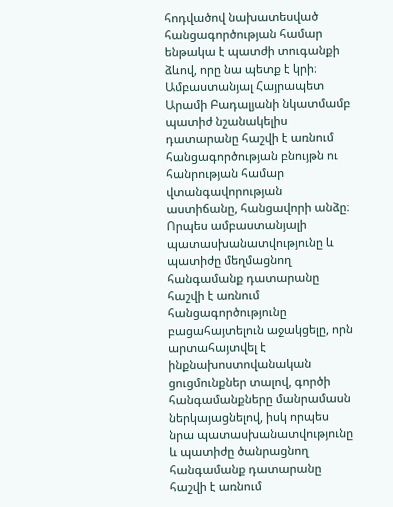հոդվածով նախատեսված հանցագործության համար ենթակա է պատժի տուգանքի ձևով, որը նա պետք է կրի։
Ամբաստանյալ Հայրապետ Արամի Բադալյանի նկատմամբ պատիժ նշանակելիս դատարանը հաշվի է առնում հանցագործության բնույթն ու հանրության համար վտանգավորության աստիճանը, հանցավորի անձը։ Որպես ամբաստանյալի պատասխանատվությունը և պատիժը մեղմացնող հանգամանք դատարանը հաշվի է առնում հանցագործությունը բացահայտելուն աջակցելը, որն արտահայտվել է ինքնախոստովանական ցուցմունքներ տալով, գործի հանգամանքները մանրամասն ներկայացնելով, իսկ որպես նրա պատասխանատվությունը և պատիժը ծանրացնող հանգամանք դատարանը հաշվի է առնում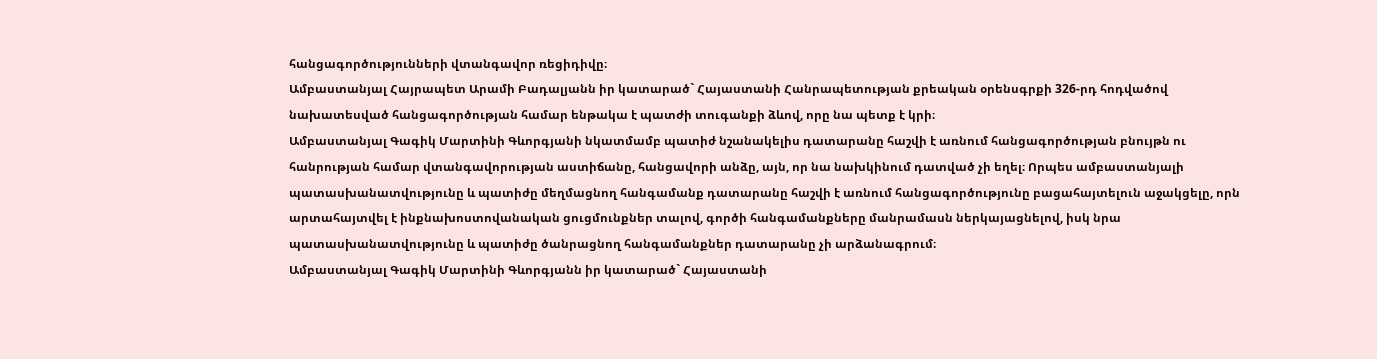հանցագործությունների վտանգավոր ռեցիդիվը։
Ամբաստանյալ Հայրապետ Արամի Բադալյանն իր կատարած` Հայաստանի Հանրապետության քրեական օրենսգրքի 326-րդ հոդվածով նախատեսված հանցագործության համար ենթակա է պատժի տուգանքի ձևով, որը նա պետք է կրի։
Ամբաստանյալ Գագիկ Մարտինի Գևորգյանի նկատմամբ պատիժ նշանակելիս դատարանը հաշվի է առնում հանցագործության բնույթն ու հանրության համար վտանգավորության աստիճանը, հանցավորի անձը, այն, որ նա նախկինում դատված չի եղել։ Որպես ամբաստանյալի պատասխանատվությունը և պատիժը մեղմացնող հանգամանք դատարանը հաշվի է առնում հանցագործությունը բացահայտելուն աջակցելը, որն արտահայտվել է ինքնախոստովանական ցուցմունքներ տալով, գործի հանգամանքները մանրամասն ներկայացնելով, իսկ նրա պատասխանատվությունը և պատիժը ծանրացնող հանգամանքներ դատարանը չի արձանագրում։
Ամբաստանյալ Գագիկ Մարտինի Գևորգյանն իր կատարած` Հայաստանի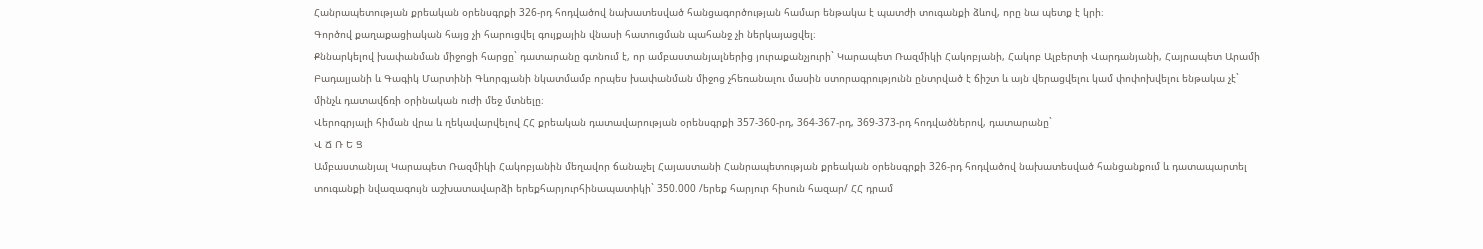Հանրապետության քրեական օրենսգրքի 326-րդ հոդվածով նախատեսված հանցագործության համար ենթակա է պատժի տուգանքի ձևով, որը նա պետք է կրի։
Գործով քաղաքացիական հայց չի հարուցվել գույքային վնասի հատուցման պահանջ չի ներկայացվել։
Քննարկելով խափանման միջոցի հարցը` դատարանը գտնում է, որ ամբաստանյալներից յուրաքանչյուրի` Կարապետ Ռազմիկի Հակոբյանի, Հակոբ Ալբերտի Վարդանյանի, Հայրապետ Արամի Բադալյանի և Գագիկ Մարտինի Գևորգյանի նկատմամբ որպես խափանման միջոց չհեռանալու մասին ստորագրությունն ընտրված է ճիշտ և այն վերացվելու կամ փոփոխվելու ենթակա չէ` մինչև դատավճռի օրինական ուժի մեջ մտնելը։
Վերոգրյալի հիման վրա և ղեկավարվելով ՀՀ քրեական դատավարության օրենսգրքի 357-360-րդ, 364-367-րդ, 369-373-րդ հոդվածներով, դատարանը`
Վ Ճ Ռ Ե Ց
Ամբաստանյալ Կարապետ Ռազմիկի Հակոբյանին մեղավոր ճանաչել Հայաստանի Հանրապետության քրեական օրենսգրքի 326-րդ հոդվածով նախատեսված հանցանքում և դատապարտել տուգանքի նվազագույն աշխատավարձի երեքհարյուրհինապատիկի` 350.000 /երեք հարյուր հիսուն հազար/ ՀՀ դրամ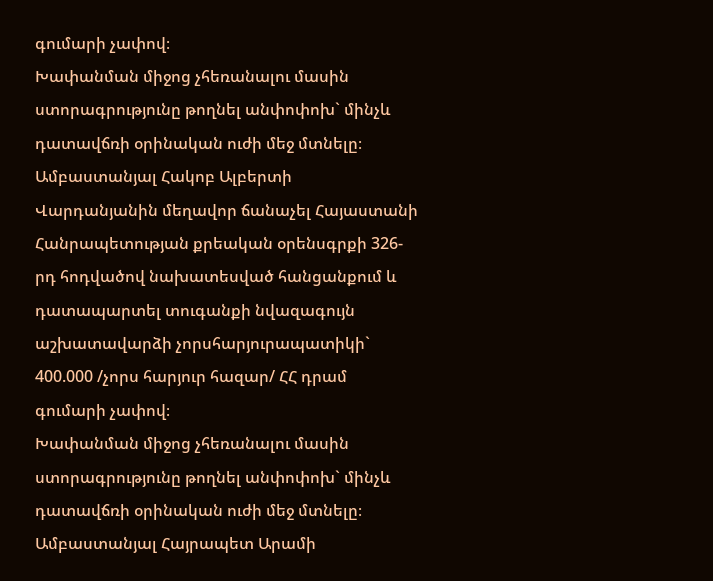գումարի չափով։
Խափանման միջոց չհեռանալու մասին ստորագրությունը թողնել անփոփոխ` մինչև դատավճռի օրինական ուժի մեջ մտնելը։
Ամբաստանյալ Հակոբ Ալբերտի Վարդանյանին մեղավոր ճանաչել Հայաստանի Հանրապետության քրեական օրենսգրքի 326-րդ հոդվածով նախատեսված հանցանքում և դատապարտել տուգանքի նվազագույն աշխատավարձի չորսհարյուրապատիկի` 400.000 /չորս հարյուր հազար/ ՀՀ դրամ գումարի չափով։
Խափանման միջոց չհեռանալու մասին ստորագրությունը թողնել անփոփոխ` մինչև դատավճռի օրինական ուժի մեջ մտնելը։
Ամբաստանյալ Հայրապետ Արամի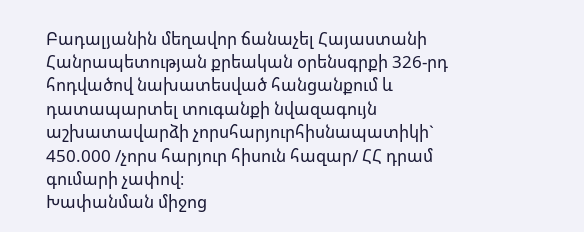Բադալյանին մեղավոր ճանաչել Հայաստանի Հանրապետության քրեական օրենսգրքի 326-րդ հոդվածով նախատեսված հանցանքում և դատապարտել տուգանքի նվազագույն աշխատավարձի չորսհարյուրհիսնապատիկի` 450.000 /չորս հարյուր հիսուն հազար/ ՀՀ դրամ գումարի չափով։
Խափանման միջոց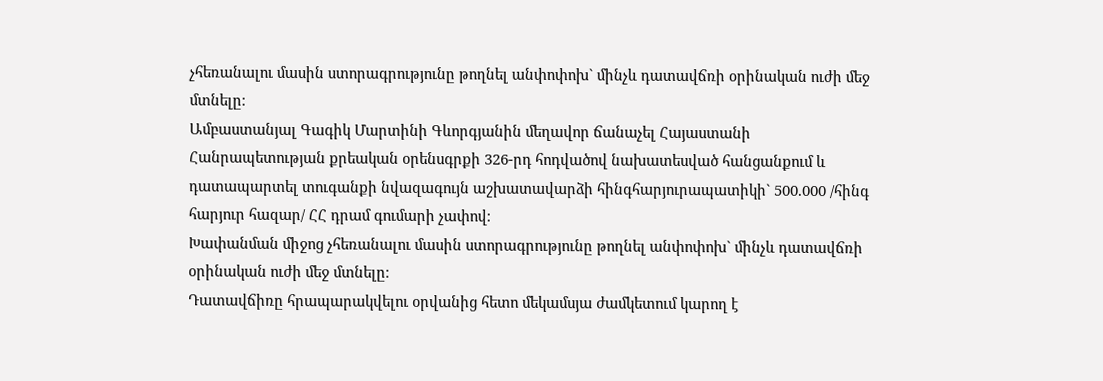չհեռանալու մասին ստորագրությունը թողնել անփոփոխ` մինչև դատավճռի օրինական ուժի մեջ մտնելը։
Ամբաստանյալ Գագիկ Մարտինի Գևորգյանին մեղավոր ճանաչել Հայաստանի Հանրապետության քրեական օրենսգրքի 326-րդ հոդվածով նախատեսված հանցանքում և դատապարտել տուգանքի նվազագույն աշխատավարձի հինգհարյուրապատիկի` 500.000 /հինգ հարյուր հազար/ ՀՀ դրամ գումարի չափով։
Խափանման միջոց չհեռանալու մասին ստորագրությունը թողնել անփոփոխ` մինչև դատավճռի օրինական ուժի մեջ մտնելը։
Դատավճիռը հրապարակվելու օրվանից հետո մեկամսյա ժամկետում կարող է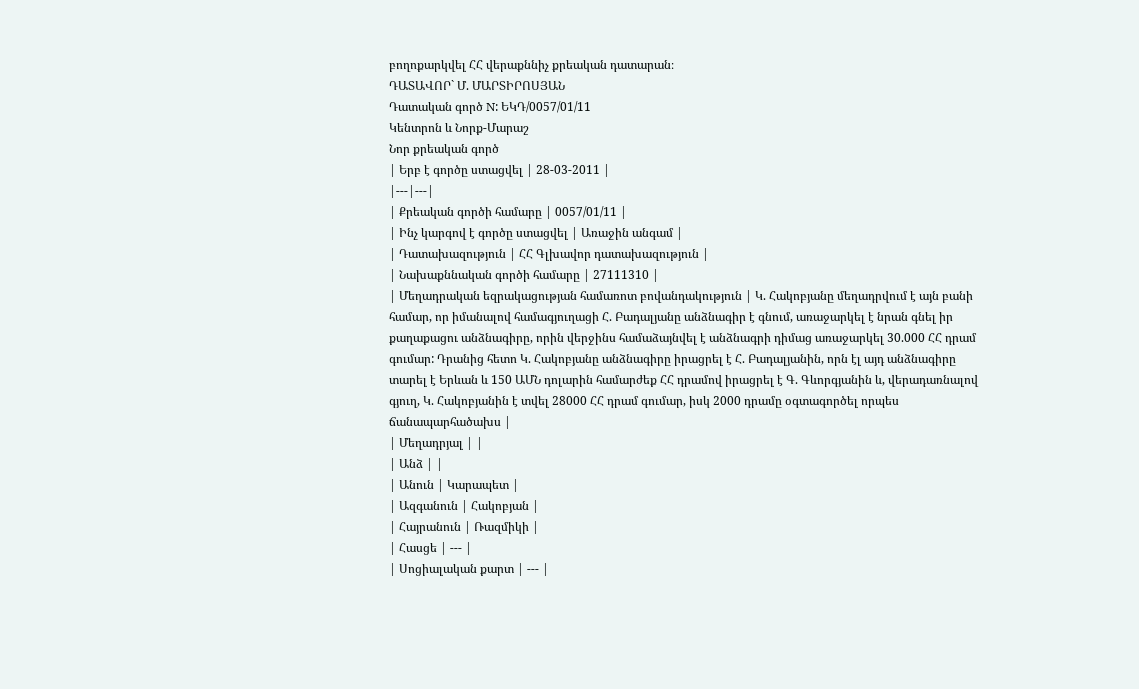բողոքարկվել ՀՀ վերաքննիչ քրեական դատարան։
ԴԱՏԱՎՈՐ` Մ. ՄԱՐՏԻՐՈՍՅԱՆ
Դատական գործ N: ԵԿԴ/0057/01/11
Կենտրոն և Նորք-Մարաշ
Նոր քրեական գործ
| Երբ է գործը ստացվել | 28-03-2011 |
|---|---|
| Քրեական գործի համարը | 0057/01/11 |
| Ինչ կարգով է գործը ստացվել | Առաջին անգամ |
| Դատախազություն | ՀՀ Գլխավոր դատախազություն |
| Նախաքննական գործի համարը | 27111310 |
| Մեղադրական եզրակացության համառոտ բովանդակություն | Կ. Հակոբյանը մեղադրվում է այն բանի համար, որ իմանալով համագյուղացի Հ. Բադալյանը անձնագիր է գնում, առաջարկել է նրան գնել իր քաղաքացու անձնագիրը, որին վերջինս համաձայնվել է անձնագրի դիմաց առաջարկել 30.000 ՀՀ դրամ գումար: Դրանից հետո Կ. Հակոբյանը անձնագիրը իրացրել է Հ. Բադալյանին, որն էլ այդ անձնագիրը տարել է Երևան և 150 ԱՄՆ դոլարին համարժեք ՀՀ դրամով իրացրել է Գ. Գևորգյանին և, վերադառնալով գյուղ, Կ. Հակոբյանին է տվել 28000 ՀՀ դրամ գումար, իսկ 2000 դրամը օգտագործել որպես ճանապարհածախս |
| Մեղադրյալ | |
| Անձ | |
| Անուն | Կարապետ |
| Ազգանուն | Հակոբյան |
| Հայրանուն | Ռազմիկի |
| Հասցե | --- |
| Սոցիալական քարտ | --- |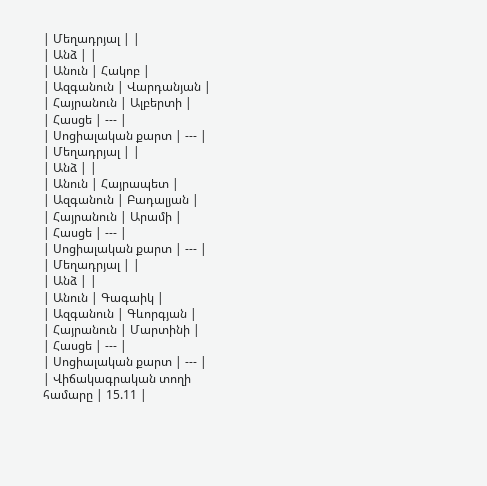| Մեղադրյալ | |
| Անձ | |
| Անուն | Հակոբ |
| Ազգանուն | Վարդանյան |
| Հայրանուն | Ալբերտի |
| Հասցե | --- |
| Սոցիալական քարտ | --- |
| Մեղադրյալ | |
| Անձ | |
| Անուն | Հայրապետ |
| Ազգանուն | Բադալյան |
| Հայրանուն | Արամի |
| Հասցե | --- |
| Սոցիալական քարտ | --- |
| Մեղադրյալ | |
| Անձ | |
| Անուն | Գագաիկ |
| Ազգանուն | Գևորգյան |
| Հայրանուն | Մարտինի |
| Հասցե | --- |
| Սոցիալական քարտ | --- |
| Վիճակագրական տողի համարը | 15.11 |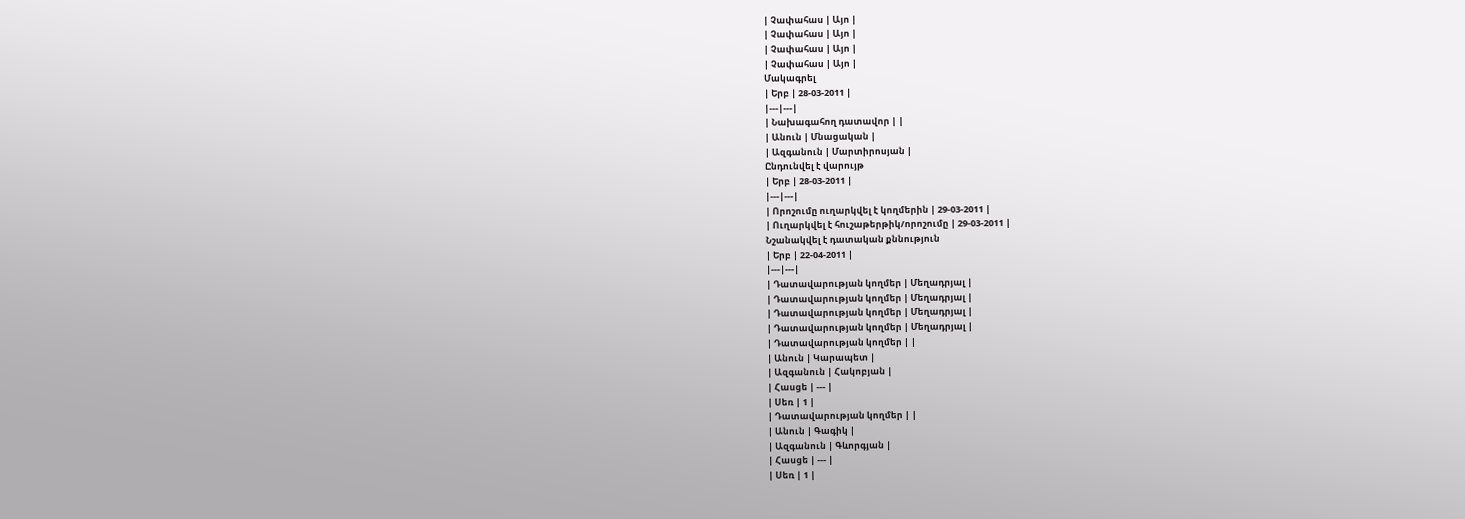| Չափահաս | Այո |
| Չափահաս | Այո |
| Չափահաս | Այո |
| Չափահաս | Այո |
Մակագրել
| Երբ | 28-03-2011 |
|---|---|
| Նախագահող դատավոր | |
| Անուն | Մնացական |
| Ազգանուն | Մարտիրոսյան |
Ընդունվել է վարույթ
| Երբ | 28-03-2011 |
|---|---|
| Որոշումը ուղարկվել է կողմերին | 29-03-2011 |
| Ուղարկվել է հուշաթերթիկ/որոշումը | 29-03-2011 |
Նշանակվել է դատական քննություն
| Երբ | 22-04-2011 |
|---|---|
| Դատավարության կողմեր | Մեղադրյալ |
| Դատավարության կողմեր | Մեղադրյալ |
| Դատավարության կողմեր | Մեղադրյալ |
| Դատավարության կողմեր | Մեղադրյալ |
| Դատավարության կողմեր | |
| Անուն | Կարապետ |
| Ազգանուն | Հակոբյան |
| Հասցե | --- |
| Սեռ | 1 |
| Դատավարության կողմեր | |
| Անուն | Գագիկ |
| Ազգանուն | Գևորգյան |
| Հասցե | --- |
| Սեռ | 1 |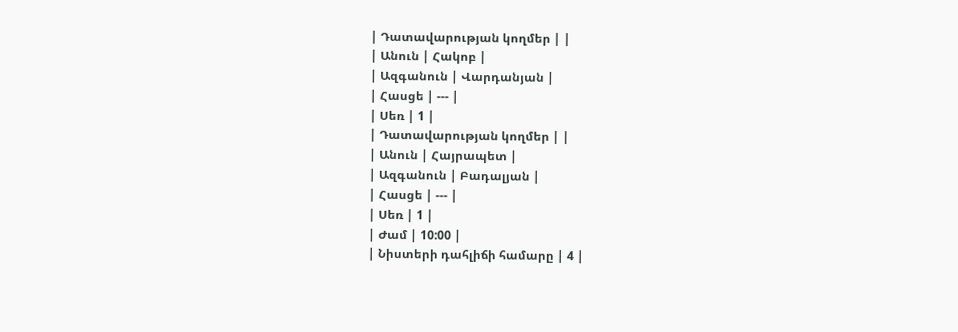| Դատավարության կողմեր | |
| Անուն | Հակոբ |
| Ազգանուն | Վարդանյան |
| Հասցե | --- |
| Սեռ | 1 |
| Դատավարության կողմեր | |
| Անուն | Հայրապետ |
| Ազգանուն | Բադալյան |
| Հասցե | --- |
| Սեռ | 1 |
| Ժամ | 10:00 |
| Նիստերի դահլիճի համարը | 4 |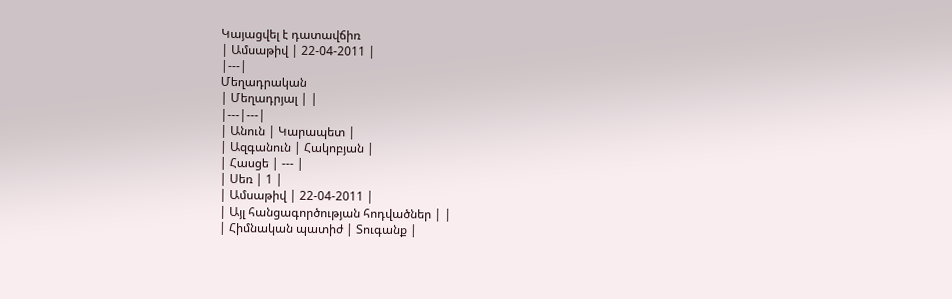Կայացվել է դատավճիռ
| Ամսաթիվ | 22-04-2011 |
|---|
Մեղադրական
| Մեղադրյալ | |
|---|---|
| Անուն | Կարապետ |
| Ազգանուն | Հակոբյան |
| Հասցե | --- |
| Սեռ | 1 |
| Ամսաթիվ | 22-04-2011 |
| Այլ հանցագործության հոդվածներ | |
| Հիմնական պատիժ | Տուգանք |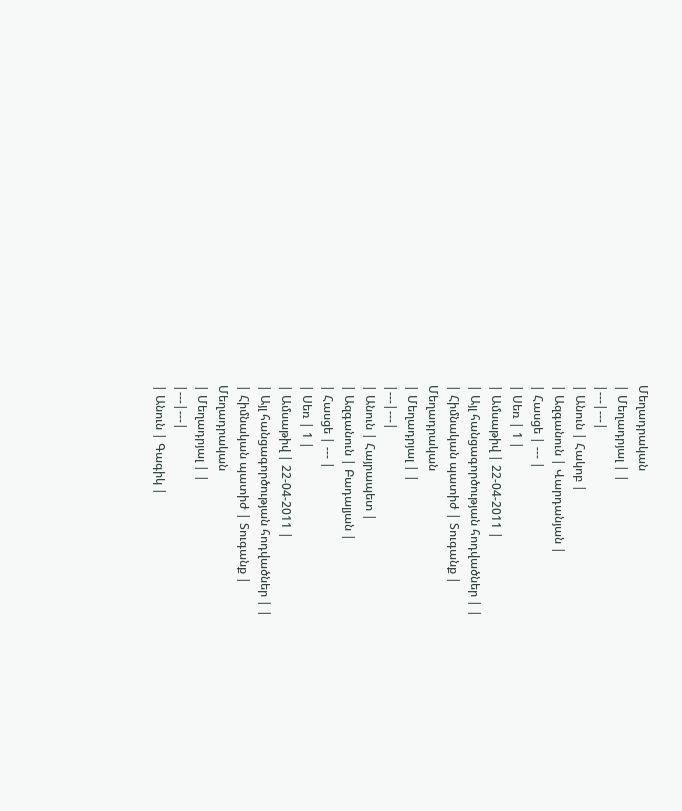Մեղադրական
| Մեղադրյալ | |
|---|---|
| Անուն | Հակոբ |
| Ազգանուն | Վարդանյան |
| Հասցե | --- |
| Սեռ | 1 |
| Ամսաթիվ | 22-04-2011 |
| Այլ հանցագործության հոդվածներ | |
| Հիմնական պատիժ | Տուգանք |
Մեղադրական
| Մեղադրյալ | |
|---|---|
| Անուն | Հայրապետ |
| Ազգանուն | Բադալյան |
| Հասցե | --- |
| Սեռ | 1 |
| Ամսաթիվ | 22-04-2011 |
| Այլ հանցագործության հոդվածներ | |
| Հիմնական պատիժ | Տուգանք |
Մեղադրական
| Մեղադրյալ | |
|---|---|
| Անուն | Գագիկ |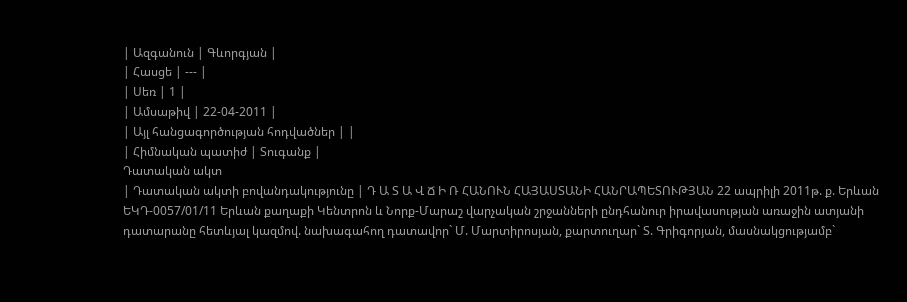| Ազգանուն | Գևորգյան |
| Հասցե | --- |
| Սեռ | 1 |
| Ամսաթիվ | 22-04-2011 |
| Այլ հանցագործության հոդվածներ | |
| Հիմնական պատիժ | Տուգանք |
Դատական ակտ
| Դատական ակտի բովանդակությունը | Դ Ա Տ Ա Վ Ճ Ի Ռ ՀԱՆՈՒՆ ՀԱՅԱՍՏԱՆԻ ՀԱՆՐԱՊԵՏՈՒԹՅԱՆ 22 ապրիլի 2011թ. ք. Երևան ԵԿԴ-0057/01/11 Երևան քաղաքի Կենտրոն և Նորք-Մարաշ վարչական շրջանների ընդհանուր իրավասության առաջին ատյանի դատարանը հետևյալ կազմով. նախագահող դատավոր` Մ. Մարտիրոսյան, քարտուղար` Տ. Գրիգորյան, մասնակցությամբ`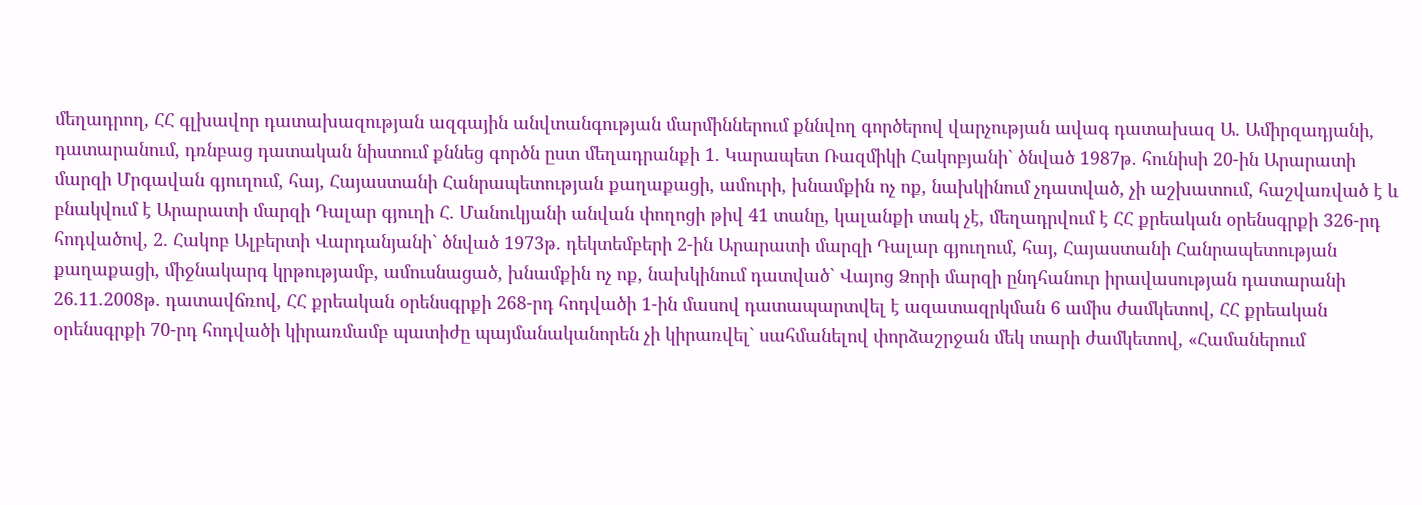մեղադրող, ՀՀ գլխավոր դատախազության ազգային անվտանգության մարմիններում քննվող գործերով վարչության ավագ դատախազ Ա. Ամիրզադյանի, դատարանում, դռնբաց դատական նիստում քննեց գործն ըստ մեղադրանքի 1. Կարապետ Ռազմիկի Հակոբյանի` ծնված 1987թ. հունիսի 20-ին Արարատի մարզի Մրգավան գյուղում, հայ, Հայաստանի Հանրապետության քաղաքացի, ամուրի, խնամքին ոչ ոք, նախկինում չդատված, չի աշխատում, հաշվառված է և բնակվում է Արարատի մարզի Դալար գյուղի Հ. Մանուկյանի անվան փողոցի թիվ 41 տանը, կալանքի տակ չէ, մեղադրվում է ՀՀ քրեական օրենսգրքի 326-րդ հոդվածով, 2. Հակոբ Ալբերտի Վարդանյանի` ծնված 1973թ. դեկտեմբերի 2-ին Արարատի մարզի Դալար գյուղում, հայ, Հայաստանի Հանրապետության քաղաքացի, միջնակարգ կրթությամբ, ամուսնացած, խնամքին ոչ ոք, նախկինում դատված` Վայոց Ձորի մարզի ընդհանուր իրավասության դատարանի 26.11.2008թ. դատավճռով, ՀՀ քրեական օրենսգրքի 268-րդ հոդվածի 1-ին մասով դատապարտվել է ազատազրկման 6 ամիս ժամկետով, ՀՀ քրեական օրենսգրքի 70-րդ հոդվածի կիրառմամբ պատիժը պայմանականորեն չի կիրառվել` սահմանելով փորձաշրջան մեկ տարի ժամկետով, «Համաներում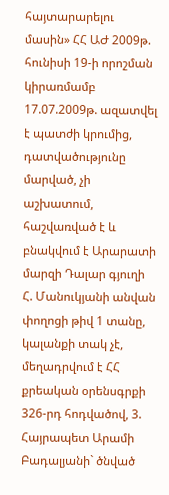հայտարարելու մասին» ՀՀ ԱԺ 2009թ. հունիսի 19-ի որոշման կիրառմամբ 17.07.2009թ. ազատվել է պատժի կրումից, դատվածությունը մարված, չի աշխատում, հաշվառված է և բնակվում է Արարատի մարզի Դալար գյուղի Հ. Մանուկյանի անվան փողոցի թիվ 1 տանը, կալանքի տակ չէ, մեղադրվում է ՀՀ քրեական օրենսգրքի 326-րդ հոդվածով, 3. Հայրապետ Արամի Բադալյանի` ծնված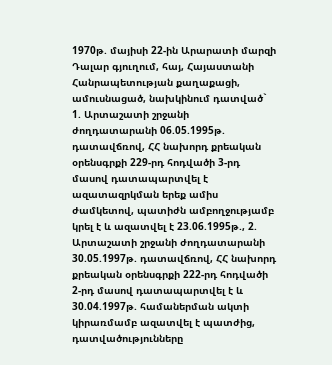1970թ. մայիսի 22-ին Արարատի մարզի Դալար գյուղում, հայ, Հայաստանի Հանրապետության քաղաքացի, ամուսնացած, նախկինում դատված` 1. Արտաշատի շրջանի ժողդատարանի 06.05.1995թ. դատավճռով, ՀՀ նախորդ քրեական օրենսգրքի 229-րդ հոդվածի 3-րդ մասով դատապարտվել է ազատազրկման երեք ամիս ժամկետով, պատիժն ամբողջությամբ կրել է և ազատվել է 23.06.1995թ., 2. Արտաշատի շրջանի ժողդատարանի 30.05.1997թ. դատավճռով, ՀՀ նախորդ քրեական օրենսգրքի 222-րդ հոդվածի 2-րդ մասով դատապարտվել է և 30.04.1997թ. համաներման ակտի կիրառմամբ ազատվել է պատժից, դատվածությունները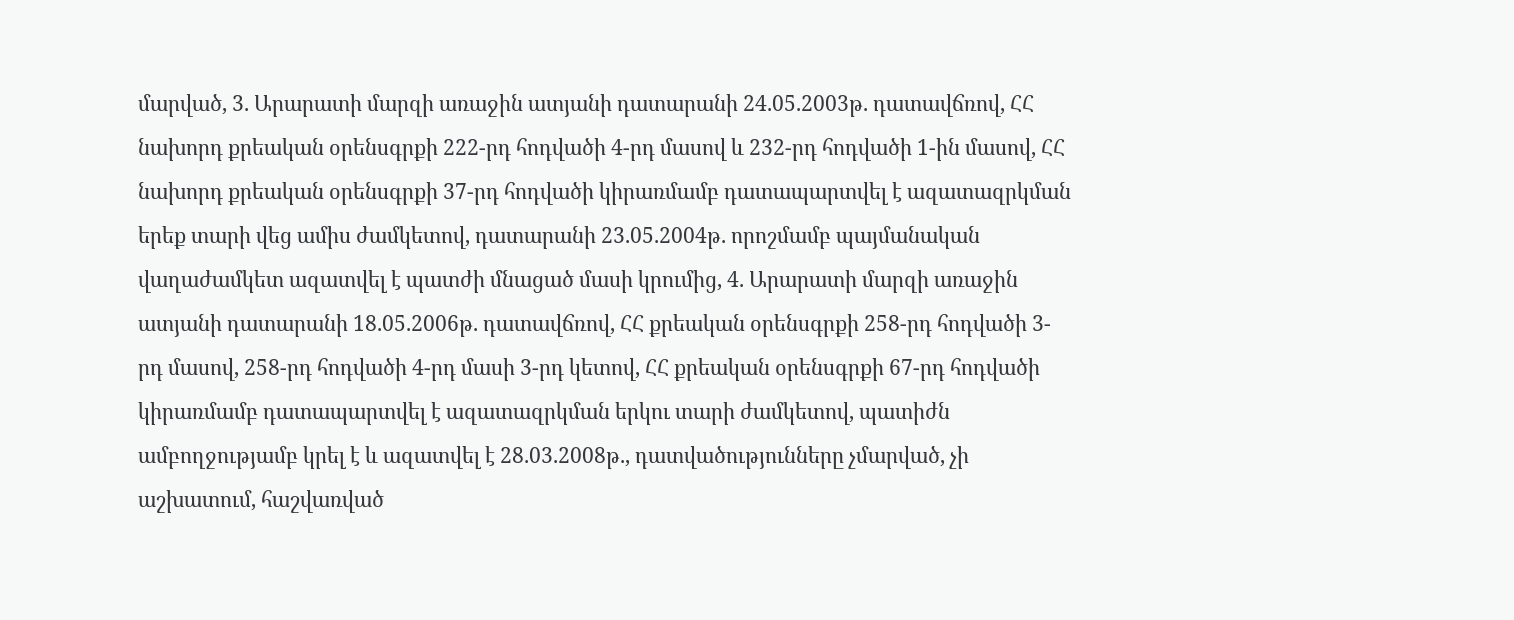մարված, 3. Արարատի մարզի առաջին ատյանի դատարանի 24.05.2003թ. դատավճռով, ՀՀ նախորդ քրեական օրենսգրքի 222-րդ հոդվածի 4-րդ մասով և 232-րդ հոդվածի 1-ին մասով, ՀՀ նախորդ քրեական օրենսգրքի 37-րդ հոդվածի կիրառմամբ դատապարտվել է ազատազրկման երեք տարի վեց ամիս ժամկետով, դատարանի 23.05.2004թ. որոշմամբ պայմանական վաղաժամկետ ազատվել է պատժի մնացած մասի կրումից, 4. Արարատի մարզի առաջին ատյանի դատարանի 18.05.2006թ. դատավճռով, ՀՀ քրեական օրենսգրքի 258-րդ հոդվածի 3-րդ մասով, 258-րդ հոդվածի 4-րդ մասի 3-րդ կետով, ՀՀ քրեական օրենսգրքի 67-րդ հոդվածի կիրառմամբ դատապարտվել է ազատազրկման երկու տարի ժամկետով, պատիժն ամբողջությամբ կրել է և ազատվել է 28.03.2008թ., դատվածությունները չմարված, չի աշխատում, հաշվառված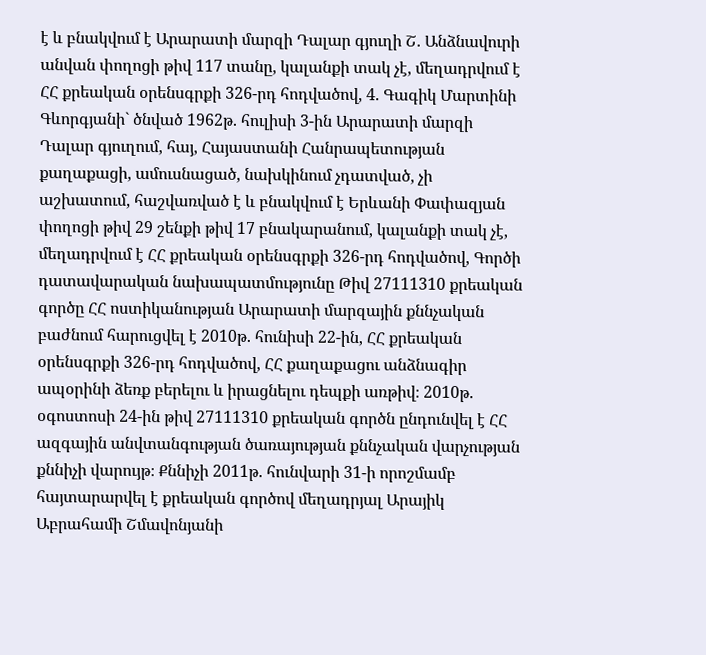է և բնակվում է Արարատի մարզի Դալար գյուղի Շ. Անձնավուրի անվան փողոցի թիվ 117 տանը, կալանքի տակ չէ, մեղադրվում է ՀՀ քրեական օրենսգրքի 326-րդ հոդվածով, 4. Գագիկ Մարտինի Գևորգյանի` ծնված 1962թ. հուլիսի 3-ին Արարատի մարզի Դալար գյուղում, հայ, Հայաստանի Հանրապետության քաղաքացի, ամուսնացած, նախկինում չդատված, չի աշխատում, հաշվառված է և բնակվում է Երևանի Փափազյան փողոցի թիվ 29 շենքի թիվ 17 բնակարանում, կալանքի տակ չէ, մեղադրվում է ՀՀ քրեական օրենսգրքի 326-րդ հոդվածով, Գործի դատավարական նախապատմությունը Թիվ 27111310 քրեական գործը ՀՀ ոստիկանության Արարատի մարզային քննչական բաժնում հարուցվել է 2010թ. հունիսի 22-ին, ՀՀ քրեական օրենսգրքի 326-րդ հոդվածով, ՀՀ քաղաքացու անձնագիր ապօրինի ձեռք բերելու և իրացնելու դեպքի առթիվ։ 2010թ. օգոստոսի 24-ին թիվ 27111310 քրեական գործն ընդունվել է ՀՀ ազգային անվտանգության ծառայության քննչական վարչության քննիչի վարույթ։ Քննիչի 2011թ. հունվարի 31-ի որոշմամբ հայտարարվել է քրեական գործով մեղադրյալ Արայիկ Աբրահամի Շմավոնյանի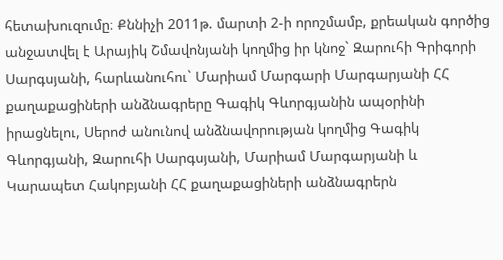հետախուզումը։ Քննիչի 2011թ. մարտի 2-ի որոշմամբ, քրեական գործից անջատվել է Արայիկ Շմավոնյանի կողմից իր կնոջ` Զարուհի Գրիգորի Սարգսյանի, հարևանուհու` Մարիամ Մարգարի Մարգարյանի ՀՀ քաղաքացիների անձնագրերը Գագիկ Գևորգյանին ապօրինի իրացնելու, Սերոժ անունով անձնավորության կողմից Գագիկ Գևորգյանի, Զարուհի Սարգսյանի, Մարիամ Մարգարյանի և Կարապետ Հակոբյանի ՀՀ քաղաքացիների անձնագրերն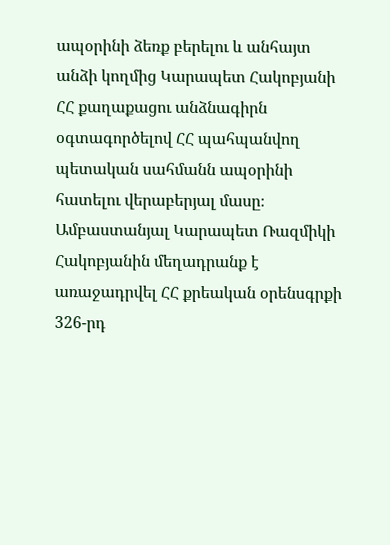ապօրինի ձեռք բերելու և անհայտ անձի կողմից Կարապետ Հակոբյանի ՀՀ քաղաքացու անձնագիրն օգտագործելով ՀՀ պահպանվող պետական սահմանն ապօրինի հատելու վերաբերյալ մասը։ Ամբաստանյալ Կարապետ Ռազմիկի Հակոբյանին մեղադրանք է առաջադրվել ՀՀ քրեական օրենսգրքի 326-րդ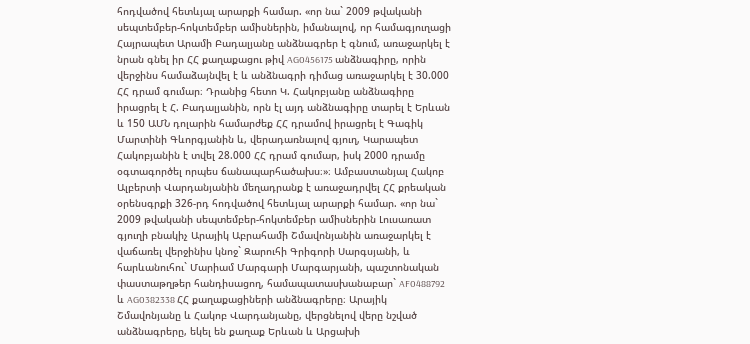հոդվածով հետևյալ արարքի համար. «որ նա` 2009 թվականի սեպտեմբեր-հոկտեմբեր ամիսներին, իմանալով, որ համագյուղացի Հայրապետ Արամի Բադալյանը անձնագրեր է գնում, առաջարկել է նրան գնել իր ՀՀ քաղաքացու թիվ AG0456175 անձնագիրը, որին վերջինս համաձայնվել է և անձնագրի դիմաց առաջարկել է 30.000 ՀՀ դրամ գումար։ Դրանից հետո Կ. Հակոբյանը անձնագիրը իրացրել է Հ. Բադալյանին, որն էլ այդ անձնագիրը տարել է Երևան և 150 ԱՄՆ դոլարին համարժեք ՀՀ դրամով իրացրել է Գագիկ Մարտինի Գևորգյանին և, վերադառնալով գյուղ, Կարապետ Հակոբյանին է տվել 28.000 ՀՀ դրամ գումար, իսկ 2000 դրամը օգտագործել որպես ճանապարհածախս։»։ Ամբաստանյալ Հակոբ Ալբերտի Վարդանյանին մեղադրանք է առաջադրվել ՀՀ քրեական օրենսգրքի 326-րդ հոդվածով հետևյալ արարքի համար. «որ նա` 2009 թվականի սեպտեմբեր-հոկտեմբեր ամիսներին Լուսառատ գյուղի բնակիչ Արայիկ Աբրահամի Շմավոնյանին առաջարկել է վաճառել վերջինիս կնոջ` Զարուհի Գրիգորի Սարգսյանի, և հարևանուհու` Մարիամ Մարգարի Մարգարյանի, պաշտոնական փաստաթղթեր հանդիսացող, համապատասխանաբար` AF0488792 և AG0382338 ՀՀ քաղաքացիների անձնագրերը։ Արայիկ Շմավոնյանը և Հակոբ Վարդանյանը, վերցնելով վերը նշված անձնագրերը, եկել են քաղաք Երևան և Արցախի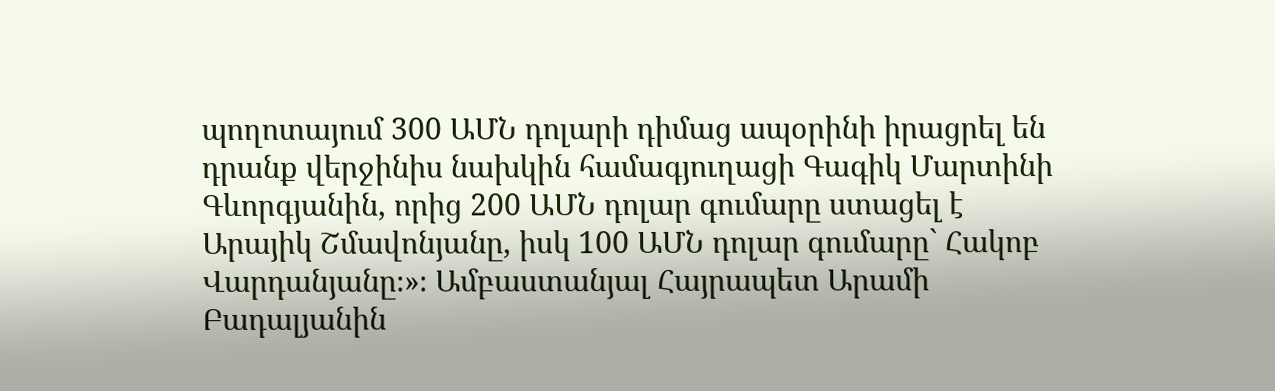պողոտայում 300 ԱՄՆ դոլարի դիմաց ապօրինի իրացրել են դրանք վերջինիս նախկին համագյուղացի Գագիկ Մարտինի Գևորգյանին, որից 200 ԱՄՆ դոլար գումարը ստացել է Արայիկ Շմավոնյանը, իսկ 100 ԱՄՆ դոլար գումարը` Հակոբ Վարդանյանը։»։ Ամբաստանյալ Հայրապետ Արամի Բադալյանին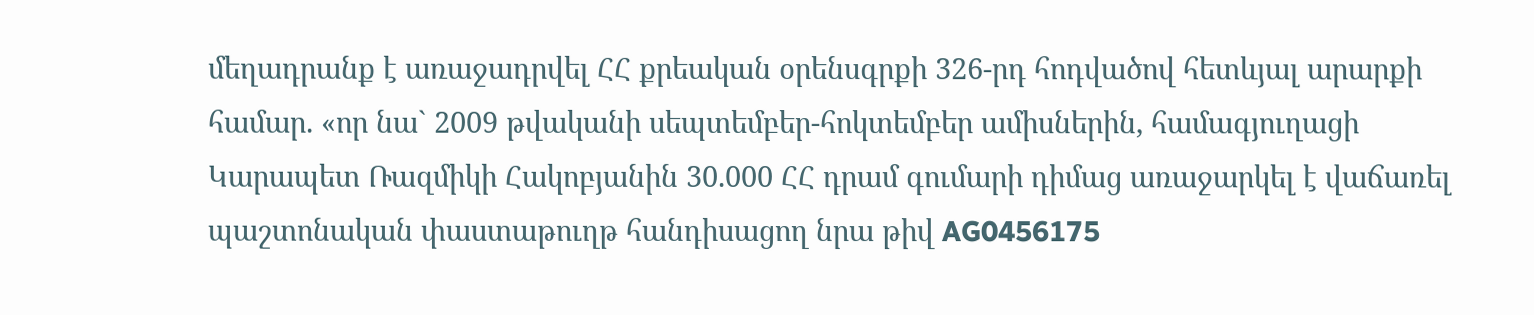մեղադրանք է առաջադրվել ՀՀ քրեական օրենսգրքի 326-րդ հոդվածով հետևյալ արարքի համար. «որ նա` 2009 թվականի սեպտեմբեր-հոկտեմբեր ամիսներին, համագյուղացի Կարապետ Ռազմիկի Հակոբյանին 30.000 ՀՀ դրամ գումարի դիմաց առաջարկել է վաճառել պաշտոնական փաստաթուղթ հանդիսացող նրա թիվ AG0456175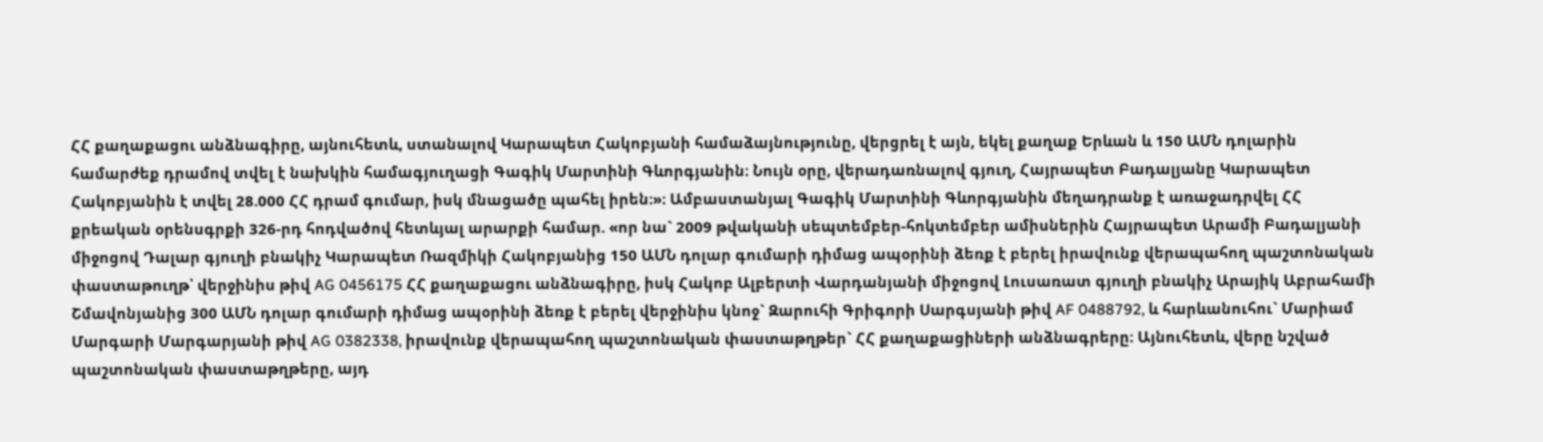ՀՀ քաղաքացու անձնագիրը, այնուհետև, ստանալով Կարապետ Հակոբյանի համաձայնությունը, վերցրել է այն, եկել քաղաք Երևան և 150 ԱՄՆ դոլարին համարժեք դրամով տվել է նախկին համագյուղացի Գագիկ Մարտինի Գևորգյանին։ Նույն օրը, վերադառնալով գյուղ, Հայրապետ Բադալյանը Կարապետ Հակոբյանին է տվել 28.000 ՀՀ դրամ գումար, իսկ մնացածը պահել իրեն։»։ Ամբաստանյալ Գագիկ Մարտինի Գևորգյանին մեղադրանք է առաջադրվել ՀՀ քրեական օրենսգրքի 326-րդ հոդվածով հետևյալ արարքի համար. «որ նա` 2009 թվականի սեպտեմբեր-հոկտեմբեր ամիսներին Հայրապետ Արամի Բադալյանի միջոցով Դալար գյուղի բնակիչ Կարապետ Ռազմիկի Հակոբյանից 150 ԱՄՆ դոլար գումարի դիմաց ապօրինի ձեռք է բերել իրավունք վերապահող պաշտոնական փաստաթուղթ՝ վերջինիս թիվ AG 0456175 ՀՀ քաղաքացու անձնագիրը, իսկ Հակոբ Ալբերտի Վարդանյանի միջոցով Լուսառատ գյուղի բնակիչ Արայիկ Աբրահամի Շմավոնյանից 300 ԱՄՆ դոլար գումարի դիմաց ապօրինի ձեռք է բերել վերջինիս կնոջ` Զարուհի Գրիգորի Սարգսյանի թիվ AF 0488792, և հարևանուհու` Մարիամ Մարգարի Մարգարյանի թիվ AG 0382338, իրավունք վերապահող պաշտոնական փաստաթղթեր` ՀՀ քաղաքացիների անձնագրերը։ Այնուհետև, վերը նշված պաշտոնական փաստաթղթերը, այդ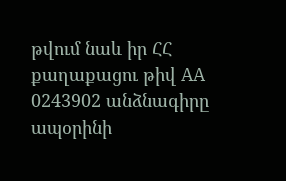թվում նաև իր ՀՀ քաղաքացու թիվ AA 0243902 անձնագիրը ապօրինի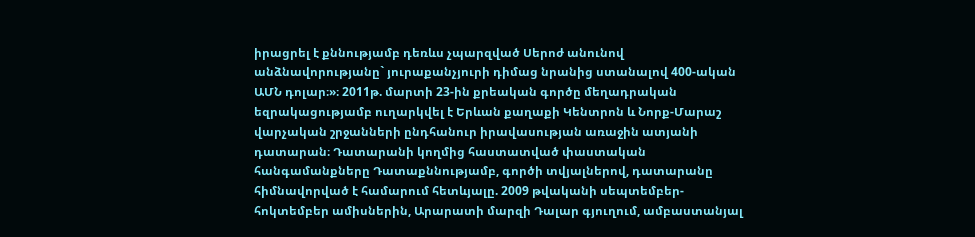իրացրել է քննությամբ դեռևս չպարզված Սերոժ անունով անձնավորությանը` յուրաքանչյուրի դիմաց նրանից ստանալով 400-ական ԱՄՆ դոլար։»։ 2011թ. մարտի 23-ին քրեական գործը մեղադրական եզրակացությամբ ուղարկվել է Երևան քաղաքի Կենտրոն և Նորք-Մարաշ վարչական շրջանների ընդհանուր իրավասության առաջին ատյանի դատարան։ Դատարանի կողմից հաստատված փաստական հանգամանքները Դատաքննությամբ, գործի տվյալներով, դատարանը հիմնավորված է համարում հետևյալը. 2009 թվականի սեպտեմբեր-հոկտեմբեր ամիսներին, Արարատի մարզի Դալար գյուղում, ամբաստանյալ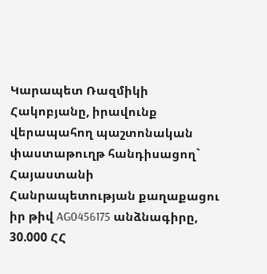Կարապետ Ռազմիկի Հակոբյանը, իրավունք վերապահող պաշտոնական փաստաթուղթ հանդիսացող` Հայաստանի Հանրապետության քաղաքացու իր թիվ AG0456175 անձնագիրը, 30.000 ՀՀ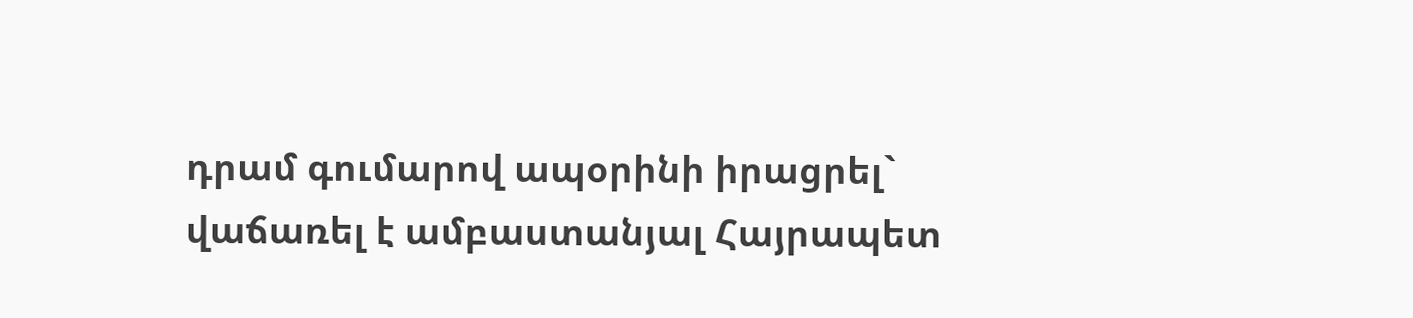դրամ գումարով ապօրինի իրացրել` վաճառել է ամբաստանյալ Հայրապետ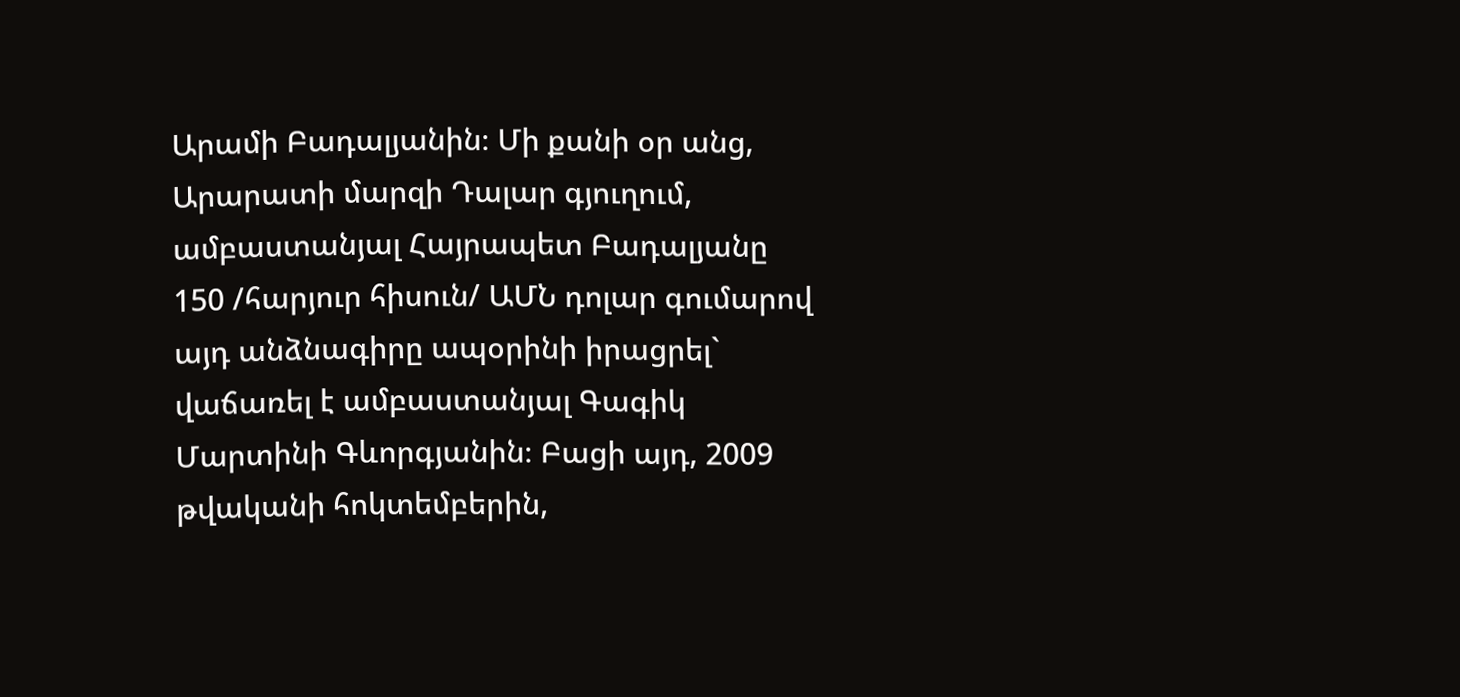Արամի Բադալյանին։ Մի քանի օր անց, Արարատի մարզի Դալար գյուղում, ամբաստանյալ Հայրապետ Բադալյանը 150 /հարյուր հիսուն/ ԱՄՆ դոլար գումարով այդ անձնագիրը ապօրինի իրացրել` վաճառել է ամբաստանյալ Գագիկ Մարտինի Գևորգյանին։ Բացի այդ, 2009 թվականի հոկտեմբերին,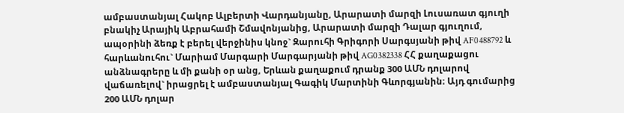ամբաստանյալ Հակոբ Ալբերտի Վարդանյանը, Արարատի մարզի Լուսառատ գյուղի բնակիչ Արայիկ Աբրահամի Շմավոնյանից, Արարատի մարզի Դալար գյուղում, ապօրինի ձեռք է բերել վերջինիս կնոջ` Զարուհի Գրիգորի Սարգսյանի թիվ AF0488792 և հարևանուհու` Մարիամ Մարգարի Մարգարյանի թիվ AG0382338 ՀՀ քաղաքացու անձնագրերը և մի քանի օր անց, Երևան քաղաքում դրանք 300 ԱՄՆ դոլարով վաճառելով` իրացրել է ամբաստանյալ Գագիկ Մարտինի Գևորգյանին։ Այդ գումարից 200 ԱՄՆ դոլար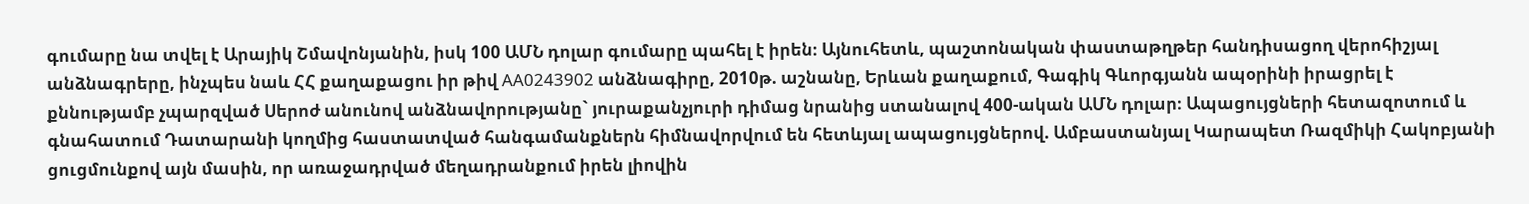գումարը նա տվել է Արայիկ Շմավոնյանին, իսկ 100 ԱՄՆ դոլար գումարը պահել է իրեն։ Այնուհետև, պաշտոնական փաստաթղթեր հանդիսացող վերոհիշյալ անձնագրերը, ինչպես նաև ՀՀ քաղաքացու իր թիվ AA0243902 անձնագիրը, 2010թ. աշնանը, Երևան քաղաքում, Գագիկ Գևորգյանն ապօրինի իրացրել է քննությամբ չպարզված Սերոժ անունով անձնավորությանը` յուրաքանչյուրի դիմաց նրանից ստանալով 400-ական ԱՄՆ դոլար։ Ապացույցների հետազոտում և գնահատում Դատարանի կողմից հաստատված հանգամանքներն հիմնավորվում են հետևյալ ապացույցներով. Ամբաստանյալ Կարապետ Ռազմիկի Հակոբյանի ցուցմունքով այն մասին, որ առաջադրված մեղադրանքում իրեն լիովին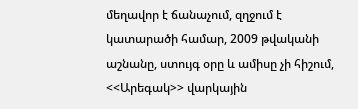մեղավոր է ճանաչում, զղջում է կատարածի համար, 2009 թվականի աշնանը, ստույգ օրը և ամիսը չի հիշում, <<Արեգակ>> վարկային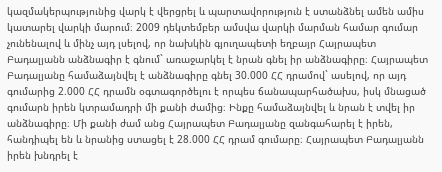կազմակերպությունից վարկ է վերցրել և պարտավորություն է ստանձնել ամեն ամիս կատարել վարկի մարում։ 2009 դեկտեմբեր ամսվա վարկի մարման համար գումար չունենալով և մինչ այդ լսելով, որ նախկին գյուղապետի եղբայր Հայրապետ Բադալյանն անձնագիր է գնում` առաջարկել է նրան գնել իր անձնագիրը։ Հայրապետ Բադալյանը համաձայնվել է անձնագիրը գնել 30.000 ՀՀ դրամով` ասելով, որ այդ գումարից 2.000 ՀՀ դրամն օգտագործելու է որպես ճանապարհածախս, իսկ մնացած գումարն իրեն կտրամադրի մի քանի ժամից։ Ինքը համաձայնվել և նրան է տվել իր անձնագիրը։ Մի քանի ժամ անց Հայրապետ Բադալյանը զանգահարել է իրեն, հանդիպել են և նրանից ստացել է 28.000 ՀՀ դրամ գումարը։ Հայրապետ Բադալյանն իրեն խնդրել է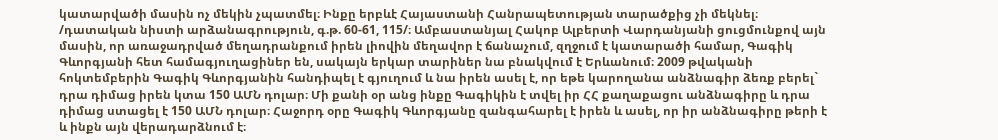կատարվածի մասին ոչ մեկին չպատմել։ Ինքը երբևէ Հայաստանի Հանրապետության տարածքից չի մեկնել։ /դատական նիստի արձանագրություն, գ.թ. 60-61, 115/։ Ամբաստանյալ Հակոբ Ալբերտի Վարդանյանի ցուցմունքով այն մասին, որ առաջադրված մեղադրանքում իրեն լիովին մեղավոր է ճանաչում, զղջում է կատարածի համար, Գագիկ Գևորգյանի հետ համագյուղացիներ են, սակայն երկար տարիներ նա բնակվում է Երևանում։ 2009 թվականի հոկտեմբերին Գագիկ Գևորգյանին հանդիպել է գյուղում և նա իրեն ասել է, որ եթե կարողանա անձնագիր ձեռք բերել` դրա դիմաց իրեն կտա 150 ԱՄՆ դոլար։ Մի քանի օր անց ինքը Գագիկին է տվել իր ՀՀ քաղաքացու անձնագիրը և դրա դիմաց ստացել է 150 ԱՄՆ դոլար։ Հաջորդ օրը Գագիկ Գևորգյանը զանգահարել է իրեն և ասել, որ իր անձնագիրը թերի է և ինքն այն վերադարձնում է։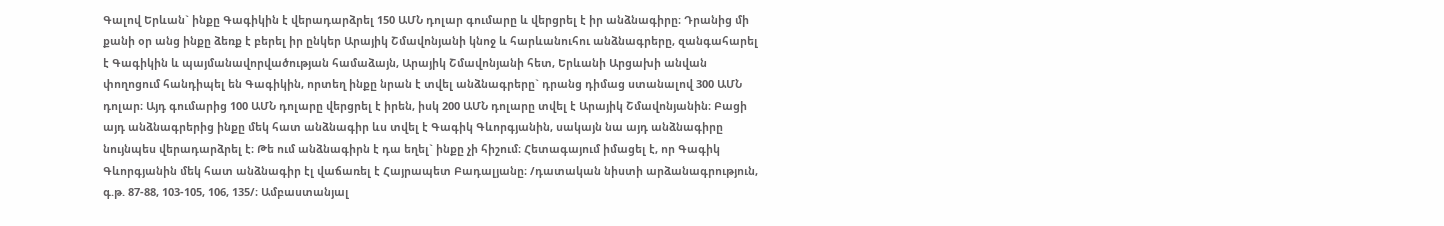Գալով Երևան` ինքը Գագիկին է վերադարձրել 150 ԱՄՆ դոլար գումարը և վերցրել է իր անձնագիրը։ Դրանից մի քանի օր անց ինքը ձեռք է բերել իր ընկեր Արայիկ Շմավոնյանի կնոջ և հարևանուհու անձնագրերը, զանգահարել է Գագիկին և պայմանավորվածության համաձայն, Արայիկ Շմավոնյանի հետ, Երևանի Արցախի անվան փողոցում հանդիպել են Գագիկին, որտեղ ինքը նրան է տվել անձնագրերը` դրանց դիմաց ստանալով 300 ԱՄՆ դոլար։ Այդ գումարից 100 ԱՄՆ դոլարը վերցրել է իրեն, իսկ 200 ԱՄՆ դոլարը տվել է Արայիկ Շմավոնյանին։ Բացի այդ անձնագրերից ինքը մեկ հատ անձնագիր ևս տվել է Գագիկ Գևորգյանին, սակայն նա այդ անձնագիրը նույնպես վերադարձրել է։ Թե ում անձնագիրն է դա եղել` ինքը չի հիշում։ Հետագայում իմացել է, որ Գագիկ Գևորգյանին մեկ հատ անձնագիր էլ վաճառել է Հայրապետ Բադալյանը։ /դատական նիստի արձանագրություն, գ.թ. 87-88, 103-105, 106, 135/։ Ամբաստանյալ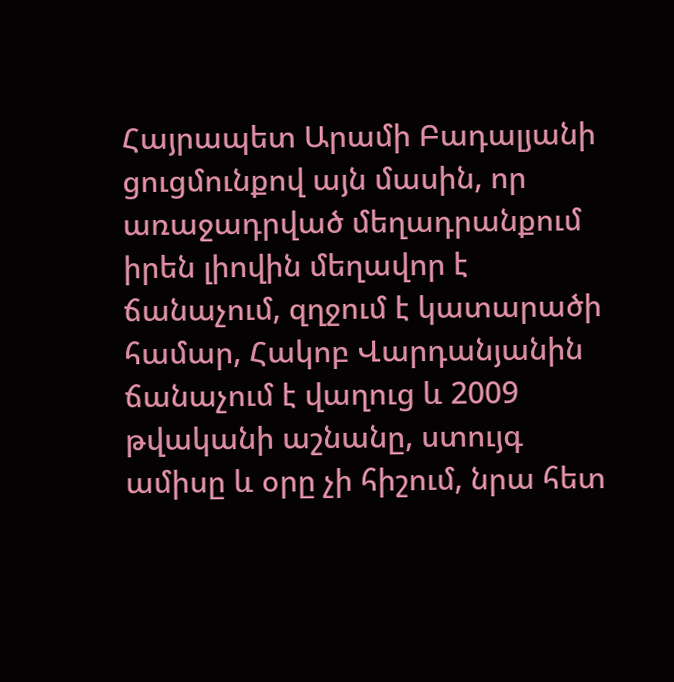Հայրապետ Արամի Բադալյանի ցուցմունքով այն մասին, որ առաջադրված մեղադրանքում իրեն լիովին մեղավոր է ճանաչում, զղջում է կատարածի համար, Հակոբ Վարդանյանին ճանաչում է վաղուց և 2009 թվականի աշնանը, ստույգ ամիսը և օրը չի հիշում, նրա հետ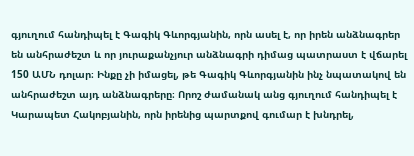գյուղում հանդիպել է Գագիկ Գևորգյանին, որն ասել է, որ իրեն անձնագրեր են անհրաժեշտ և որ յուրաքանչյուր անձնագրի դիմաց պատրաստ է վճարել 150 ԱՄՆ դոլար։ Ինքը չի իմացել, թե Գագիկ Գևորգյանին ինչ նպատակով են անհրաժեշտ այդ անձնագրերը։ Որոշ ժամանակ անց գյուղում հանդիպել է Կարապետ Հակոբյանին, որն իրենից պարտքով գումար է խնդրել,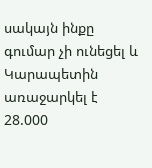սակայն ինքը գումար չի ունեցել և Կարապետին առաջարկել է 28.000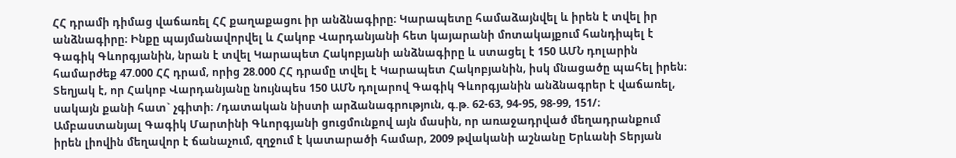ՀՀ դրամի դիմաց վաճառել ՀՀ քաղաքացու իր անձնագիրը։ Կարապետը համաձայնվել և իրեն է տվել իր անձնագիրը։ Ինքը պայմանավորվել և Հակոբ Վարդանյանի հետ կայարանի մոտակայքում հանդիպել է Գագիկ Գևորգյանին, նրան է տվել Կարապետ Հակոբյանի անձնագիրը և ստացել է 150 ԱՄՆ դոլարին համարժեք 47.000 ՀՀ դրամ, որից 28.000 ՀՀ դրամը տվել է Կարապետ Հակոբյանին, իսկ մնացածը պահել իրեն։ Տեղյակ է, որ Հակոբ Վարդանյանը նույնպես 150 ԱՄՆ դոլարով Գագիկ Գևորգյանին անձնագրեր է վաճառել, սակայն քանի հատ` չգիտի։ /դատական նիստի արձանագրություն, գ.թ. 62-63, 94-95, 98-99, 151/։ Ամբաստանյալ Գագիկ Մարտինի Գևորգյանի ցուցմունքով այն մասին, որ առաջադրված մեղադրանքում իրեն լիովին մեղավոր է ճանաչում, զղջում է կատարածի համար, 2009 թվականի աշնանը Երևանի Տերյան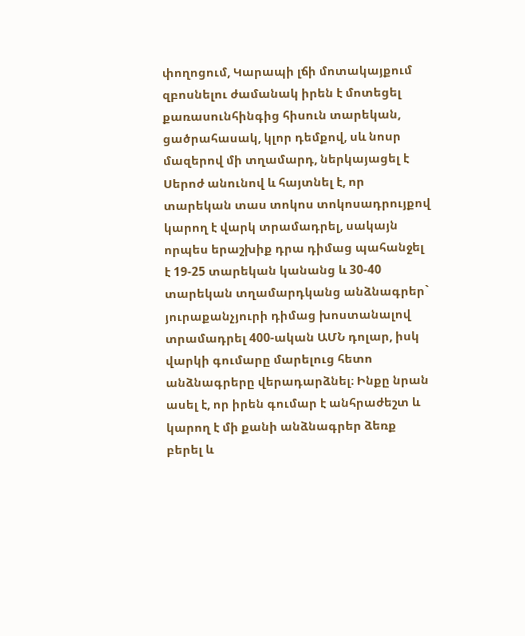փողոցում, Կարապի լճի մոտակայքում զբոսնելու ժամանակ իրեն է մոտեցել քառասունհինգից հիսուն տարեկան, ցածրահասակ, կլոր դեմքով, սև նոսր մազերով մի տղամարդ, ներկայացել է Սերոժ անունով և հայտնել է, որ տարեկան տաս տոկոս տոկոսադրույքով կարող է վարկ տրամադրել, սակայն որպես երաշխիք դրա դիմաց պահանջել է 19-25 տարեկան կանանց և 30-40 տարեկան տղամարդկանց անձնագրեր` յուրաքանչյուրի դիմաց խոստանալով տրամադրել 400-ական ԱՄՆ դոլար, իսկ վարկի գումարը մարելուց հետո անձնագրերը վերադարձնել։ Ինքը նրան ասել է, որ իրեն գումար է անհրաժեշտ և կարող է մի քանի անձնագրեր ձեռք բերել և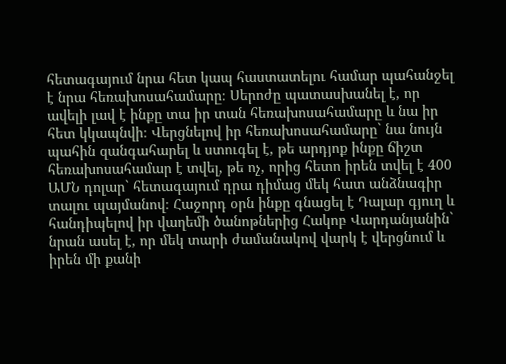հետագայում նրա հետ կապ հաստատելու համար պահանջել է նրա հեռախոսահամարը։ Սերոժը պատասխանել է, որ ավելի լավ է ինքը տա իր տան հեռախոսահամարը և նա իր հետ կկապնվի։ Վերցնելով իր հեռախոսահամարը` նա նույն պահին զանգահարել և ստուգել է, թե արդյոք ինքը ճիշտ հեռախոսահամար է տվել, թե ոչ, որից հետո իրեն տվել է 400 ԱՄՆ դոլար` հետագայում դրա դիմաց մեկ հատ անձնագիր տալու պայմանով։ Հաջորդ օրն ինքը գնացել է Դալար գյուղ և հանդիպելով իր վաղեմի ծանոթներից Հակոբ Վարդանյանին` նրան ասել է, որ մեկ տարի ժամանակով վարկ է վերցնում և իրեն մի քանի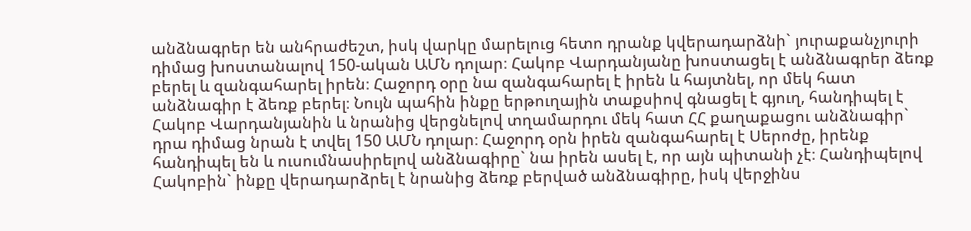անձնագրեր են անհրաժեշտ, իսկ վարկը մարելուց հետո դրանք կվերադարձնի` յուրաքանչյուրի դիմաց խոստանալով 150-ական ԱՄՆ դոլար։ Հակոբ Վարդանյանը խոստացել է անձնագրեր ձեռք բերել և զանգահարել իրեն։ Հաջորդ օրը նա զանգահարել է իրեն և հայտնել, որ մեկ հատ անձնագիր է ձեռք բերել։ Նույն պահին ինքը երթուղային տաքսիով գնացել է գյուղ, հանդիպել է Հակոբ Վարդանյանին և նրանից վերցնելով տղամարդու մեկ հատ ՀՀ քաղաքացու անձնագիր` դրա դիմաց նրան է տվել 150 ԱՄՆ դոլար։ Հաջորդ օրն իրեն զանգահարել է Սերոժը, իրենք հանդիպել են և ուսումնասիրելով անձնագիրը` նա իրեն ասել է, որ այն պիտանի չէ։ Հանդիպելով Հակոբին` ինքը վերադարձրել է նրանից ձեռք բերված անձնագիրը, իսկ վերջինս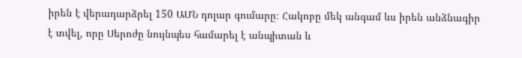իրեն է վերադարձրել 150 ԱՄՆ դոլար գումարը։ Հակոբը մեկ անգամ ևս իրեն անձնագիր է տվել, որը Սերոժը նույնպես համարել է անպիտան և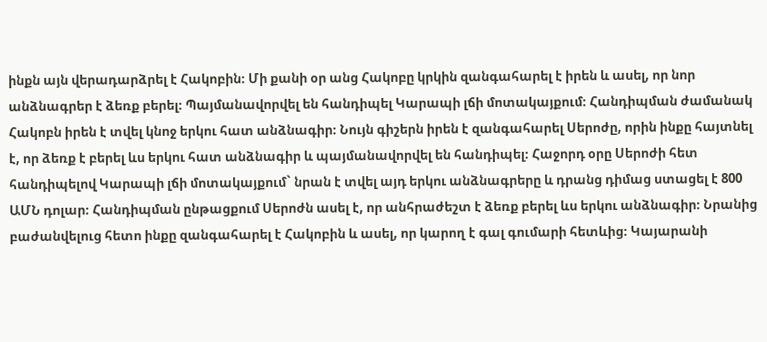ինքն այն վերադարձրել է Հակոբին։ Մի քանի օր անց Հակոբը կրկին զանգահարել է իրեն և ասել, որ նոր անձնագրեր է ձեռք բերել։ Պայմանավորվել են հանդիպել Կարապի լճի մոտակայքում։ Հանդիպման ժամանակ Հակոբն իրեն է տվել կնոջ երկու հատ անձնագիր։ Նույն գիշերն իրեն է զանգահարել Սերոժը, որին ինքը հայտնել է, որ ձեռք է բերել ևս երկու հատ անձնագիր և պայմանավորվել են հանդիպել։ Հաջորդ օրը Սերոժի հետ հանդիպելով Կարապի լճի մոտակայքում` նրան է տվել այդ երկու անձնագրերը և դրանց դիմաց ստացել է 800 ԱՄՆ դոլար։ Հանդիպման ընթացքում Սերոժն ասել է, որ անհրաժեշտ է ձեռք բերել ևս երկու անձնագիր։ Նրանից բաժանվելուց հետո ինքը զանգահարել է Հակոբին և ասել, որ կարող է գալ գումարի հետևից։ Կայարանի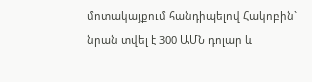մոտակայքում հանդիպելով Հակոբին` նրան տվել է 300 ԱՄՆ դոլար և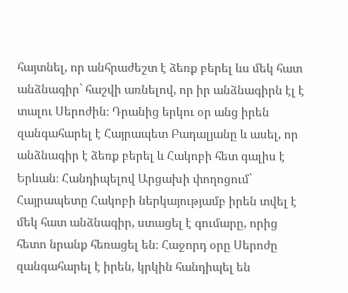հայտնել, որ անհրաժեշտ է ձեռք բերել ևս մեկ հատ անձնագիր` հաշվի առնելով, որ իր անձնագիրն էլ է տալու Սերոժին։ Դրանից երկու օր անց իրեն զանգահարել է Հայրապետ Բադալյանը և ասել, որ անձնագիր է ձեռք բերել և Հակոբի հետ գալիս է Երևան։ Հանդիպելով Արցախի փողոցում` Հայրապետը Հակոբի ներկայությամբ իրեն տվել է մեկ հատ անձնագիր, ստացել է գումարը, որից հետո նրանք հեռացել են։ Հաջորդ օրը Սերոժը զանգահարել է իրեն, կրկին հանդիպել են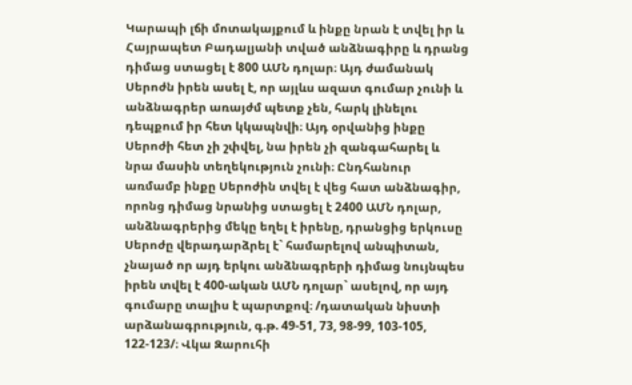Կարապի լճի մոտակայքում և ինքը նրան է տվել իր և Հայրապետ Բադալյանի տված անձնագիրը և դրանց դիմաց ստացել է 800 ԱՄՆ դոլար։ Այդ ժամանակ Սերոժն իրեն ասել է, որ այլևս ազատ գումար չունի և անձնագրեր առայժմ պետք չեն, հարկ լինելու դեպքում իր հետ կկապնվի։ Այդ օրվանից ինքը Սերոժի հետ չի շփվել, նա իրեն չի զանգահարել և նրա մասին տեղեկություն չունի։ Ընդհանուր առմամբ ինքը Սերոժին տվել է վեց հատ անձնագիր, որոնց դիմաց նրանից ստացել է 2400 ԱՄՆ դոլար, անձնագրերից մեկը եղել է իրենը, դրանցից երկուսը Սերոժը վերադարձրել է` համարելով անպիտան, չնայած որ այդ երկու անձնագրերի դիմաց նույնպես իրեն տվել է 400-ական ԱՄՆ դոլար` ասելով, որ այդ գումարը տալիս է պարտքով։ /դատական նիստի արձանագրություն, գ.թ. 49-51, 73, 98-99, 103-105, 122-123/։ Վկա Զարուհի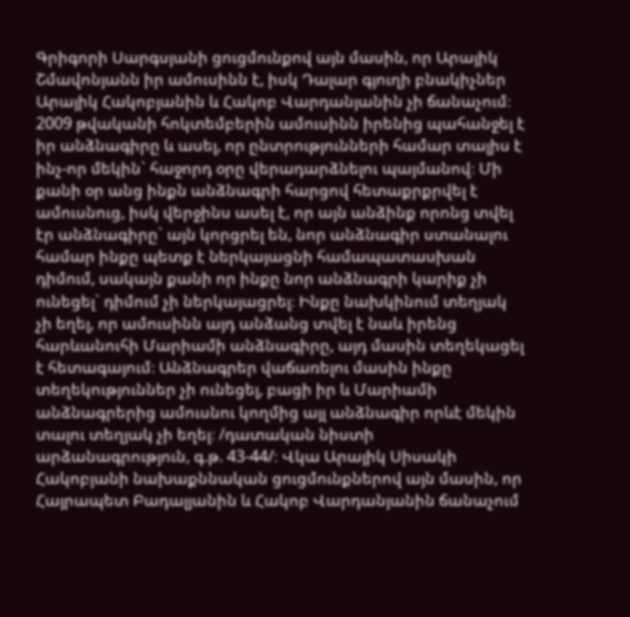Գրիգորի Սարգսյանի ցուցմունքով այն մասին, որ Արայիկ Շմավոնյանն իր ամուսինն է, իսկ Դալար գյուղի բնակիչներ Արայիկ Հակոբյանին և Հակոբ Վարդանյանին չի ճանաչում։ 2009 թվականի հոկտեմբերին ամուսինն իրենից պահանջել է իր անձնագիրը և ասել, որ ընտրությունների համար տալիս է ինչ-որ մեկին` հաջորդ օրը վերադարձնելու պայմանով։ Մի քանի օր անց ինքն անձնագրի հարցով հետաքրքրվել է ամուսնուց, իսկ վերջինս ասել է, որ այն անձինք որոնց տվել էր անձնագիրը` այն կորցրել են, նոր անձնագիր ստանալու համար ինքը պետք է ներկայացնի համապատասխան դիմում, սակայն քանի որ ինքը նոր անձնագրի կարիք չի ունեցել` դիմում չի ներկայացրել։ Ինքը նախկինում տեղյակ չի եղել, որ ամուսինն այդ անձանց տվել է նաև իրենց հարևանուհի Մարիամի անձնագիրը, այդ մասին տեղեկացել է հետագայում։ Անձնագրեր վաճառելու մասին ինքը տեղեկություններ չի ունեցել, բացի իր և Մարիամի անձնագրերից ամուսնու կողմից այլ անձնագիր որևէ մեկին տալու տեղյակ չի եղել։ /դատական նիստի արձանագրություն, գ.թ. 43-44/։ Վկա Արայիկ Սիսակի Հակոբյանի նախաքննական ցուցմունքներով այն մասին, որ Հայրապետ Բադալյանին և Հակոբ Վարդանյանին ճանաչում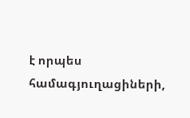է որպես համագյուղացիների,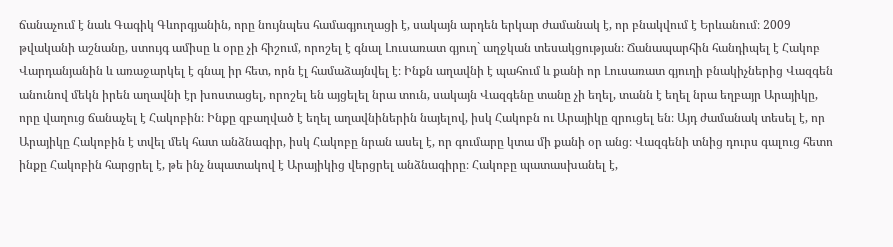ճանաչում է նաև Գագիկ Գևորգյանին, որը նույնպես համագյուղացի է, սակայն արդեն երկար ժամանակ է, որ բնակվում է Երևանում։ 2009 թվականի աշնանը, ստույգ ամիսը և օրը չի հիշում, որոշել է գնալ Լուսառատ գյուղ` աղջկան տեսակցության։ Ճանապարհին հանդիպել է Հակոբ Վարդանյանին և առաջարկել է գնալ իր հետ, որն էլ համաձայնվել է։ Ինքն աղավնի է պահում և քանի որ Լուսառատ գյուղի բնակիչներից Վազգեն անունով մեկն իրեն աղավնի էր խոստացել, որոշել են այցելել նրա տուն, սակայն Վազգենը տանը չի եղել, տանն է եղել նրա եղբայր Արայիկը, որը վաղուց ճանաչել է Հակոբին։ Ինքը զբաղված է եղել աղավնիներին նայելով, իսկ Հակոբն ու Արայիկը զրուցել են։ Այդ ժամանակ տեսել է, որ Արայիկը Հակոբին է տվել մեկ հատ անձնագիր, իսկ Հակոբը նրան ասել է, որ գումարը կտա մի քանի օր անց։ Վազգենի տնից դուրս գալուց հետո ինքը Հակոբին հարցրել է, թե ինչ նպատակով է Արայիկից վերցրել անձնագիրը։ Հակոբը պատասխանել է,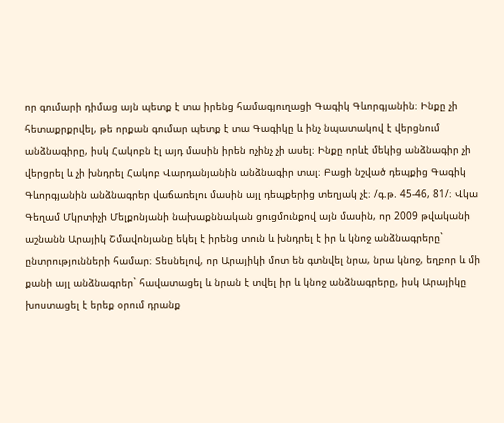որ գումարի դիմաց այն պետք է տա իրենց համագյուղացի Գագիկ Գևորգյանին։ Ինքը չի հետաքրքրվել, թե որքան գումար պետք է տա Գագիկը և ինչ նպատակով է վերցնում անձնագիրը, իսկ Հակոբն էլ այդ մասին իրեն ոչինչ չի ասել։ Ինքը որևէ մեկից անձնագիր չի վերցրել և չի խնդրել Հակոբ Վարդանյանին անձնագիր տալ։ Բացի նշված դեպքից Գագիկ Գևորգյանին անձնագրեր վաճառելու մասին այլ դեպքերից տեղյակ չէ։ /գ.թ. 45-46, 81/։ Վկա Գեղամ Մկրտիչի Մելքոնյանի նախաքննական ցուցմունքով այն մասին, որ 2009 թվականի աշնանն Արայիկ Շմավոնյանը եկել է իրենց տուն և խնդրել է իր և կնոջ անձնագրերը` ընտրությունների համար։ Տեսնելով, որ Արայիկի մոտ են գտնվել նրա, նրա կնոջ, եղբոր և մի քանի այլ անձնագրեր` հավատացել և նրան է տվել իր և կնոջ անձնագրերը, իսկ Արայիկը խոստացել է երեք օրում դրանք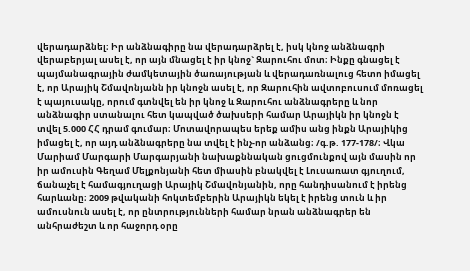վերադարձնել։ Իր անձնագիրը նա վերադարձրել է, իսկ կնոջ անձնագրի վերաբերյալ ասել է, որ այն մնացել է իր կնոջ` Զարուհու մոտ։ Ինքը գնացել է պայմանագրային ժամկետային ծառայության և վերադառնալուց հետո իմացել է, որ Արայիկ Շմավոնյանն իր կնոջն ասել է, որ Զարուհին ավտոբուսում մոռացել է պայուսակը, որում գտնվել են իր կնոջ և Զարուհու անձնագրերը և նոր անձնագիր ստանալու հետ կապված ծախսերի համար Արայիկն իր կնոջն է տվել 5.000 ՀՀ դրամ գումար։ Մոտավորապես երեք ամիս անց ինքն Արայիկից իմացել է, որ այդ անձնագրերը նա տվել է ինչ-որ անձանց։ /գ.թ. 177-178/։ Վկա Մարիամ Մարգարի Մարգարյանի նախաքննական ցուցմունքով այն մասին որ իր ամուսին Գեղամ Մելքոնյանի հետ միասին բնակվել է Լուսառատ գյուղում, ճանաչել է համագյուղացի Արայիկ Շմավոնյանին, որը հանդիսանում է իրենց հարևանը։ 2009 թվականի հոկտեմբերին Արայիկն եկել է իրենց տուն և իր ամուսնուն ասել է, որ ընտրությունների համար նրան անձնագրեր են անհրաժեշտ և որ հաջորդ օրը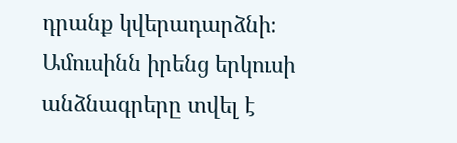դրանք կվերադարձնի։ Ամուսինն իրենց երկուսի անձնագրերը տվել է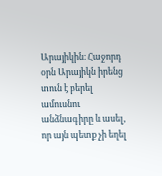Արայիկին։ Հաջորդ օրն Արայիկն իրենց տուն է բերել ամուսնու անձնագիրը և ասել, որ այն պետք չի եղել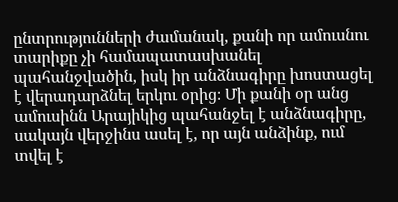ընտրությունների ժամանակ, քանի որ ամուսնու տարիքը չի համապատասխանել պահանջվածին, իսկ իր անձնագիրը խոստացել է վերադարձնել երկու օրից։ Մի քանի օր անց ամուսինն Արայիկից պահանջել է անձնագիրը, սակայն վերջինս ասել է, որ այն անձինք, ում տվել է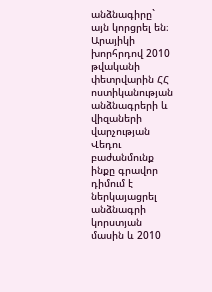անձնագիրը` այն կորցրել են։ Արայիկի խորհրդով 2010 թվականի փետրվարին ՀՀ ոստիկանության անձնագրերի և վիզաների վարչության Վեդու բաժանմունք ինքը գրավոր դիմում է ներկայացրել անձնագրի կորստյան մասին և 2010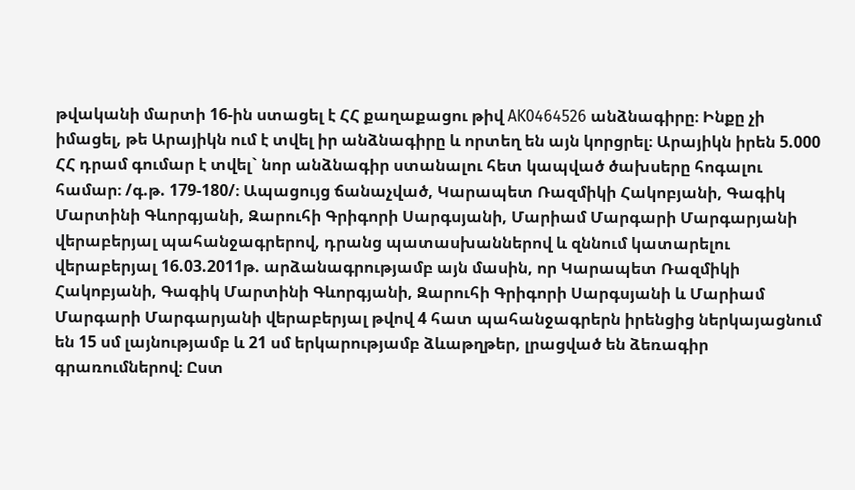թվականի մարտի 16-ին ստացել է ՀՀ քաղաքացու թիվ AK0464526 անձնագիրը։ Ինքը չի իմացել, թե Արայիկն ում է տվել իր անձնագիրը և որտեղ են այն կորցրել։ Արայիկն իրեն 5.000 ՀՀ դրամ գումար է տվել` նոր անձնագիր ստանալու հետ կապված ծախսերը հոգալու համար։ /գ.թ. 179-180/։ Ապացույց ճանաչված, Կարապետ Ռազմիկի Հակոբյանի, Գագիկ Մարտինի Գևորգյանի, Զարուհի Գրիգորի Սարգսյանի, Մարիամ Մարգարի Մարգարյանի վերաբերյալ պահանջագրերով, դրանց պատասխաններով և զննում կատարելու վերաբերյալ 16.03.2011թ. արձանագրությամբ այն մասին, որ Կարապետ Ռազմիկի Հակոբյանի, Գագիկ Մարտինի Գևորգյանի, Զարուհի Գրիգորի Սարգսյանի և Մարիամ Մարգարի Մարգարյանի վերաբերյալ թվով 4 հատ պահանջագրերն իրենցից ներկայացնում են 15 սմ լայնությամբ և 21 սմ երկարությամբ ձևաթղթեր, լրացված են ձեռագիր գրառումներով։ Ըստ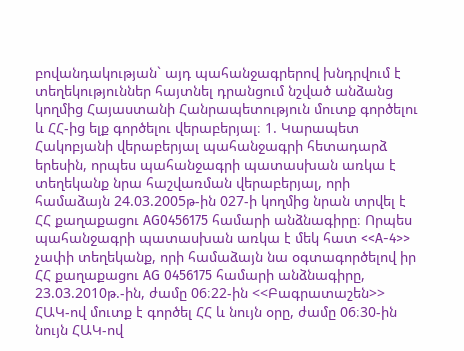բովանդակության` այդ պահանջագրերով խնդրվում է տեղեկություններ հայտնել դրանցում նշված անձանց կողմից Հայաստանի Հանրապետություն մուտք գործելու և ՀՀ-ից ելք գործելու վերաբերյալ։ 1. Կարապետ Հակոբյանի վերաբերյալ պահանջագրի հետադարձ երեսին, որպես պահանջագրի պատասխան առկա է տեղեկանք նրա հաշվառման վերաբերյալ, որի համաձայն 24.03.2005թ-ին 027-ի կողմից նրան տրվել է ՀՀ քաղաքացու AG0456175 համարի անձնագիրը։ Որպես պահանջագրի պատասխան առկա է մեկ հատ <<A-4>> չափի տեղեկանք, որի համաձայն նա օգտագործելով իր ՀՀ քաղաքացու AG 0456175 համարի անձնագիրը, 23.03.2010թ.-ին, ժամը 06։22-ին <<Բագրատաշեն>> ՀԱԿ-ով մուտք է գործել ՀՀ և նույն օրը, ժամը 06։30-ին նույն ՀԱԿ-ով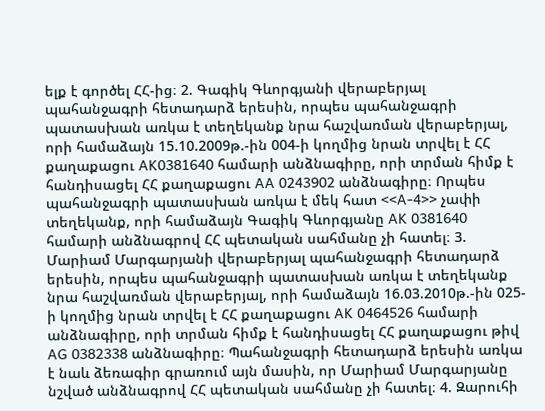ելք է գործել ՀՀ-ից։ 2. Գագիկ Գևորգյանի վերաբերյալ պահանջագրի հետադարձ երեսին, որպես պահանջագրի պատասխան առկա է տեղեկանք նրա հաշվառման վերաբերյալ, որի համաձայն 15.10.2009թ.-ին 004-ի կողմից նրան տրվել է ՀՀ քաղաքացու AK0381640 համարի անձնագիրը, որի տրման հիմք է հանդիսացել ՀՀ քաղաքացու AA 0243902 անձնագիրը։ Որպես պահանջագրի պատասխան առկա է մեկ հատ <<A-4>> չափի տեղեկանք, որի համաձայն Գագիկ Գևորգյանը AK 0381640 համարի անձնագրով ՀՀ պետական սահմանը չի հատել։ 3. Մարիամ Մարգարյանի վերաբերյալ պահանջագրի հետադարձ երեսին, որպես պահանջագրի պատասխան առկա է տեղեկանք նրա հաշվառման վերաբերյալ, որի համաձայն 16.03.2010թ.-ին 025-ի կողմից նրան տրվել է ՀՀ քաղաքացու AK 0464526 համարի անձնագիրը, որի տրման հիմք է հանդիսացել ՀՀ քաղաքացու թիվ AG 0382338 անձնագիրը։ Պահանջագրի հետադարձ երեսին առկա է նաև ձեռագիր գրառում այն մասին, որ Մարիամ Մարգարյանը նշված անձնագրով ՀՀ պետական սահմանը չի հատել։ 4. Զարուհի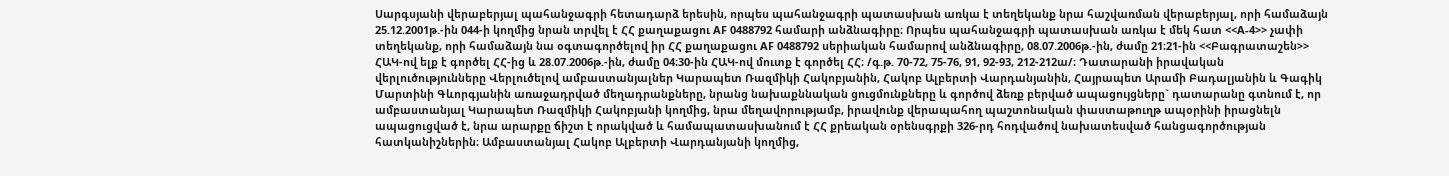Սարգսյանի վերաբերյալ պահանջագրի հետադարձ երեսին, որպես պահանջագրի պատասխան առկա է տեղեկանք նրա հաշվառման վերաբերյալ, որի համաձայն 25.12.2001թ.-ին 044-ի կողմից նրան տրվել է ՀՀ քաղաքացու AF 0488792 համարի անձնագիրը։ Որպես պահանջագրի պատասխան առկա է մեկ հատ <<A-4>> չափի տեղեկանք, որի համաձայն նա օգտագործելով իր ՀՀ քաղաքացու AF 0488792 սերիական համարով անձնագիրը, 08.07.2006թ.-ին, ժամը 21։21-ին <<Բագրատաշեն>> ՀԱԿ-ով ելք է գործել ՀՀ-ից և 28.07.2006թ.-ին, ժամը 04։30-ին ՀԱԿ-ով մուտք է գործել ՀՀ։ /գ.թ. 70-72, 75-76, 91, 92-93, 212-212ա/։ Դատարանի իրավական վերլուծությունները Վերլուծելով ամբաստանյալներ Կարապետ Ռազմիկի Հակոբյանին, Հակոբ Ալբերտի Վարդանյանին, Հայրապետ Արամի Բադալյանին և Գագիկ Մարտինի Գևորգյանին առաջադրված մեղադրանքները, նրանց նախաքննական ցուցմունքները և գործով ձեռք բերված ապացույցները` դատարանը գտնում է, որ ամբաստանյալ Կարապետ Ռազմիկի Հակոբյանի կողմից, նրա մեղավորությամբ, իրավունք վերապահող պաշտոնական փաստաթուղթ ապօրինի իրացնելն ապացուցված է, նրա արարքը ճիշտ է որակված և համապատասխանում է ՀՀ քրեական օրենսգրքի 326-րդ հոդվածով նախատեսված հանցագործության հատկանիշներին։ Ամբաստանյալ Հակոբ Ալբերտի Վարդանյանի կողմից,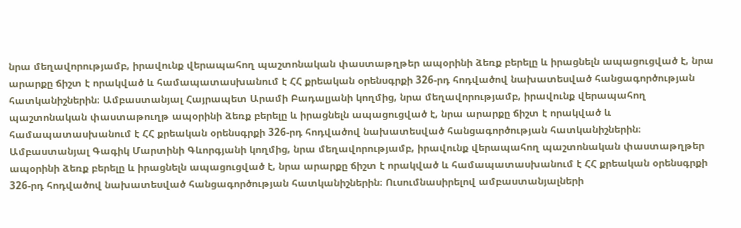նրա մեղավորությամբ, իրավունք վերապահող պաշտոնական փաստաթղթեր ապօրինի ձեռք բերելը և իրացնելն ապացուցված է, նրա արարքը ճիշտ է որակված և համապատասխանում է ՀՀ քրեական օրենսգրքի 326-րդ հոդվածով նախատեսված հանցագործության հատկանիշներին։ Ամբաստանյալ Հայրապետ Արամի Բադալյանի կողմից, նրա մեղավորությամբ, իրավունք վերապահող պաշտոնական փաստաթուղթ ապօրինի ձեռք բերելը և իրացնելն ապացուցված է, նրա արարքը ճիշտ է որակված և համապատասխանում է ՀՀ քրեական օրենսգրքի 326-րդ հոդվածով նախատեսված հանցագործության հատկանիշներին։ Ամբաստանյալ Գագիկ Մարտինի Գևորգյանի կողմից, նրա մեղավորությամբ, իրավունք վերապահող պաշտոնական փաստաթղթեր ապօրինի ձեռք բերելը և իրացնելն ապացուցված է, նրա արարքը ճիշտ է որակված և համապատասխանում է ՀՀ քրեական օրենսգրքի 326-րդ հոդվածով նախատեսված հանցագործության հատկանիշներին։ Ուսումնասիրելով ամբաստանյալների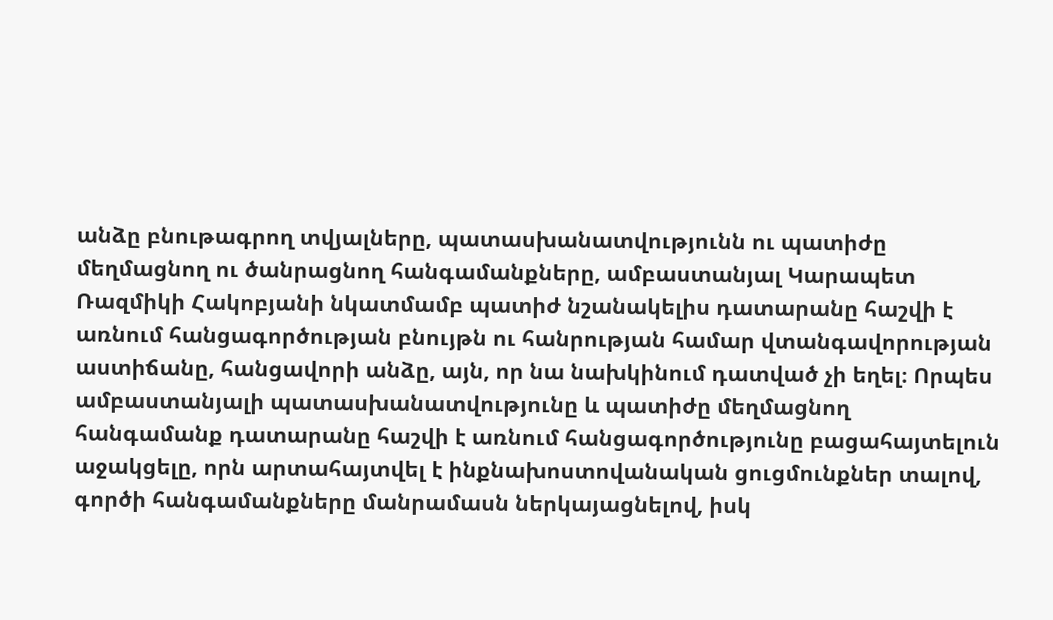անձը բնութագրող տվյալները, պատասխանատվությունն ու պատիժը մեղմացնող ու ծանրացնող հանգամանքները, ամբաստանյալ Կարապետ Ռազմիկի Հակոբյանի նկատմամբ պատիժ նշանակելիս դատարանը հաշվի է առնում հանցագործության բնույթն ու հանրության համար վտանգավորության աստիճանը, հանցավորի անձը, այն, որ նա նախկինում դատված չի եղել։ Որպես ամբաստանյալի պատասխանատվությունը և պատիժը մեղմացնող հանգամանք դատարանը հաշվի է առնում հանցագործությունը բացահայտելուն աջակցելը, որն արտահայտվել է ինքնախոստովանական ցուցմունքներ տալով, գործի հանգամանքները մանրամասն ներկայացնելով, իսկ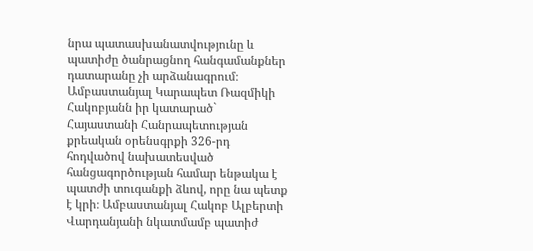նրա պատասխանատվությունը և պատիժը ծանրացնող հանգամանքներ դատարանը չի արձանագրում։ Ամբաստանյալ Կարապետ Ռազմիկի Հակոբյանն իր կատարած` Հայաստանի Հանրապետության քրեական օրենսգրքի 326-րդ հոդվածով նախատեսված հանցագործության համար ենթակա է պատժի տուգանքի ձևով, որը նա պետք է կրի։ Ամբաստանյալ Հակոբ Ալբերտի Վարդանյանի նկատմամբ պատիժ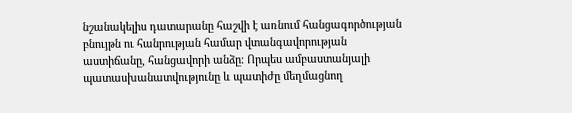նշանակելիս դատարանը հաշվի է առնում հանցագործության բնույթն ու հանրության համար վտանգավորության աստիճանը, հանցավորի անձը։ Որպես ամբաստանյալի պատասխանատվությունը և պատիժը մեղմացնող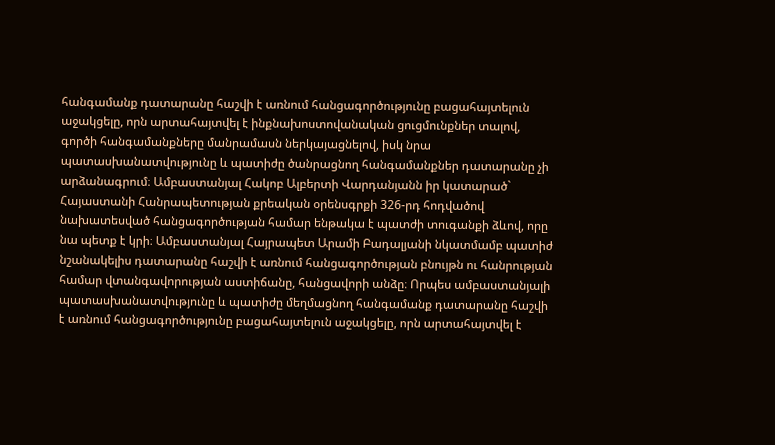հանգամանք դատարանը հաշվի է առնում հանցագործությունը բացահայտելուն աջակցելը, որն արտահայտվել է ինքնախոստովանական ցուցմունքներ տալով, գործի հանգամանքները մանրամասն ներկայացնելով, իսկ նրա պատասխանատվությունը և պատիժը ծանրացնող հանգամանքներ դատարանը չի արձանագրում։ Ամբաստանյալ Հակոբ Ալբերտի Վարդանյանն իր կատարած` Հայաստանի Հանրապետության քրեական օրենսգրքի 326-րդ հոդվածով նախատեսված հանցագործության համար ենթակա է պատժի տուգանքի ձևով, որը նա պետք է կրի։ Ամբաստանյալ Հայրապետ Արամի Բադալյանի նկատմամբ պատիժ նշանակելիս դատարանը հաշվի է առնում հանցագործության բնույթն ու հանրության համար վտանգավորության աստիճանը, հանցավորի անձը։ Որպես ամբաստանյալի պատասխանատվությունը և պատիժը մեղմացնող հանգամանք դատարանը հաշվի է առնում հանցագործությունը բացահայտելուն աջակցելը, որն արտահայտվել է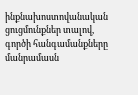ինքնախոստովանական ցուցմունքներ տալով, գործի հանգամանքները մանրամասն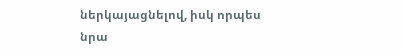ներկայացնելով, իսկ որպես նրա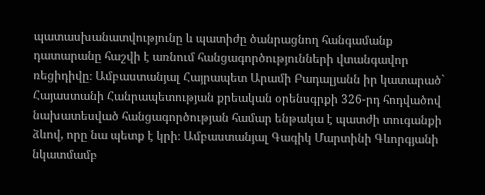պատասխանատվությունը և պատիժը ծանրացնող հանգամանք դատարանը հաշվի է առնում հանցագործությունների վտանգավոր ռեցիդիվը։ Ամբաստանյալ Հայրապետ Արամի Բադալյանն իր կատարած` Հայաստանի Հանրապետության քրեական օրենսգրքի 326-րդ հոդվածով նախատեսված հանցագործության համար ենթակա է պատժի տուգանքի ձևով, որը նա պետք է կրի։ Ամբաստանյալ Գագիկ Մարտինի Գևորգյանի նկատմամբ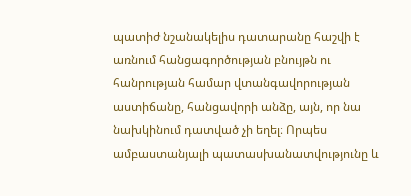պատիժ նշանակելիս դատարանը հաշվի է առնում հանցագործության բնույթն ու հանրության համար վտանգավորության աստիճանը, հանցավորի անձը, այն, որ նա նախկինում դատված չի եղել։ Որպես ամբաստանյալի պատասխանատվությունը և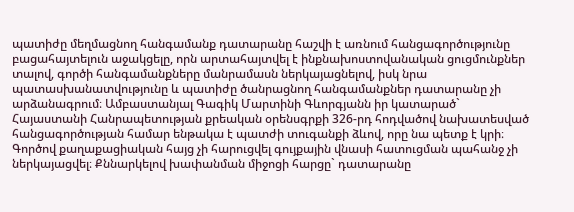պատիժը մեղմացնող հանգամանք դատարանը հաշվի է առնում հանցագործությունը բացահայտելուն աջակցելը, որն արտահայտվել է ինքնախոստովանական ցուցմունքներ տալով, գործի հանգամանքները մանրամասն ներկայացնելով, իսկ նրա պատասխանատվությունը և պատիժը ծանրացնող հանգամանքներ դատարանը չի արձանագրում։ Ամբաստանյալ Գագիկ Մարտինի Գևորգյանն իր կատարած` Հայաստանի Հանրապետության քրեական օրենսգրքի 326-րդ հոդվածով նախատեսված հանցագործության համար ենթակա է պատժի տուգանքի ձևով, որը նա պետք է կրի։ Գործով քաղաքացիական հայց չի հարուցվել գույքային վնասի հատուցման պահանջ չի ներկայացվել։ Քննարկելով խափանման միջոցի հարցը` դատարանը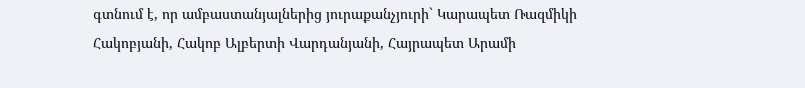գտնում է, որ ամբաստանյալներից յուրաքանչյուրի` Կարապետ Ռազմիկի Հակոբյանի, Հակոբ Ալբերտի Վարդանյանի, Հայրապետ Արամի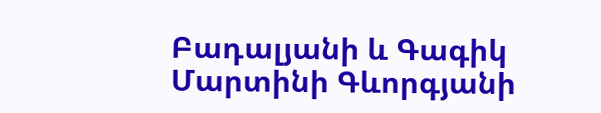Բադալյանի և Գագիկ Մարտինի Գևորգյանի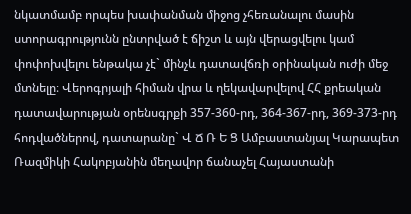նկատմամբ որպես խափանման միջոց չհեռանալու մասին ստորագրությունն ընտրված է ճիշտ և այն վերացվելու կամ փոփոխվելու ենթակա չէ` մինչև դատավճռի օրինական ուժի մեջ մտնելը։ Վերոգրյալի հիման վրա և ղեկավարվելով ՀՀ քրեական դատավարության օրենսգրքի 357-360-րդ, 364-367-րդ, 369-373-րդ հոդվածներով, դատարանը` Վ Ճ Ռ Ե Ց Ամբաստանյալ Կարապետ Ռազմիկի Հակոբյանին մեղավոր ճանաչել Հայաստանի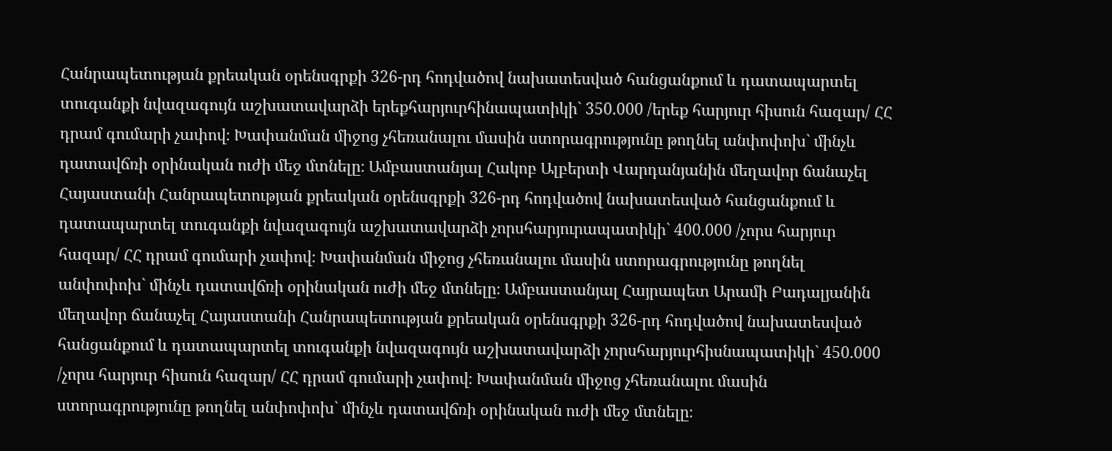Հանրապետության քրեական օրենսգրքի 326-րդ հոդվածով նախատեսված հանցանքում և դատապարտել տուգանքի նվազագույն աշխատավարձի երեքհարյուրհինապատիկի` 350.000 /երեք հարյուր հիսուն հազար/ ՀՀ դրամ գումարի չափով։ Խափանման միջոց չհեռանալու մասին ստորագրությունը թողնել անփոփոխ` մինչև դատավճռի օրինական ուժի մեջ մտնելը։ Ամբաստանյալ Հակոբ Ալբերտի Վարդանյանին մեղավոր ճանաչել Հայաստանի Հանրապետության քրեական օրենսգրքի 326-րդ հոդվածով նախատեսված հանցանքում և դատապարտել տուգանքի նվազագույն աշխատավարձի չորսհարյուրապատիկի` 400.000 /չորս հարյուր հազար/ ՀՀ դրամ գումարի չափով։ Խափանման միջոց չհեռանալու մասին ստորագրությունը թողնել անփոփոխ` մինչև դատավճռի օրինական ուժի մեջ մտնելը։ Ամբաստանյալ Հայրապետ Արամի Բադալյանին մեղավոր ճանաչել Հայաստանի Հանրապետության քրեական օրենսգրքի 326-րդ հոդվածով նախատեսված հանցանքում և դատապարտել տուգանքի նվազագույն աշխատավարձի չորսհարյուրհիսնապատիկի` 450.000 /չորս հարյուր հիսուն հազար/ ՀՀ դրամ գումարի չափով։ Խափանման միջոց չհեռանալու մասին ստորագրությունը թողնել անփոփոխ` մինչև դատավճռի օրինական ուժի մեջ մտնելը։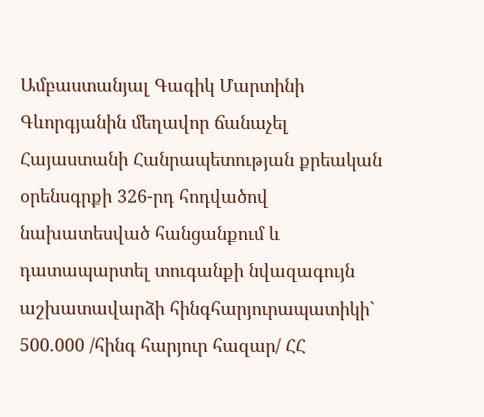Ամբաստանյալ Գագիկ Մարտինի Գևորգյանին մեղավոր ճանաչել Հայաստանի Հանրապետության քրեական օրենսգրքի 326-րդ հոդվածով նախատեսված հանցանքում և դատապարտել տուգանքի նվազագույն աշխատավարձի հինգհարյուրապատիկի` 500.000 /հինգ հարյուր հազար/ ՀՀ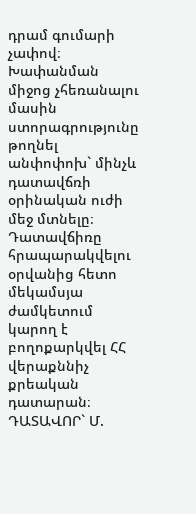դրամ գումարի չափով։ Խափանման միջոց չհեռանալու մասին ստորագրությունը թողնել անփոփոխ` մինչև դատավճռի օրինական ուժի մեջ մտնելը։ Դատավճիռը հրապարակվելու օրվանից հետո մեկամսյա ժամկետում կարող է բողոքարկվել ՀՀ վերաքննիչ քրեական դատարան։ ԴԱՏԱՎՈՐ` Մ.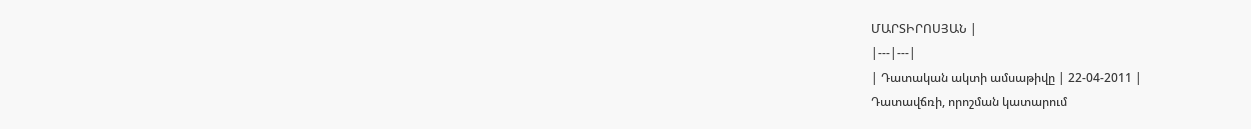ՄԱՐՏԻՐՈՍՅԱՆ |
|---|---|
| Դատական ակտի ամսաթիվը | 22-04-2011 |
Դատավճռի, որոշման կատարում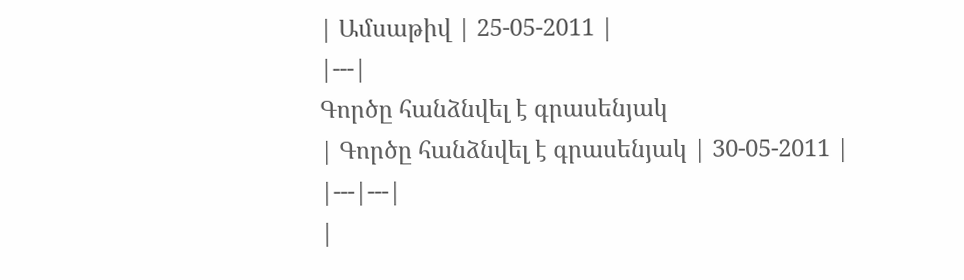| Ամսաթիվ | 25-05-2011 |
|---|
Գործը հանձնվել է գրասենյակ
| Գործը հանձնվել է գրասենյակ | 30-05-2011 |
|---|---|
|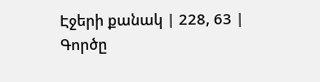Էջերի քանակ | 228, 63 |
Գործը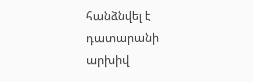հանձնվել է դատարանի արխիվ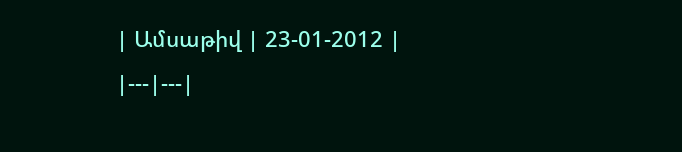| Ամսաթիվ | 23-01-2012 |
|---|---|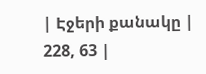| Էջերի քանակը | 228, 63 |